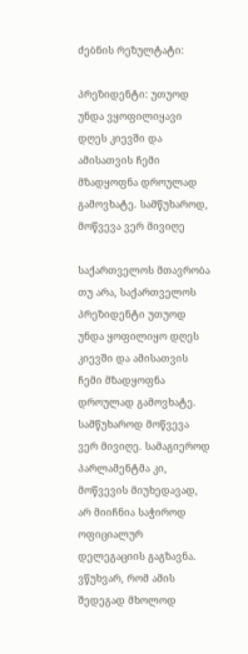ძებნის რეზულტატი:

პრეზიდენტი: უთუოდ უნდა ვყოფილიყავი დღეს კიევში და ამისათვის ჩემი მზადყოფნა დროულად გამოვხატე. სამწუხაროდ, მოწვევა ვერ მივიღე

საქართველოს მთავრობა თუ არა, საქართველოს პრეზიდენტი უთუოდ უნდა ყოფილიყო დღეს კიევში და ამისათვის ჩემი მზადყოფნა დროულად გამოვხატე. სამწუხაროდ მოწვევა ვერ მივიღე. სამაგიეროდ პარლამენტმა კი, მოწვევის მიუხედავად, არ მიიჩნია საჭიროდ ოფიციალურ დელეგაციის გაგზავნა. ვწუხვარ, რომ ამის შედეგად მხოლოდ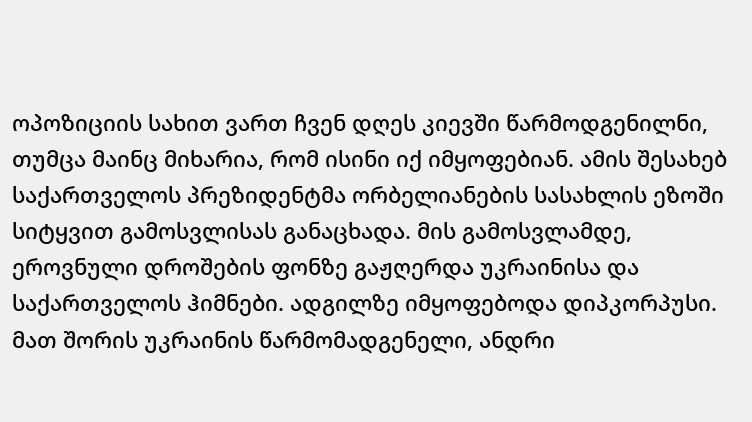ოპოზიციის სახით ვართ ჩვენ დღეს კიევში წარმოდგენილნი, თუმცა მაინც მიხარია, რომ ისინი იქ იმყოფებიან. ამის შესახებ საქართველოს პრეზიდენტმა ორბელიანების სასახლის ეზოში სიტყვით გამოსვლისას განაცხადა. მის გამოსვლამდე, ეროვნული დროშების ფონზე გაჟღერდა უკრაინისა და საქართველოს ჰიმნები. ადგილზე იმყოფებოდა დიპკორპუსი. მათ შორის უკრაინის წარმომადგენელი, ანდრი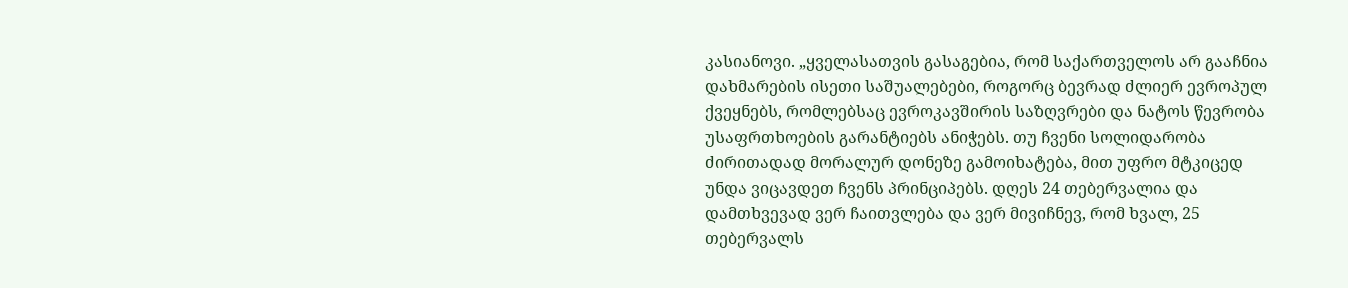კასიანოვი. „ყველასათვის გასაგებია, რომ საქართველოს არ გააჩნია დახმარების ისეთი საშუალებები, როგორც ბევრად ძლიერ ევროპულ ქვეყნებს, რომლებსაც ევროკავშირის საზღვრები და ნატოს წევრობა უსაფრთხოების გარანტიებს ანიჭებს. თუ ჩვენი სოლიდარობა ძირითადად მორალურ დონეზე გამოიხატება, მით უფრო მტკიცედ უნდა ვიცავდეთ ჩვენს პრინციპებს. დღეს 24 თებერვალია და დამთხვევად ვერ ჩაითვლება და ვერ მივიჩნევ, რომ ხვალ, 25 თებერვალს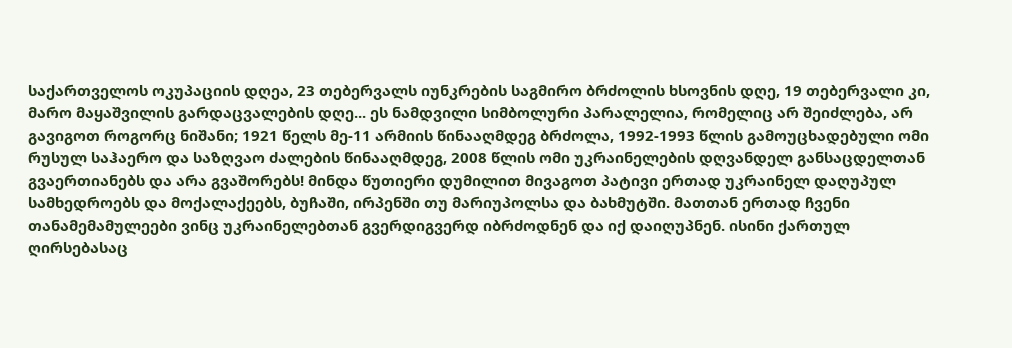საქართველოს ოკუპაციის დღეა, 23 თებერვალს იუნკრების საგმირო ბრძოლის ხსოვნის დღე, 19 თებერვალი კი, მარო მაყაშვილის გარდაცვალების დღე... ეს ნამდვილი სიმბოლური პარალელია, რომელიც არ შეიძლება, არ გავიგოთ როგორც ნიშანი; 1921 წელს მე-11 არმიის წინააღმდეგ ბრძოლა, 1992-1993 წლის გამოუცხადებული ომი რუსულ საჰაერო და საზღვაო ძალების წინააღმდეგ, 2008 წლის ომი უკრაინელების დღვანდელ განსაცდელთან გვაერთიანებს და არა გვაშორებს! მინდა წუთიერი დუმილით მივაგოთ პატივი ერთად უკრაინელ დაღუპულ სამხედროებს და მოქალაქეებს, ბუჩაში, ირპენში თუ მარიუპოლსა და ბახმუტში. მათთან ერთად ჩვენი თანამემამულეები ვინც უკრაინელებთან გვერდიგვერდ იბრძოდნენ და იქ დაიღუპნენ. ისინი ქართულ ღირსებასაც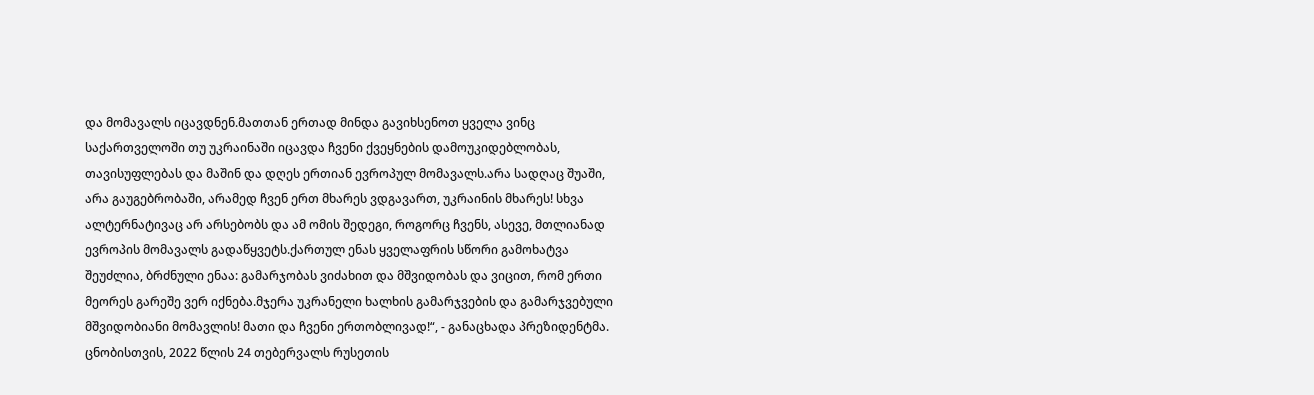და მომავალს იცავდნენ.მათთან ერთად მინდა გავიხსენოთ ყველა ვინც საქართველოში თუ უკრაინაში იცავდა ჩვენი ქვეყნების დამოუკიდებლობას, თავისუფლებას და მაშინ და დღეს ერთიან ევროპულ მომავალს.არა სადღაც შუაში, არა გაუგებრობაში, არამედ ჩვენ ერთ მხარეს ვდგავართ, უკრაინის მხარეს! სხვა ალტერნატივაც არ არსებობს და ამ ომის შედეგი, როგორც ჩვენს, ასევე, მთლიანად ევროპის მომავალს გადაწყვეტს.ქართულ ენას ყველაფრის სწორი გამოხატვა შეუძლია, ბრძნული ენაა: გამარჯობას ვიძახით და მშვიდობას და ვიცით, რომ ერთი მეორეს გარეშე ვერ იქნება.მჯერა უკრანელი ხალხის გამარჯვების და გამარჯვებული მშვიდობიანი მომავლის! მათი და ჩვენი ერთობლივად!“, - განაცხადა პრეზიდენტმა. ცნობისთვის, 2022 წლის 24 თებერვალს რუსეთის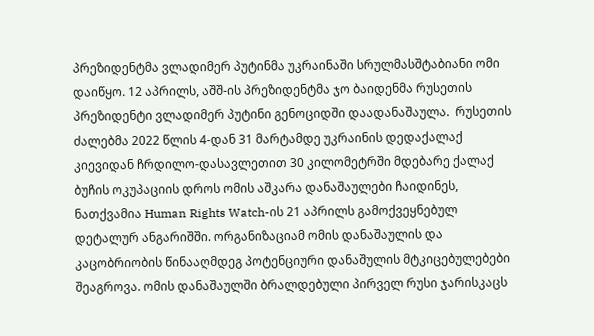პრეზიდენტმა ვლადიმერ პუტინმა უკრაინაში სრულმასშტაბიანი ომი დაიწყო. 12 აპრილს, აშშ-ის პრეზიდენტმა ჯო ბაიდენმა რუსეთის პრეზიდენტი ვლადიმერ პუტინი გენოციდში დაადანაშაულა.  რუსეთის ძალებმა 2022 წლის 4-დან 31 მარტამდე უკრაინის დედაქალაქ კიევიდან ჩრდილო-დასავლეთით 30 კილომეტრში მდებარე ქალაქ ბუჩის ოკუპაციის დროს ომის აშკარა დანაშაულები ჩაიდინეს, ნათქვამია Human Rights Watch-ის 21 აპრილს გამოქვეყნებულ დეტალურ ანგარიშში. ორგანიზაციამ ომის დანაშაულის და კაცობრიობის წინააღმდეგ პოტენციური დანაშულის მტკიცებულებები შეაგროვა. ომის დანაშაულში ბრალდებული პირველ რუსი ჯარისკაცს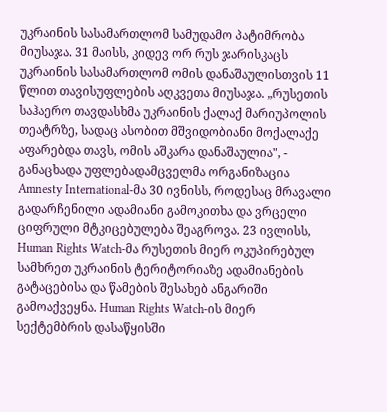უკრაინის სასამართლომ სამუდამო პატიმრობა მიუსაჯა. 31 მაისს, კიდევ ორ რუს ჯარისკაცს უკრაინის სასამართლომ ომის დანაშაულისთვის 11 წლით თავისუფლების აღკვეთა მიუსაჯა. „რუსეთის საჰაერო თავდასხმა უკრაინის ქალაქ მარიუპოლის თეატრზე, სადაც ასობით მშვიდობიანი მოქალაქე აფარებდა თავს, ომის აშკარა დანაშაულია", - განაცხადა უფლებადამცველმა ორგანიზაცია Amnesty International-მა 30 ივნისს, როდესაც მრავალი გადარჩენილი ადამიანი გამოკითხა და ვრცელი ციფრული მტკიცებულება შეაგროვა. 23 ივლისს, Human Rights Watch-მა რუსეთის მიერ ოკუპირებულ სამხრეთ უკრაინის ტერიტორიაზე ადამიანების გატაცებისა და წამების შესახებ ანგარიში გამოაქვეყნა. Human Rights Watch-ის მიერ სექტემბრის დასაწყისში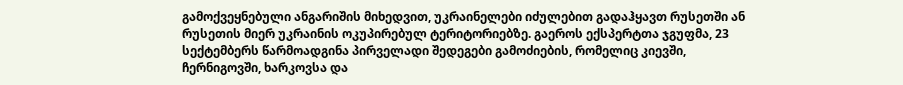გამოქვეყნებული ანგარიშის მიხედვით, უკრაინელები იძულებით გადაჰყავთ რუსეთში ან რუსეთის მიერ უკრაინის ოკუპირებულ ტერიტორიებზე. გაეროს ექსპერტთა ჯგუფმა, 23 სექტემბერს წარმოადგინა პირველადი შედეგები გამოძიების, რომელიც კიევში, ჩერნიგოვში, ხარკოვსა და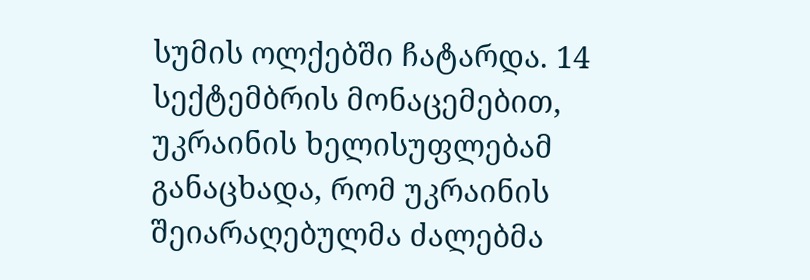სუმის ოლქებში ჩატარდა. 14 სექტემბრის მონაცემებით, უკრაინის ხელისუფლებამ განაცხადა, რომ უკრაინის შეიარაღებულმა ძალებმა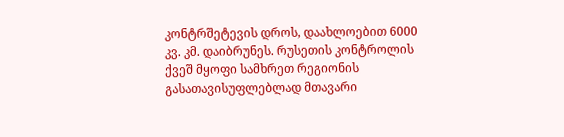კონტრშეტევის დროს, დაახლოებით 6000 კვ. კმ. დაიბრუნეს. რუსეთის კონტროლის ქვეშ მყოფი სამხრეთ რეგიონის გასათავისუფლებლად მთავარი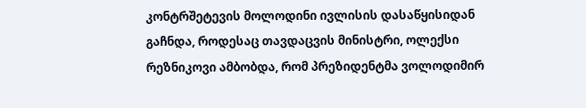კონტრშეტევის მოლოდინი ივლისის დასაწყისიდან გაჩნდა, როდესაც თავდაცვის მინისტრი, ოლექსი რეზნიკოვი ამბობდა, რომ პრეზიდენტმა ვოლოდიმირ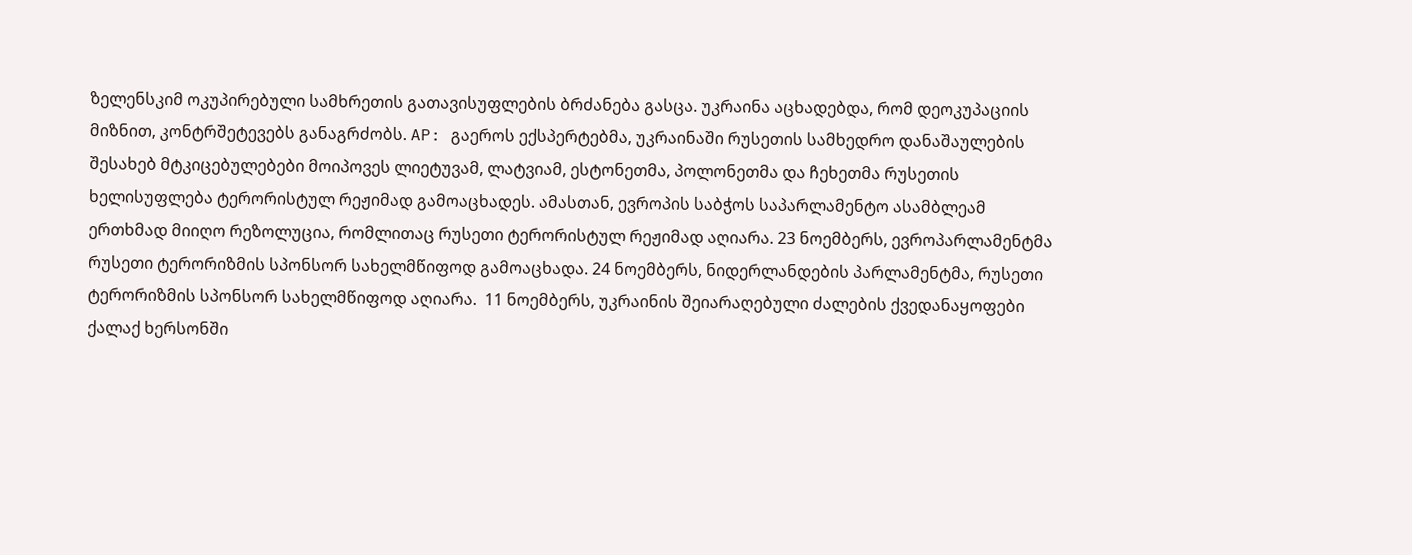ზელენსკიმ ოკუპირებული სამხრეთის გათავისუფლების ბრძანება გასცა. უკრაინა აცხადებდა, რომ დეოკუპაციის მიზნით, კონტრშეტევებს განაგრძობს. AP: გაეროს ექსპერტებმა, უკრაინაში რუსეთის სამხედრო დანაშაულების შესახებ მტკიცებულებები მოიპოვეს ლიეტუვამ, ლატვიამ, ესტონეთმა, პოლონეთმა და ჩეხეთმა რუსეთის ხელისუფლება ტერორისტულ რეჟიმად გამოაცხადეს. ამასთან, ევროპის საბჭოს საპარლამენტო ასამბლეამ ერთხმად მიიღო რეზოლუცია, რომლითაც რუსეთი ტერორისტულ რეჟიმად აღიარა. 23 ნოემბერს, ევროპარლამენტმა რუსეთი ტერორიზმის სპონსორ სახელმწიფოდ გამოაცხადა. 24 ნოემბერს, ნიდერლანდების პარლამენტმა, რუსეთი ტერორიზმის სპონსორ სახელმწიფოდ აღიარა.  11 ნოემბერს, უკრაინის შეიარაღებული ძალების ქვედანაყოფები ქალაქ ხერსონში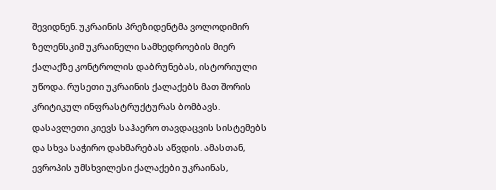შევიდნენ. უკრაინის პრეზიდენტმა ვოლოდიმირ ზელენსკიმ უკრაინელი სამხედროების მიერ ქალაქზე კონტროლის დაბრუნებას, ისტორიული უწოდა. რუსეთი უკრაინის ქალაქებს მათ შორის კრიტიკულ ინფრასტრუქტურას ბომბავს. დასავლეთი კიევს საჰაერო თავდაცვის სისტემებს და სხვა საჭირო დახმარებას აწვდის. ამასთან, ევროპის უმსხვილესი ქალაქები უკრაინას,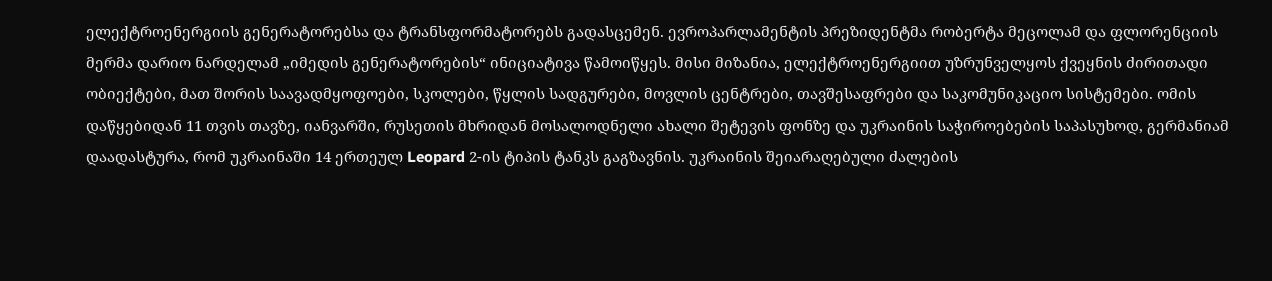ელექტროენერგიის გენერატორებსა და ტრანსფორმატორებს გადასცემენ. ევროპარლამენტის პრეზიდენტმა რობერტა მეცოლამ და ფლორენციის მერმა დარიო ნარდელამ „იმედის გენერატორების“ ინიციატივა წამოიწყეს. მისი მიზანია, ელექტროენერგიით უზრუნველყოს ქვეყნის ძირითადი ობიექტები, მათ შორის საავადმყოფოები, სკოლები, წყლის სადგურები, მოვლის ცენტრები, თავშესაფრები და საკომუნიკაციო სისტემები. ომის დაწყებიდან 11 თვის თავზე, იანვარში, რუსეთის მხრიდან მოსალოდნელი ახალი შეტევის ფონზე და უკრაინის საჭიროებების საპასუხოდ, გერმანიამ დაადასტურა, რომ უკრაინაში 14 ერთეულ Leopard 2-ის ტიპის ტანკს გაგზავნის. უკრაინის შეიარაღებული ძალების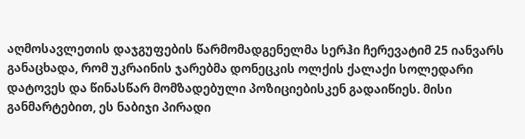აღმოსავლეთის დაჯგუფების წარმომადგენელმა სერჰი ჩერევატიმ 25 იანვარს განაცხადა, რომ უკრაინის ჯარებმა დონეცკის ოლქის ქალაქი სოლედარი დატოვეს და წინასწარ მომზადებული პოზიციებისკენ გადაიწიეს. მისი განმარტებით, ეს ნაბიჯი პირადი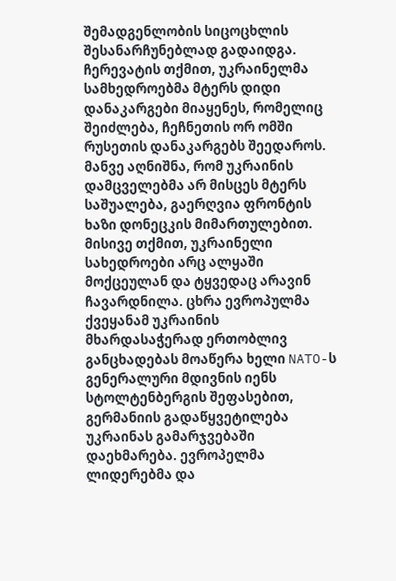შემადგენლობის სიცოცხლის შესანარჩუნებლად გადაიდგა. ჩერევატის თქმით, უკრაინელმა სამხედროებმა მტერს დიდი დანაკარგები მიაყენეს, რომელიც შეიძლება, ჩეჩნეთის ორ ომში რუსეთის დანაკარგებს შეედაროს. მანვე აღნიშნა, რომ უკრაინის დამცველებმა არ მისცეს მტერს საშუალება, გაერღვია ფრონტის ხაზი დონეცკის მიმართულებით. მისივე თქმით, უკრაინელი სახედროები არც ალყაში მოქცეულან და ტყვედაც არავინ ჩავარდნილა. ცხრა ევროპულმა ქვეყანამ უკრაინის მხარდასაჭერად ერთობლივ განცხადებას მოაწერა ხელი NATO-ს გენერალური მდივნის იენს სტოლტენბერგის შეფასებით, გერმანიის გადაწყვეტილება უკრაინას გამარჯვებაში დაეხმარება. ევროპელმა ლიდერებმა და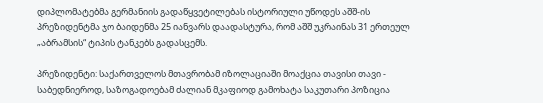დიპლომატებმა გერმანიის გადაწყვეტილებას ისტორიული უწოდეს აშშ-ის პრეზიდენტმა ჯო ბაიდენმა 25 იანვარს დაადასტურა, რომ აშშ უკრაინას 31 ერთეულ „აბრამსის“ ტიპის ტანკებს გადასცემს.

პრეზიდენტი: საქართველოს მთავრობამ იზოლაციაში მოაქცია თავისი თავი - საბედნიეროდ, საზოგადოებამ ძალიან მკაფიოდ გამოხატა საკუთარი პოზიცია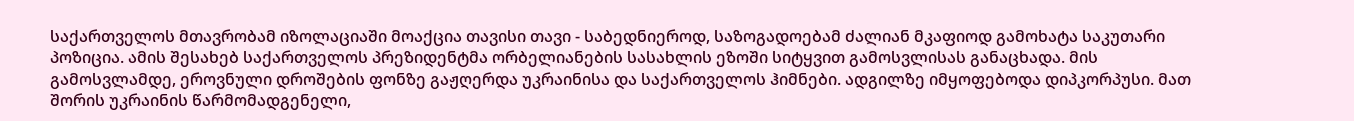საქართველოს მთავრობამ იზოლაციაში მოაქცია თავისი თავი - საბედნიეროდ, საზოგადოებამ ძალიან მკაფიოდ გამოხატა საკუთარი პოზიცია. ამის შესახებ საქართველოს პრეზიდენტმა ორბელიანების სასახლის ეზოში სიტყვით გამოსვლისას განაცხადა. მის გამოსვლამდე, ეროვნული დროშების ფონზე გაჟღერდა უკრაინისა და საქართველოს ჰიმნები. ადგილზე იმყოფებოდა დიპკორპუსი. მათ შორის უკრაინის წარმომადგენელი,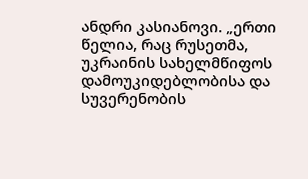ანდრი კასიანოვი. „ერთი წელია, რაც რუსეთმა, უკრაინის სახელმწიფოს დამოუკიდებლობისა და სუვერენობის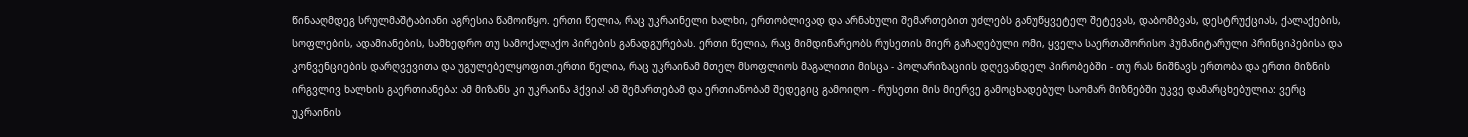წინააღმდეგ სრულმაშტაბიანი აგრესია წამოიწყო. ერთი წელია, რაც უკრაინელი ხალხი, ერთობლივად და არნახული შემართებით უძლებს განუწყვეტელ შეტევას, დაბომბვას, დესტრუქციას, ქალაქების, სოფლების, ადამიანების, სამხედრო თუ სამოქალაქო პირების განადგურებას. ერთი წელია, რაც მიმდინარეობს რუსეთის მიერ გაჩაღებული ომი, ყველა საერთაშორისო ჰუმანიტარული პრინციპებისა და კონვენციების დარღვევითა და უგულებელყოფით.ერთი წელია, რაც უკრაინამ მთელ მსოფლიოს მაგალითი მისცა - პოლარიზაციის დღევანდელ პირობებში - თუ რას ნიშნავს ერთობა და ერთი მიზნის ირგვლივ ხალხის გაერთიანება: ამ მიზანს კი უკრაინა ჰქვია! ამ შემართებამ და ერთიანობამ შედეგიც გამოიღო - რუსეთი მის მიერვე გამოცხადებულ საომარ მიზნებში უკვე დამარცხებულია: ვერც უკრაინის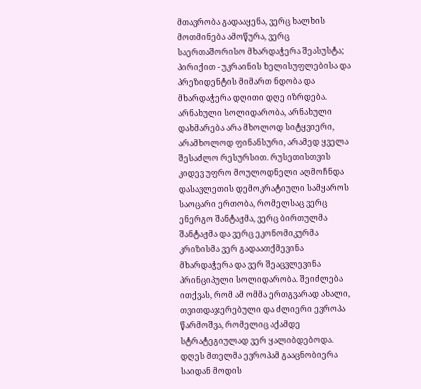მთავრობა გადააყენა, ვერც ხალხის მოთმინება ამოწურა, ვერც საერთაშორისო მხარდაჭერა შეასუსტა; პირიქით - უკრაინის ხელისუფლებისა და პრეზიდენტის მიმართ ნდობა და მხარდაჭერა დღითი დღე იზრდება. არნახული სოლიდარობა, არნახული დახმარება არა მხოლოდ სიტყვიერი, არამხოლოდ ფინანსური, არამედ ყველა შესაძლო რესურსით. რუსეთისთვის კიდევ უფრო მოულოდნელი აღმოჩნდა დასავლეთის დემოკრატიული სამყაროს საოცარი ერთობა, რომელსაც ვერც ენერგო შანტაჟმა, ვერც ბირთულმა შანტაჟმა და ვერც ეკონომიკურმა კრიზისმა ვერ გადაათქმევინა მხარდაჭერა და ვერ შეაცვლევინა პრინციპული სოლიდარობა. შეიძლება ითქვას, რომ ამ ომმა ერთგვარად ახალი, თვითდაჯერებული და ძლიერი ევროპა წარმოშვა, რომელიც აქამდე სტრატეგიულად ვერ ყალიბდებოდა. დღეს მთელმა ევროპამ გააცნობიერა საიდან მოდის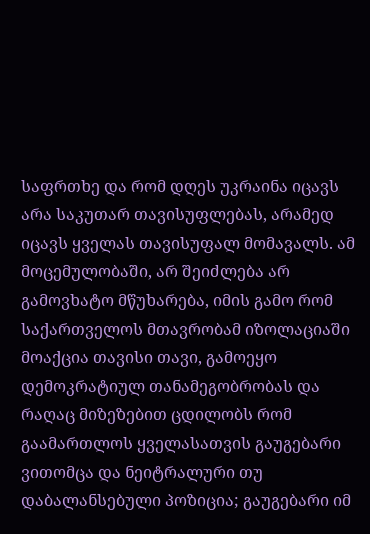საფრთხე და რომ დღეს უკრაინა იცავს არა საკუთარ თავისუფლებას, არამედ იცავს ყველას თავისუფალ მომავალს. ამ მოცემულობაში, არ შეიძლება არ გამოვხატო მწუხარება, იმის გამო რომ საქართველოს მთავრობამ იზოლაციაში მოაქცია თავისი თავი, გამოეყო დემოკრატიულ თანამეგობრობას და რაღაც მიზეზებით ცდილობს რომ გაამართლოს ყველასათვის გაუგებარი ვითომცა და ნეიტრალური თუ დაბალანსებული პოზიცია; გაუგებარი იმ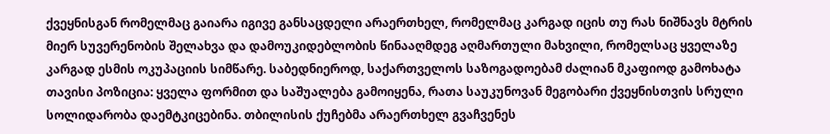ქვეყნისგან რომელმაც გაიარა იგივე განსაცდელი არაერთხელ, რომელმაც კარგად იცის თუ რას ნიშნავს მტრის მიერ სუვერენობის შელახვა და დამოუკიდებლობის წინააღმდეგ აღმართული მახვილი, რომელსაც ყველაზე კარგად ესმის ოკუპაციის სიმწარე. საბედნიეროდ, საქართველოს საზოგადოებამ ძალიან მკაფიოდ გამოხატა თავისი პოზიცია: ყველა ფორმით და საშუალება გამოიყენა, რათა საუკუნოვან მეგობარი ქვეყნისთვის სრული სოლიდარობა დაემტკიცებინა. თბილისის ქუჩებმა არაერთხელ გვაჩვენეს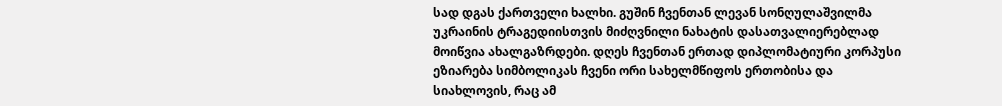სად დგას ქართველი ხალხი. გუშინ ჩვენთან ლევან სონღულაშვილმა უკრაინის ტრაგედიისთვის მიძღვნილი ნახატის დასათვალიერებლად მოიწვია ახალგაზრდები. დღეს ჩვენთან ერთად დიპლომატიური კორპუსი ეზიარება სიმბოლიკას ჩვენი ორი სახელმწიფოს ერთობისა და სიახლოვის, რაც ამ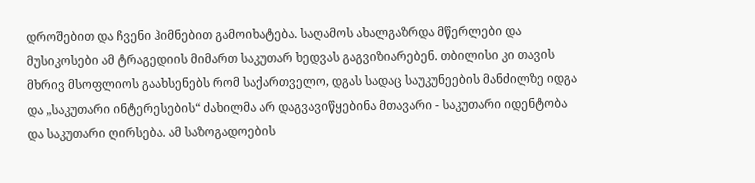დროშებით და ჩვენი ჰიმნებით გამოიხატება. საღამოს ახალგაზრდა მწერლები და მუსიკოსები ამ ტრაგედიის მიმართ საკუთარ ხედვას გაგვიზიარებენ. თბილისი კი თავის მხრივ მსოფლიოს გაახსენებს რომ საქართველო, დგას სადაც საუკუნეების მანძილზე იდგა და „საკუთარი ინტერესების“ ძახილმა არ დაგვავიწყებინა მთავარი - საკუთარი იდენტობა და საკუთარი ღირსება. ამ საზოგადოების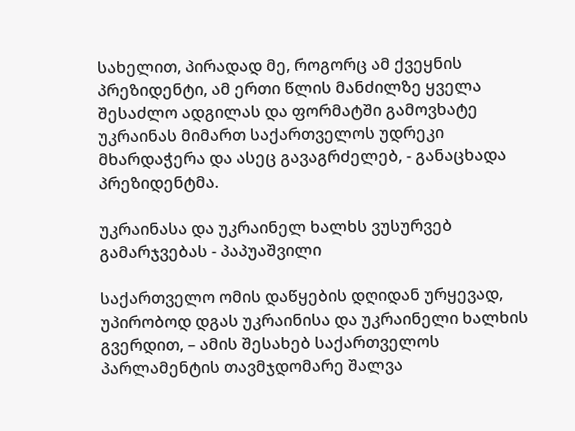სახელით, პირადად მე, როგორც ამ ქვეყნის პრეზიდენტი, ამ ერთი წლის მანძილზე ყველა შესაძლო ადგილას და ფორმატში გამოვხატე უკრაინას მიმართ საქართველოს უდრეკი მხარდაჭერა და ასეც გავაგრძელებ, - განაცხადა პრეზიდენტმა.

უკრაინასა და უკრაინელ ხალხს ვუსურვებ გამარჯვებას - პაპუაშვილი

საქართველო ომის დაწყების დღიდან ურყევად, უპირობოდ დგას უკრაინისა და უკრაინელი ხალხის გვერდით, – ამის შესახებ საქართველოს პარლამენტის თავმჯდომარე შალვა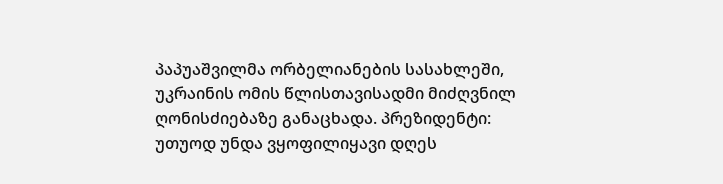პაპუაშვილმა ორბელიანების სასახლეში, უკრაინის ომის წლისთავისადმი მიძღვნილ ღონისძიებაზე განაცხადა. პრეზიდენტი: უთუოდ უნდა ვყოფილიყავი დღეს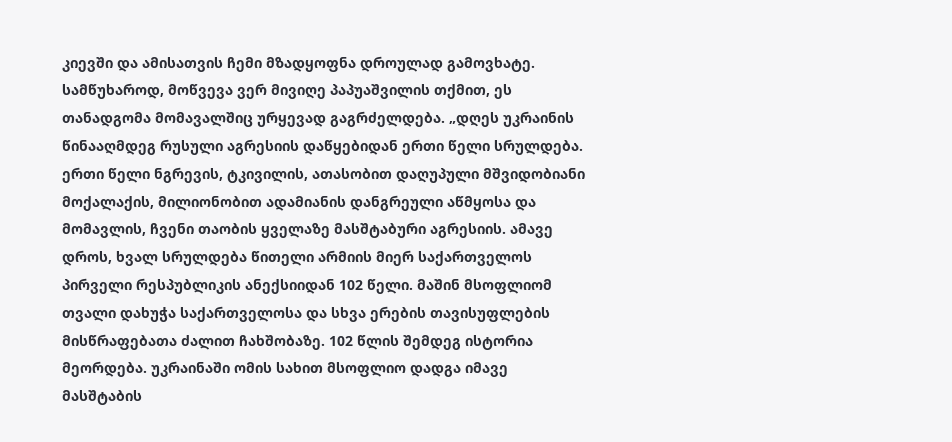კიევში და ამისათვის ჩემი მზადყოფნა დროულად გამოვხატე. სამწუხაროდ, მოწვევა ვერ მივიღე პაპუაშვილის თქმით, ეს თანადგომა მომავალშიც ურყევად გაგრძელდება. „დღეს უკრაინის წინააღმდეგ რუსული აგრესიის დაწყებიდან ერთი წელი სრულდება. ერთი წელი ნგრევის, ტკივილის, ათასობით დაღუპული მშვიდობიანი მოქალაქის, მილიონობით ადამიანის დანგრეული აწმყოსა და მომავლის, ჩვენი თაობის ყველაზე მასშტაბური აგრესიის. ამავე დროს, ხვალ სრულდება წითელი არმიის მიერ საქართველოს პირველი რესპუბლიკის ანექსიიდან 102 წელი. მაშინ მსოფლიომ თვალი დახუჭა საქართველოსა და სხვა ერების თავისუფლების მისწრაფებათა ძალით ჩახშობაზე. 102 წლის შემდეგ ისტორია მეორდება. უკრაინაში ომის სახით მსოფლიო დადგა იმავე მასშტაბის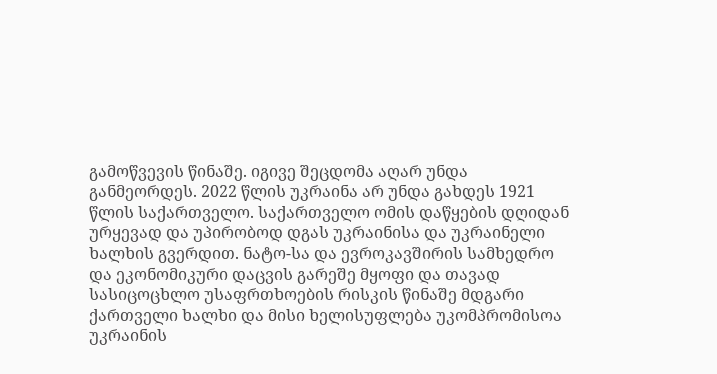გამოწვევის წინაშე. იგივე შეცდომა აღარ უნდა განმეორდეს. 2022 წლის უკრაინა არ უნდა გახდეს 1921 წლის საქართველო. საქართველო ომის დაწყების დღიდან ურყევად და უპირობოდ დგას უკრაინისა და უკრაინელი ხალხის გვერდით. ნატო-სა და ევროკავშირის სამხედრო და ეკონომიკური დაცვის გარეშე მყოფი და თავად სასიცოცხლო უსაფრთხოების რისკის წინაშე მდგარი ქართველი ხალხი და მისი ხელისუფლება უკომპრომისოა უკრაინის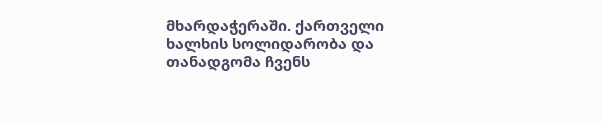მხარდაჭერაში. ქართველი ხალხის სოლიდარობა და თანადგომა ჩვენს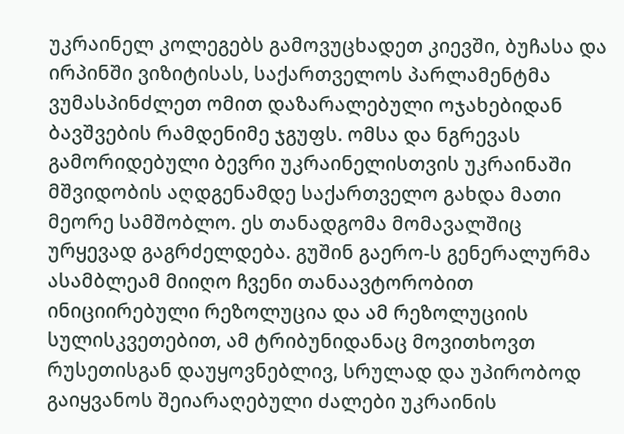უკრაინელ კოლეგებს გამოვუცხადეთ კიევში, ბუჩასა და ირპინში ვიზიტისას, საქართველოს პარლამენტმა ვუმასპინძლეთ ომით დაზარალებული ოჯახებიდან ბავშვების რამდენიმე ჯგუფს. ომსა და ნგრევას გამორიდებული ბევრი უკრაინელისთვის უკრაინაში მშვიდობის აღდგენამდე საქართველო გახდა მათი მეორე სამშობლო. ეს თანადგომა მომავალშიც ურყევად გაგრძელდება. გუშინ გაერო-ს გენერალურმა ასამბლეამ მიიღო ჩვენი თანაავტორობით ინიციირებული რეზოლუცია და ამ რეზოლუციის სულისკვეთებით, ამ ტრიბუნიდანაც მოვითხოვთ რუსეთისგან დაუყოვნებლივ, სრულად და უპირობოდ გაიყვანოს შეიარაღებული ძალები უკრაინის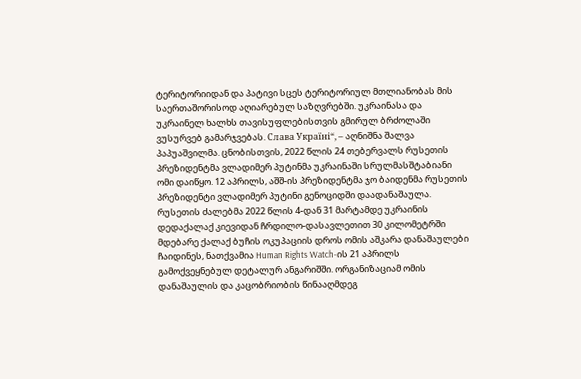ტერიტორიიდან და პატივი სცეს ტერიტორიულ მთლიანობას მის საერთაშორისოდ აღიარებულ საზღვრებში. უკრაინასა და უკრაინელ ხალხს თავისუფლებისთვის გმირულ ბრძოლაში ვუსურვებ გამარჯვებას. Слава Україні“, – აღნიშნა შალვა პაპუაშვილმა. ცნობისთვის, 2022 წლის 24 თებერვალს რუსეთის პრეზიდენტმა ვლადიმერ პუტინმა უკრაინაში სრულმასშტაბიანი ომი დაიწყო. 12 აპრილს, აშშ-ის პრეზიდენტმა ჯო ბაიდენმა რუსეთის პრეზიდენტი ვლადიმერ პუტინი გენოციდში დაადანაშაულა.  რუსეთის ძალებმა 2022 წლის 4-დან 31 მარტამდე უკრაინის დედაქალაქ კიევიდან ჩრდილო-დასავლეთით 30 კილომეტრში მდებარე ქალაქ ბუჩის ოკუპაციის დროს ომის აშკარა დანაშაულები ჩაიდინეს, ნათქვამია Human Rights Watch-ის 21 აპრილს გამოქვეყნებულ დეტალურ ანგარიშში. ორგანიზაციამ ომის დანაშაულის და კაცობრიობის წინააღმდეგ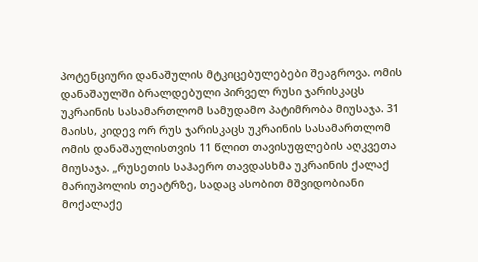პოტენციური დანაშულის მტკიცებულებები შეაგროვა. ომის დანაშაულში ბრალდებული პირველ რუსი ჯარისკაცს უკრაინის სასამართლომ სამუდამო პატიმრობა მიუსაჯა. 31 მაისს, კიდევ ორ რუს ჯარისკაცს უკრაინის სასამართლომ ომის დანაშაულისთვის 11 წლით თავისუფლების აღკვეთა მიუსაჯა. „რუსეთის საჰაერო თავდასხმა უკრაინის ქალაქ მარიუპოლის თეატრზე, სადაც ასობით მშვიდობიანი მოქალაქე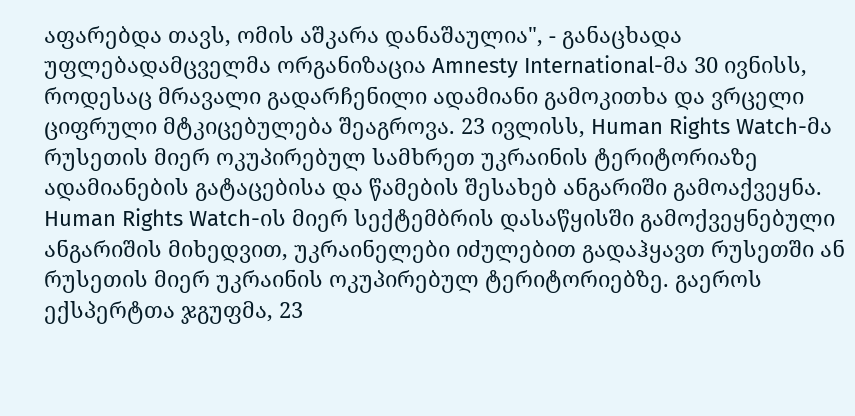აფარებდა თავს, ომის აშკარა დანაშაულია", - განაცხადა უფლებადამცველმა ორგანიზაცია Amnesty International-მა 30 ივნისს, როდესაც მრავალი გადარჩენილი ადამიანი გამოკითხა და ვრცელი ციფრული მტკიცებულება შეაგროვა. 23 ივლისს, Human Rights Watch-მა რუსეთის მიერ ოკუპირებულ სამხრეთ უკრაინის ტერიტორიაზე ადამიანების გატაცებისა და წამების შესახებ ანგარიში გამოაქვეყნა. Human Rights Watch-ის მიერ სექტემბრის დასაწყისში გამოქვეყნებული ანგარიშის მიხედვით, უკრაინელები იძულებით გადაჰყავთ რუსეთში ან რუსეთის მიერ უკრაინის ოკუპირებულ ტერიტორიებზე. გაეროს ექსპერტთა ჯგუფმა, 23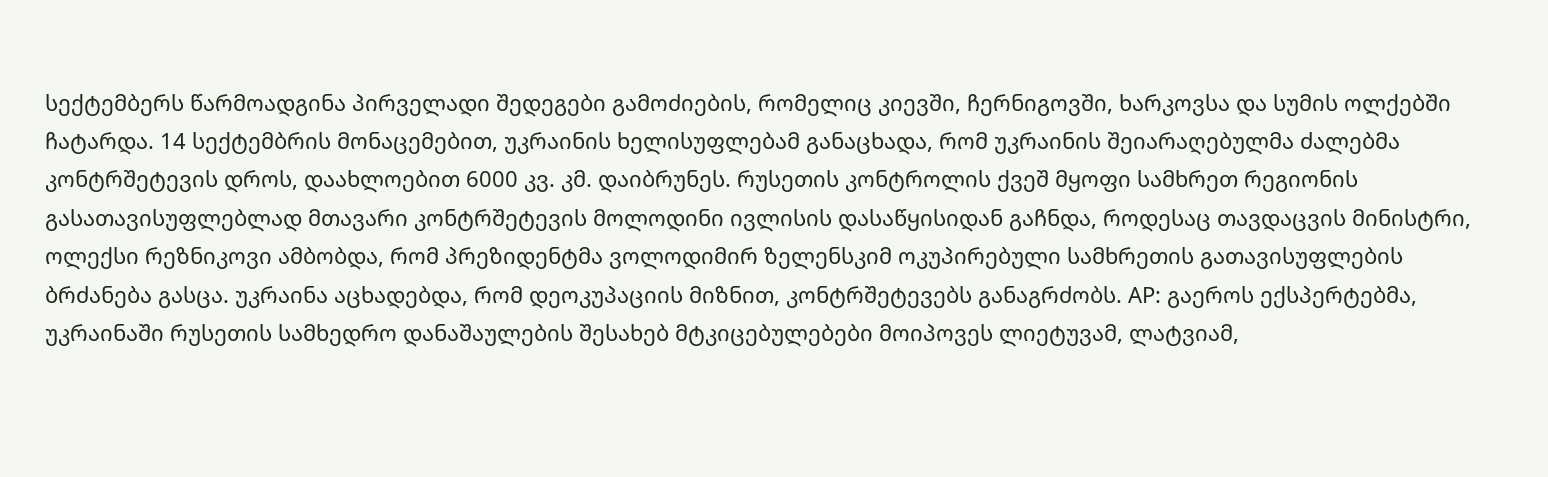სექტემბერს წარმოადგინა პირველადი შედეგები გამოძიების, რომელიც კიევში, ჩერნიგოვში, ხარკოვსა და სუმის ოლქებში ჩატარდა. 14 სექტემბრის მონაცემებით, უკრაინის ხელისუფლებამ განაცხადა, რომ უკრაინის შეიარაღებულმა ძალებმა კონტრშეტევის დროს, დაახლოებით 6000 კვ. კმ. დაიბრუნეს. რუსეთის კონტროლის ქვეშ მყოფი სამხრეთ რეგიონის გასათავისუფლებლად მთავარი კონტრშეტევის მოლოდინი ივლისის დასაწყისიდან გაჩნდა, როდესაც თავდაცვის მინისტრი, ოლექსი რეზნიკოვი ამბობდა, რომ პრეზიდენტმა ვოლოდიმირ ზელენსკიმ ოკუპირებული სამხრეთის გათავისუფლების ბრძანება გასცა. უკრაინა აცხადებდა, რომ დეოკუპაციის მიზნით, კონტრშეტევებს განაგრძობს. AP: გაეროს ექსპერტებმა, უკრაინაში რუსეთის სამხედრო დანაშაულების შესახებ მტკიცებულებები მოიპოვეს ლიეტუვამ, ლატვიამ,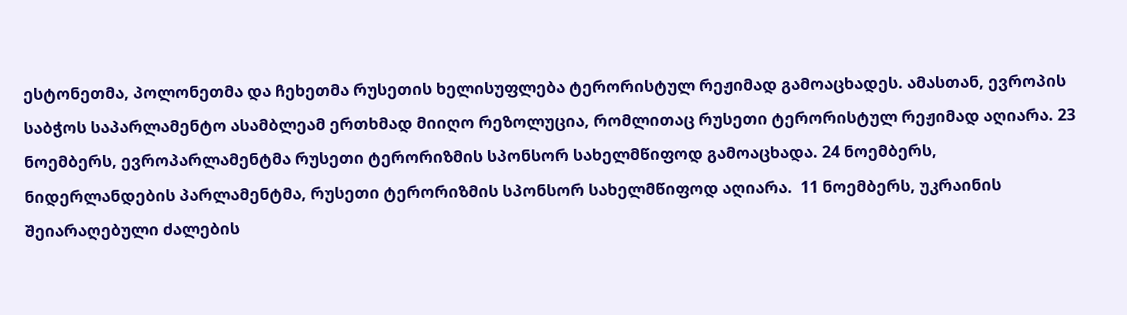ესტონეთმა, პოლონეთმა და ჩეხეთმა რუსეთის ხელისუფლება ტერორისტულ რეჟიმად გამოაცხადეს. ამასთან, ევროპის საბჭოს საპარლამენტო ასამბლეამ ერთხმად მიიღო რეზოლუცია, რომლითაც რუსეთი ტერორისტულ რეჟიმად აღიარა. 23 ნოემბერს, ევროპარლამენტმა რუსეთი ტერორიზმის სპონსორ სახელმწიფოდ გამოაცხადა. 24 ნოემბერს, ნიდერლანდების პარლამენტმა, რუსეთი ტერორიზმის სპონსორ სახელმწიფოდ აღიარა.  11 ნოემბერს, უკრაინის შეიარაღებული ძალების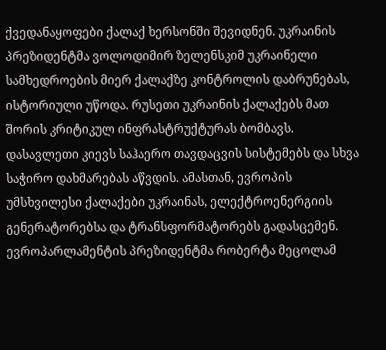ქვედანაყოფები ქალაქ ხერსონში შევიდნენ. უკრაინის პრეზიდენტმა ვოლოდიმირ ზელენსკიმ უკრაინელი სამხედროების მიერ ქალაქზე კონტროლის დაბრუნებას, ისტორიული უწოდა. რუსეთი უკრაინის ქალაქებს მათ შორის კრიტიკულ ინფრასტრუქტურას ბომბავს. დასავლეთი კიევს საჰაერო თავდაცვის სისტემებს და სხვა საჭირო დახმარებას აწვდის. ამასთან, ევროპის უმსხვილესი ქალაქები უკრაინას, ელექტროენერგიის გენერატორებსა და ტრანსფორმატორებს გადასცემენ. ევროპარლამენტის პრეზიდენტმა რობერტა მეცოლამ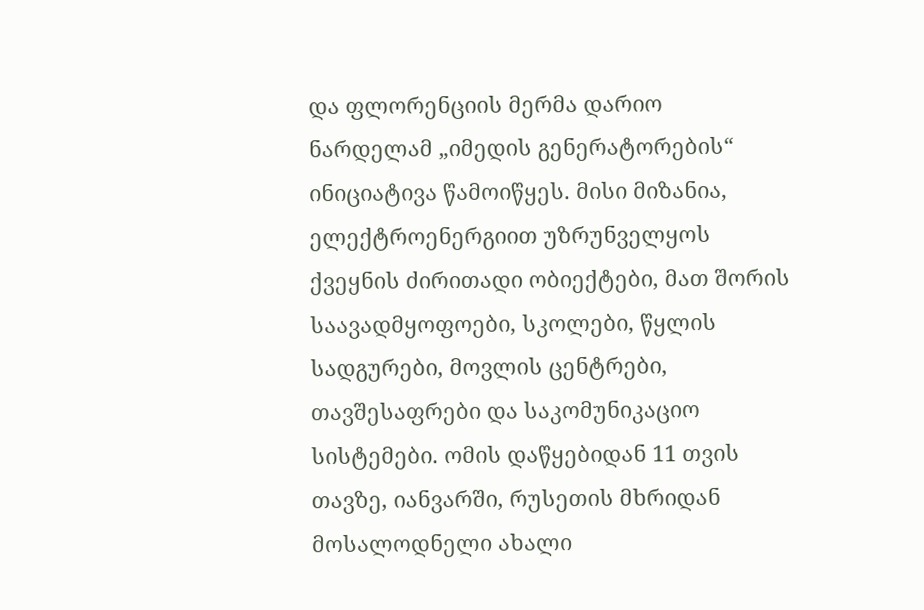და ფლორენციის მერმა დარიო ნარდელამ „იმედის გენერატორების“ ინიციატივა წამოიწყეს. მისი მიზანია, ელექტროენერგიით უზრუნველყოს ქვეყნის ძირითადი ობიექტები, მათ შორის საავადმყოფოები, სკოლები, წყლის სადგურები, მოვლის ცენტრები, თავშესაფრები და საკომუნიკაციო სისტემები. ომის დაწყებიდან 11 თვის თავზე, იანვარში, რუსეთის მხრიდან მოსალოდნელი ახალი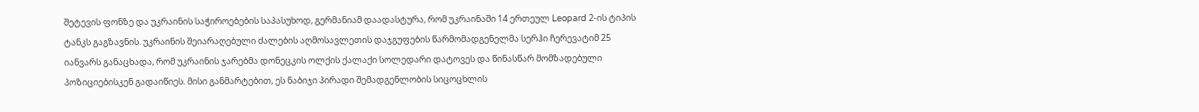შეტევის ფონზე და უკრაინის საჭიროებების საპასუხოდ, გერმანიამ დაადასტურა, რომ უკრაინაში 14 ერთეულ Leopard 2-ის ტიპის ტანკს გაგზავნის. უკრაინის შეიარაღებული ძალების აღმოსავლეთის დაჯგუფების წარმომადგენელმა სერჰი ჩერევატიმ 25 იანვარს განაცხადა, რომ უკრაინის ჯარებმა დონეცკის ოლქის ქალაქი სოლედარი დატოვეს და წინასწარ მომზადებული პოზიციებისკენ გადაიწიეს. მისი განმარტებით, ეს ნაბიჯი პირადი შემადგენლობის სიცოცხლის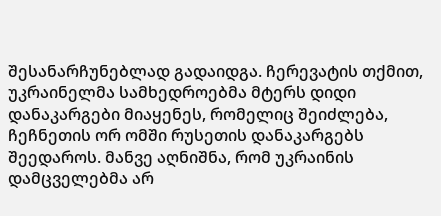შესანარჩუნებლად გადაიდგა. ჩერევატის თქმით, უკრაინელმა სამხედროებმა მტერს დიდი დანაკარგები მიაყენეს, რომელიც შეიძლება, ჩეჩნეთის ორ ომში რუსეთის დანაკარგებს შეედაროს. მანვე აღნიშნა, რომ უკრაინის დამცველებმა არ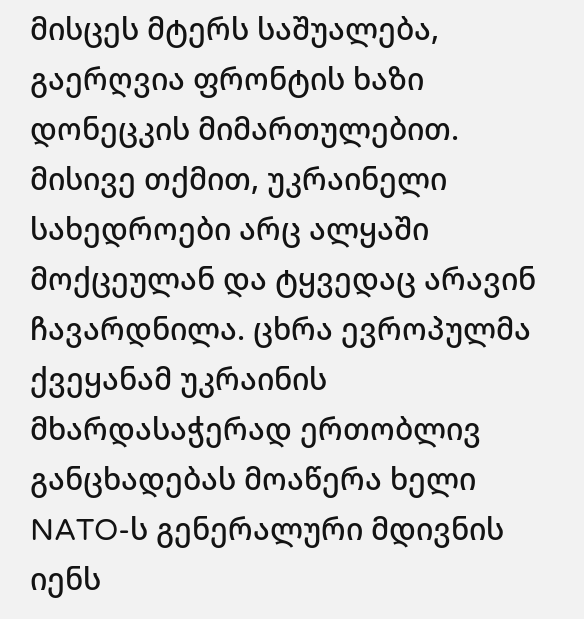მისცეს მტერს საშუალება, გაერღვია ფრონტის ხაზი დონეცკის მიმართულებით. მისივე თქმით, უკრაინელი სახედროები არც ალყაში მოქცეულან და ტყვედაც არავინ ჩავარდნილა. ცხრა ევროპულმა ქვეყანამ უკრაინის მხარდასაჭერად ერთობლივ განცხადებას მოაწერა ხელი NATO-ს გენერალური მდივნის იენს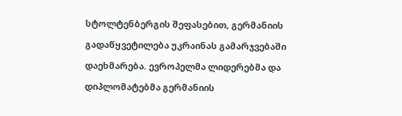სტოლტენბერგის შეფასებით, გერმანიის გადაწყვეტილება უკრაინას გამარჯვებაში დაეხმარება. ევროპელმა ლიდერებმა და დიპლომატებმა გერმანიის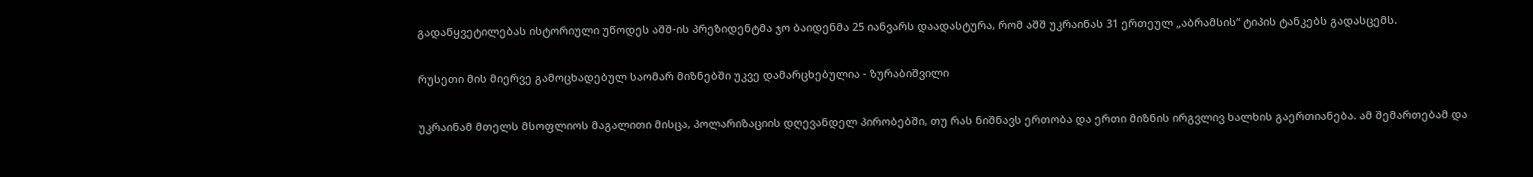გადაწყვეტილებას ისტორიული უწოდეს აშშ-ის პრეზიდენტმა ჯო ბაიდენმა 25 იანვარს დაადასტურა, რომ აშშ უკრაინას 31 ერთეულ „აბრამსის“ ტიპის ტანკებს გადასცემს.

რუსეთი მის მიერვე გამოცხადებულ საომარ მიზნებში უკვე დამარცხებულია - ზურაბიშვილი

უკრაინამ მთელს მსოფლიოს მაგალითი მისცა, პოლარიზაციის დღევანდელ პირობებში, თუ რას ნიშნავს ერთობა და ერთი მიზნის ირგვლივ ხალხის გაერთიანება. ამ შემართებამ და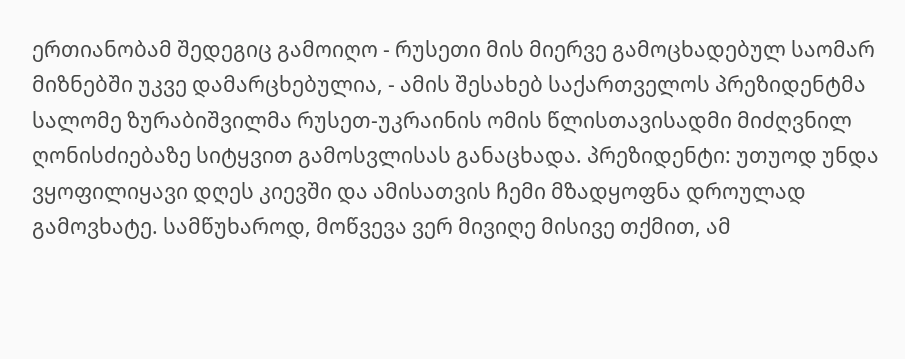ერთიანობამ შედეგიც გამოიღო - რუსეთი მის მიერვე გამოცხადებულ საომარ მიზნებში უკვე დამარცხებულია, - ამის შესახებ საქართველოს პრეზიდენტმა სალომე ზურაბიშვილმა რუსეთ-უკრაინის ომის წლისთავისადმი მიძღვნილ ღონისძიებაზე სიტყვით გამოსვლისას განაცხადა. პრეზიდენტი: უთუოდ უნდა ვყოფილიყავი დღეს კიევში და ამისათვის ჩემი მზადყოფნა დროულად გამოვხატე. სამწუხაროდ, მოწვევა ვერ მივიღე მისივე თქმით, ამ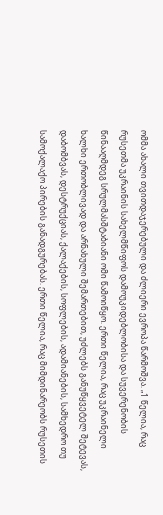ომმა ახალი თვითდაჯერებული და ძლიერი ევროპა წარმოშვა. „1 წელია, რაც რუსეთმა უკრაინის სახელმწიფოს დამოუკიდებლობისა და სუვერენობის წინააღმდეგ სრულმასშტაბიანი ომი წამოიწყო. ერთი წელია, რაც უკრაინელი ხალხი ერთობლივად და არნახული შემართებით, უძლებს განუწყვეტელ შეტევას, დაბომბვას, დესტრუქციას, ქალაქების, სოფლების, ადამიანების, სამხედრო თუ სამოქალაქო პირების განადგურებას. ერთი წელია, რაც მიმდინარეობს რუსეთის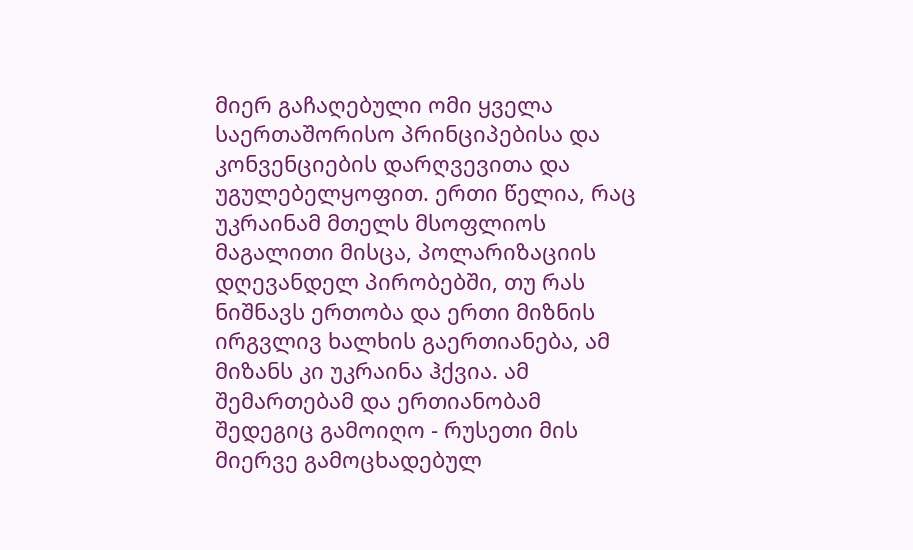მიერ გაჩაღებული ომი ყველა საერთაშორისო პრინციპებისა და კონვენციების დარღვევითა და უგულებელყოფით. ერთი წელია, რაც უკრაინამ მთელს მსოფლიოს მაგალითი მისცა, პოლარიზაციის დღევანდელ პირობებში, თუ რას ნიშნავს ერთობა და ერთი მიზნის ირგვლივ ხალხის გაერთიანება, ამ მიზანს კი უკრაინა ჰქვია. ამ შემართებამ და ერთიანობამ შედეგიც გამოიღო - რუსეთი მის მიერვე გამოცხადებულ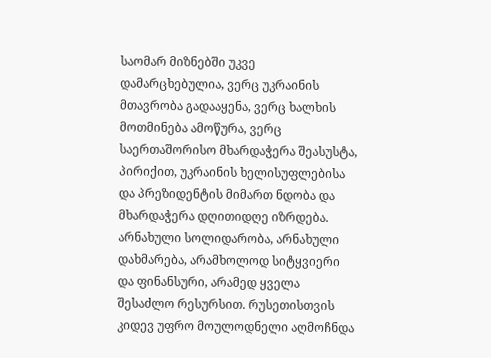საომარ მიზნებში უკვე დამარცხებულია, ვერც უკრაინის მთავრობა გადააყენა, ვერც ხალხის მოთმინება ამოწურა, ვერც საერთაშორისო მხარდაჭერა შეასუსტა, პირიქით, უკრაინის ხელისუფლებისა და პრეზიდენტის მიმართ ნდობა და მხარდაჭერა დღითიდღე იზრდება. არნახული სოლიდარობა, არნახული დახმარება, არამხოლოდ სიტყვიერი და ფინანსური, არამედ ყველა შესაძლო რესურსით. რუსეთისთვის კიდევ უფრო მოულოდნელი აღმოჩნდა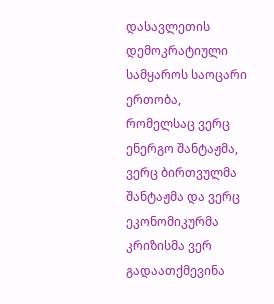დასავლეთის დემოკრატიული სამყაროს საოცარი ერთობა, რომელსაც ვერც ენერგო შანტაჟმა, ვერც ბირთვულმა შანტაჟმა და ვერც ეკონომიკურმა კრიზისმა ვერ გადაათქმევინა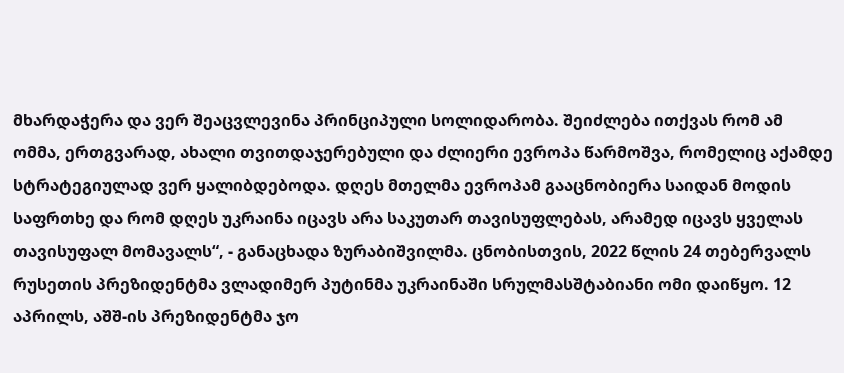მხარდაჭერა და ვერ შეაცვლევინა პრინციპული სოლიდარობა. შეიძლება ითქვას რომ ამ ომმა, ერთგვარად, ახალი თვითდაჯერებული და ძლიერი ევროპა წარმოშვა, რომელიც აქამდე სტრატეგიულად ვერ ყალიბდებოდა. დღეს მთელმა ევროპამ გააცნობიერა საიდან მოდის საფრთხე და რომ დღეს უკრაინა იცავს არა საკუთარ თავისუფლებას, არამედ იცავს ყველას თავისუფალ მომავალს“, - განაცხადა ზურაბიშვილმა. ცნობისთვის, 2022 წლის 24 თებერვალს რუსეთის პრეზიდენტმა ვლადიმერ პუტინმა უკრაინაში სრულმასშტაბიანი ომი დაიწყო. 12 აპრილს, აშშ-ის პრეზიდენტმა ჯო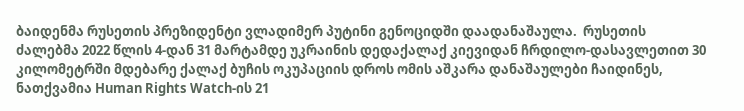ბაიდენმა რუსეთის პრეზიდენტი ვლადიმერ პუტინი გენოციდში დაადანაშაულა.  რუსეთის ძალებმა 2022 წლის 4-დან 31 მარტამდე უკრაინის დედაქალაქ კიევიდან ჩრდილო-დასავლეთით 30 კილომეტრში მდებარე ქალაქ ბუჩის ოკუპაციის დროს ომის აშკარა დანაშაულები ჩაიდინეს, ნათქვამია Human Rights Watch-ის 21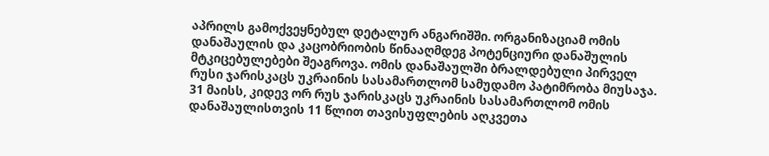აპრილს გამოქვეყნებულ დეტალურ ანგარიშში. ორგანიზაციამ ომის დანაშაულის და კაცობრიობის წინააღმდეგ პოტენციური დანაშულის მტკიცებულებები შეაგროვა. ომის დანაშაულში ბრალდებული პირველ რუსი ჯარისკაცს უკრაინის სასამართლომ სამუდამო პატიმრობა მიუსაჯა. 31 მაისს, კიდევ ორ რუს ჯარისკაცს უკრაინის სასამართლომ ომის დანაშაულისთვის 11 წლით თავისუფლების აღკვეთა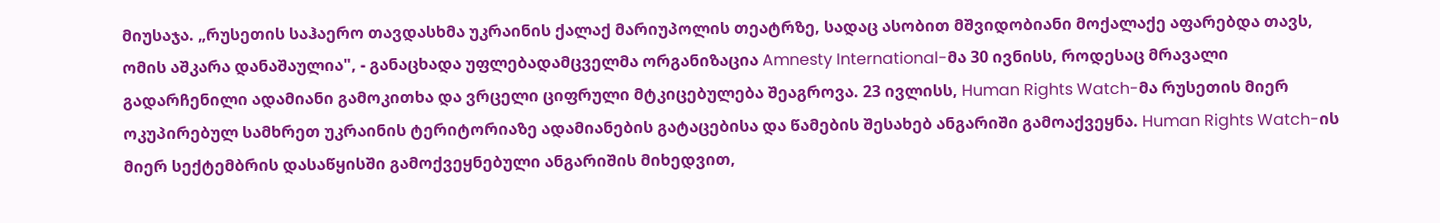მიუსაჯა. „რუსეთის საჰაერო თავდასხმა უკრაინის ქალაქ მარიუპოლის თეატრზე, სადაც ასობით მშვიდობიანი მოქალაქე აფარებდა თავს, ომის აშკარა დანაშაულია", - განაცხადა უფლებადამცველმა ორგანიზაცია Amnesty International-მა 30 ივნისს, როდესაც მრავალი გადარჩენილი ადამიანი გამოკითხა და ვრცელი ციფრული მტკიცებულება შეაგროვა. 23 ივლისს, Human Rights Watch-მა რუსეთის მიერ ოკუპირებულ სამხრეთ უკრაინის ტერიტორიაზე ადამიანების გატაცებისა და წამების შესახებ ანგარიში გამოაქვეყნა. Human Rights Watch-ის მიერ სექტემბრის დასაწყისში გამოქვეყნებული ანგარიშის მიხედვით,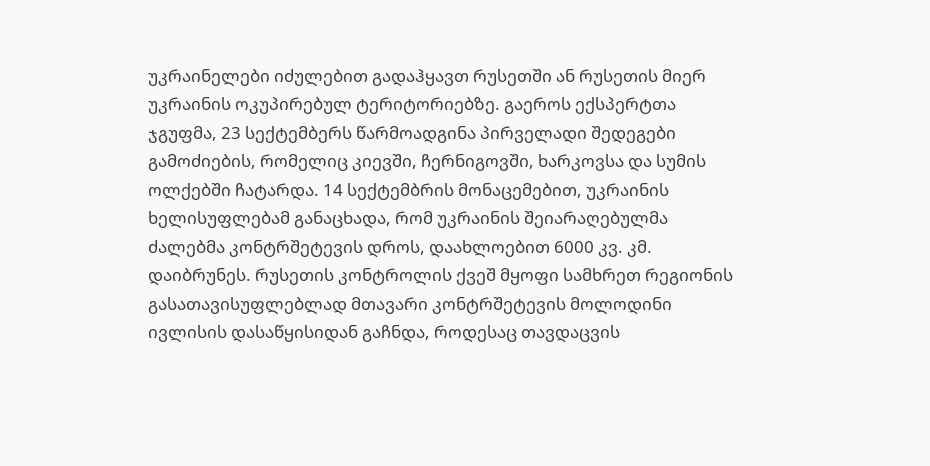უკრაინელები იძულებით გადაჰყავთ რუსეთში ან რუსეთის მიერ უკრაინის ოკუპირებულ ტერიტორიებზე. გაეროს ექსპერტთა ჯგუფმა, 23 სექტემბერს წარმოადგინა პირველადი შედეგები გამოძიების, რომელიც კიევში, ჩერნიგოვში, ხარკოვსა და სუმის ოლქებში ჩატარდა. 14 სექტემბრის მონაცემებით, უკრაინის ხელისუფლებამ განაცხადა, რომ უკრაინის შეიარაღებულმა ძალებმა კონტრშეტევის დროს, დაახლოებით 6000 კვ. კმ. დაიბრუნეს. რუსეთის კონტროლის ქვეშ მყოფი სამხრეთ რეგიონის გასათავისუფლებლად მთავარი კონტრშეტევის მოლოდინი ივლისის დასაწყისიდან გაჩნდა, როდესაც თავდაცვის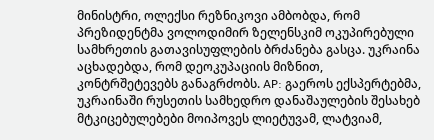მინისტრი, ოლექსი რეზნიკოვი ამბობდა, რომ პრეზიდენტმა ვოლოდიმირ ზელენსკიმ ოკუპირებული სამხრეთის გათავისუფლების ბრძანება გასცა. უკრაინა აცხადებდა, რომ დეოკუპაციის მიზნით, კონტრშეტევებს განაგრძობს. AP: გაეროს ექსპერტებმა, უკრაინაში რუსეთის სამხედრო დანაშაულების შესახებ მტკიცებულებები მოიპოვეს ლიეტუვამ, ლატვიამ,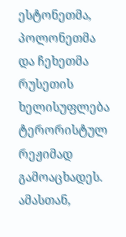ესტონეთმა, პოლონეთმა და ჩეხეთმა რუსეთის ხელისუფლება ტერორისტულ რეჟიმად გამოაცხადეს. ამასთან,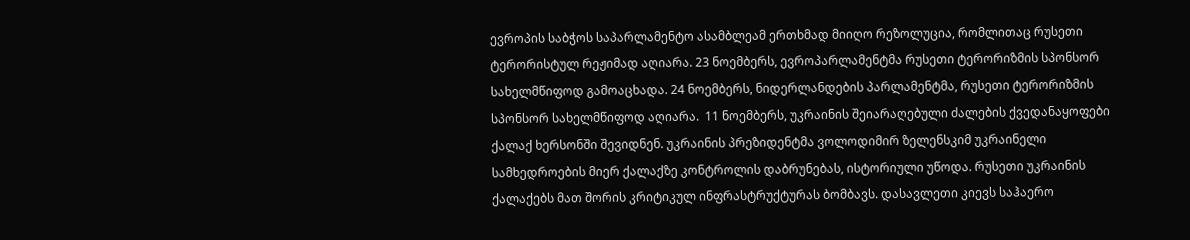ევროპის საბჭოს საპარლამენტო ასამბლეამ ერთხმად მიიღო რეზოლუცია, რომლითაც რუსეთი ტერორისტულ რეჟიმად აღიარა. 23 ნოემბერს, ევროპარლამენტმა რუსეთი ტერორიზმის სპონსორ სახელმწიფოდ გამოაცხადა. 24 ნოემბერს, ნიდერლანდების პარლამენტმა, რუსეთი ტერორიზმის სპონსორ სახელმწიფოდ აღიარა.  11 ნოემბერს, უკრაინის შეიარაღებული ძალების ქვედანაყოფები ქალაქ ხერსონში შევიდნენ. უკრაინის პრეზიდენტმა ვოლოდიმირ ზელენსკიმ უკრაინელი სამხედროების მიერ ქალაქზე კონტროლის დაბრუნებას, ისტორიული უწოდა. რუსეთი უკრაინის ქალაქებს მათ შორის კრიტიკულ ინფრასტრუქტურას ბომბავს. დასავლეთი კიევს საჰაერო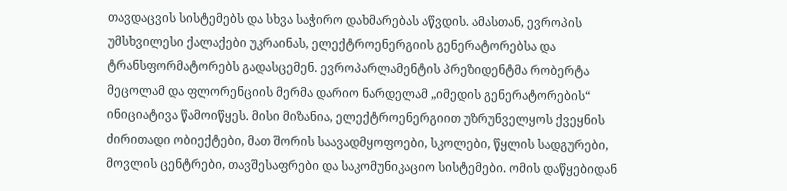თავდაცვის სისტემებს და სხვა საჭირო დახმარებას აწვდის. ამასთან, ევროპის უმსხვილესი ქალაქები უკრაინას, ელექტროენერგიის გენერატორებსა და ტრანსფორმატორებს გადასცემენ. ევროპარლამენტის პრეზიდენტმა რობერტა მეცოლამ და ფლორენციის მერმა დარიო ნარდელამ „იმედის გენერატორების“ ინიციატივა წამოიწყეს. მისი მიზანია, ელექტროენერგიით უზრუნველყოს ქვეყნის ძირითადი ობიექტები, მათ შორის საავადმყოფოები, სკოლები, წყლის სადგურები, მოვლის ცენტრები, თავშესაფრები და საკომუნიკაციო სისტემები. ომის დაწყებიდან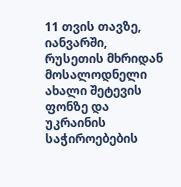11 თვის თავზე, იანვარში, რუსეთის მხრიდან მოსალოდნელი ახალი შეტევის ფონზე და უკრაინის საჭიროებების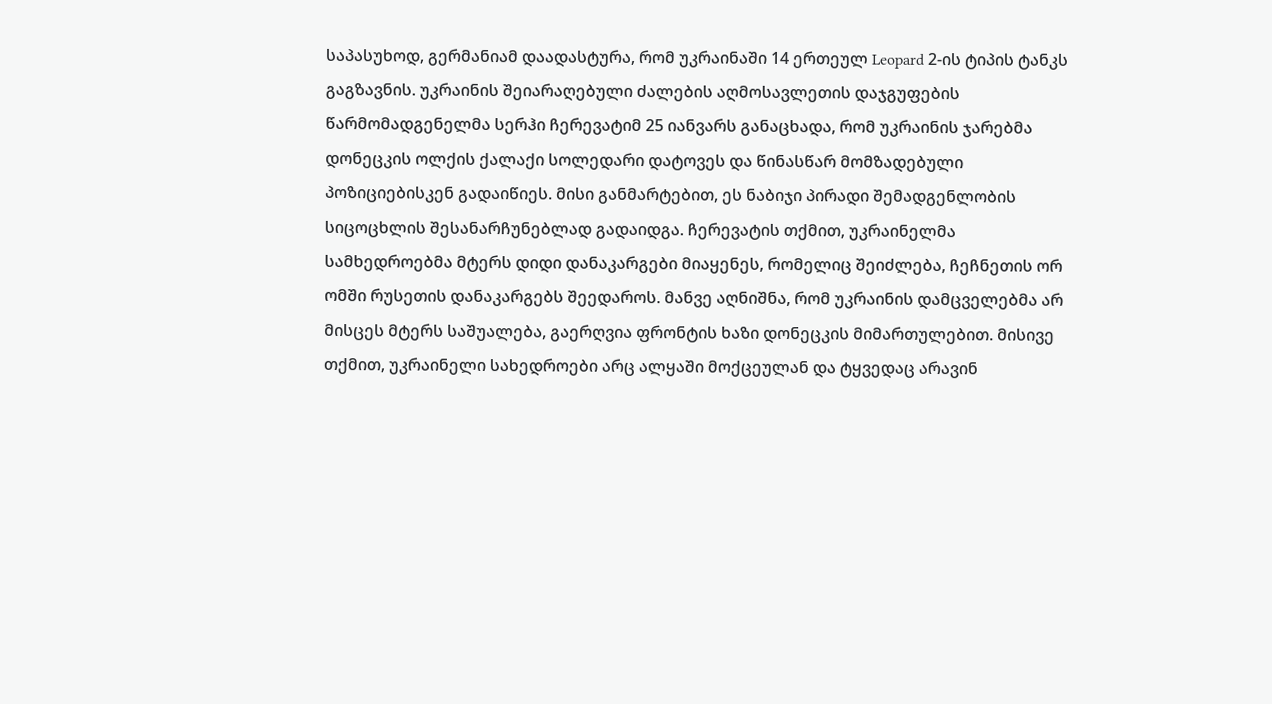საპასუხოდ, გერმანიამ დაადასტურა, რომ უკრაინაში 14 ერთეულ Leopard 2-ის ტიპის ტანკს გაგზავნის. უკრაინის შეიარაღებული ძალების აღმოსავლეთის დაჯგუფების წარმომადგენელმა სერჰი ჩერევატიმ 25 იანვარს განაცხადა, რომ უკრაინის ჯარებმა დონეცკის ოლქის ქალაქი სოლედარი დატოვეს და წინასწარ მომზადებული პოზიციებისკენ გადაიწიეს. მისი განმარტებით, ეს ნაბიჯი პირადი შემადგენლობის სიცოცხლის შესანარჩუნებლად გადაიდგა. ჩერევატის თქმით, უკრაინელმა სამხედროებმა მტერს დიდი დანაკარგები მიაყენეს, რომელიც შეიძლება, ჩეჩნეთის ორ ომში რუსეთის დანაკარგებს შეედაროს. მანვე აღნიშნა, რომ უკრაინის დამცველებმა არ მისცეს მტერს საშუალება, გაერღვია ფრონტის ხაზი დონეცკის მიმართულებით. მისივე თქმით, უკრაინელი სახედროები არც ალყაში მოქცეულან და ტყვედაც არავინ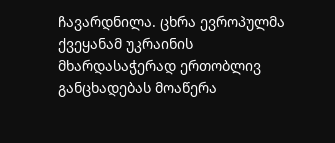ჩავარდნილა. ცხრა ევროპულმა ქვეყანამ უკრაინის მხარდასაჭერად ერთობლივ განცხადებას მოაწერა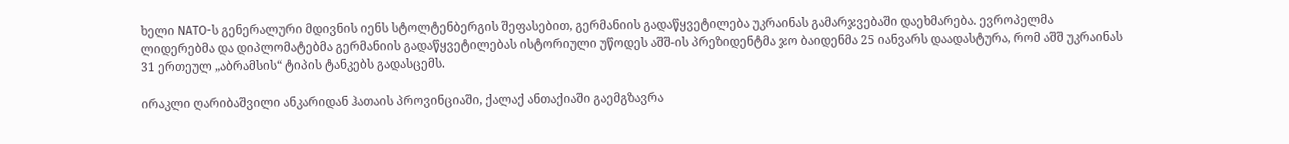ხელი NATO-ს გენერალური მდივნის იენს სტოლტენბერგის შეფასებით, გერმანიის გადაწყვეტილება უკრაინას გამარჯვებაში დაეხმარება. ევროპელმა ლიდერებმა და დიპლომატებმა გერმანიის გადაწყვეტილებას ისტორიული უწოდეს აშშ-ის პრეზიდენტმა ჯო ბაიდენმა 25 იანვარს დაადასტურა, რომ აშშ უკრაინას 31 ერთეულ „აბრამსის“ ტიპის ტანკებს გადასცემს.

ირაკლი ღარიბაშვილი ანკარიდან ჰათაის პროვინციაში, ქალაქ ანთაქიაში გაემგზავრა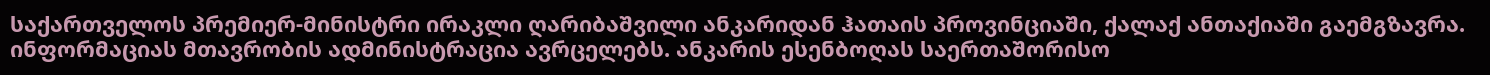საქართველოს პრემიერ-მინისტრი ირაკლი ღარიბაშვილი ანკარიდან ჰათაის პროვინციაში, ქალაქ ანთაქიაში გაემგზავრა. ინფორმაციას მთავრობის ადმინისტრაცია ავრცელებს. ანკარის ესენბოღას საერთაშორისო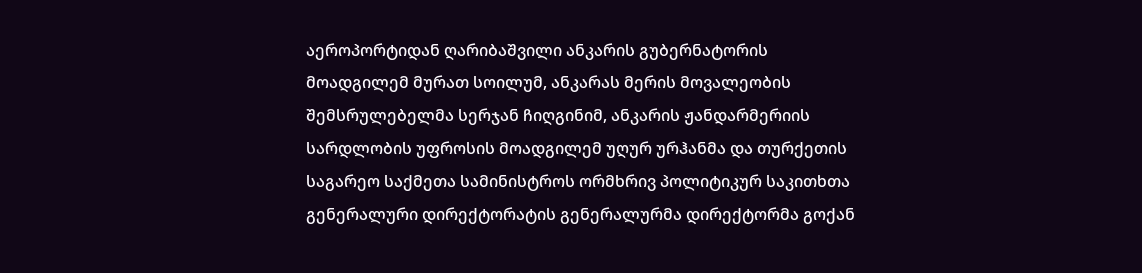აეროპორტიდან ღარიბაშვილი ანკარის გუბერნატორის მოადგილემ მურათ სოილუმ, ანკარას მერის მოვალეობის შემსრულებელმა სერჯან ჩიღგინიმ, ანკარის ჟანდარმერიის სარდლობის უფროსის მოადგილემ უღურ ურჰანმა და თურქეთის საგარეო საქმეთა სამინისტროს ორმხრივ პოლიტიკურ საკითხთა გენერალური დირექტორატის გენერალურმა დირექტორმა გოქან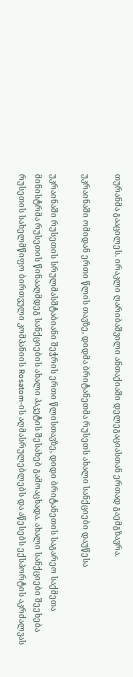თურანმა გააცილეს. ირაკლი ღარიბაშვილი ანთაქიაში დელეგაციასთან ერთად გაემგზავრა.

უკრაინაში ომიდან ერთი წლის თავზე, დიდმა ბრიტანეთმა რუსეთს ახალი სანქციები დაუწესა

უკრაინაში რუსეთის სრულმასშტაბიანი შეჭრის ერთი წლისთავზე, დიდი ბრიტანეთის საგარეო საქმეთა მინისტრმა რუსეთის წინააღმდეგ სანქციების ახალი პაკეტის შესახებ გამოაცხადა. ახალი სანქციები შეეხება რუსეთის სახელმწიფო ბირთვული კომპანიის Rosatom-ის აღმასრულებლებს და აწესებს ექსპორტის აკრძალვას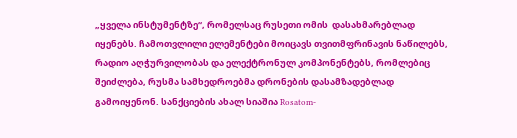„ყველა ინსტუმენტზე“, რომელსაც რუსეთი ომის  დასახმარებლად იყენებს. ჩამოთვლილი ელემენტები მოიცავს თვითმფრინავის ნაწილებს, რადიო აღჭურვილობას და ელექტრონულ კომპონენტებს, რომლებიც შეიძლება, რუსმა სამხედროებმა დრონების დასამზადებლად გამოიყენონ. სანქციების ახალ სიაშია Rosatom-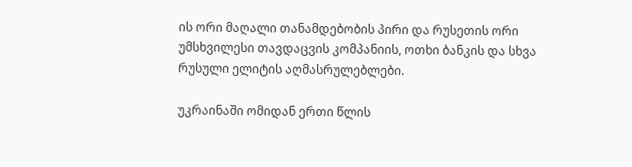ის ორი მაღალი თანამდებობის პირი და რუსეთის ორი უმსხვილესი თავდაცვის კომპანიის, ოთხი ბანკის და სხვა რუსული ელიტის აღმასრულებლები.

უკრაინაში ომიდან ერთი წლის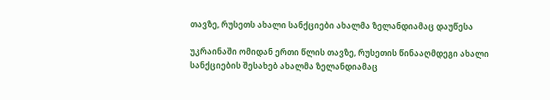თავზე, რუსეთს ახალი სანქციები ახალმა ზელანდიამაც დაუწესა

უკრაინაში ომიდან ერთი წლის თავზე, რუსეთის წინააღმდეგი ახალი სანქციების შესახებ ახალმა ზელანდიამაც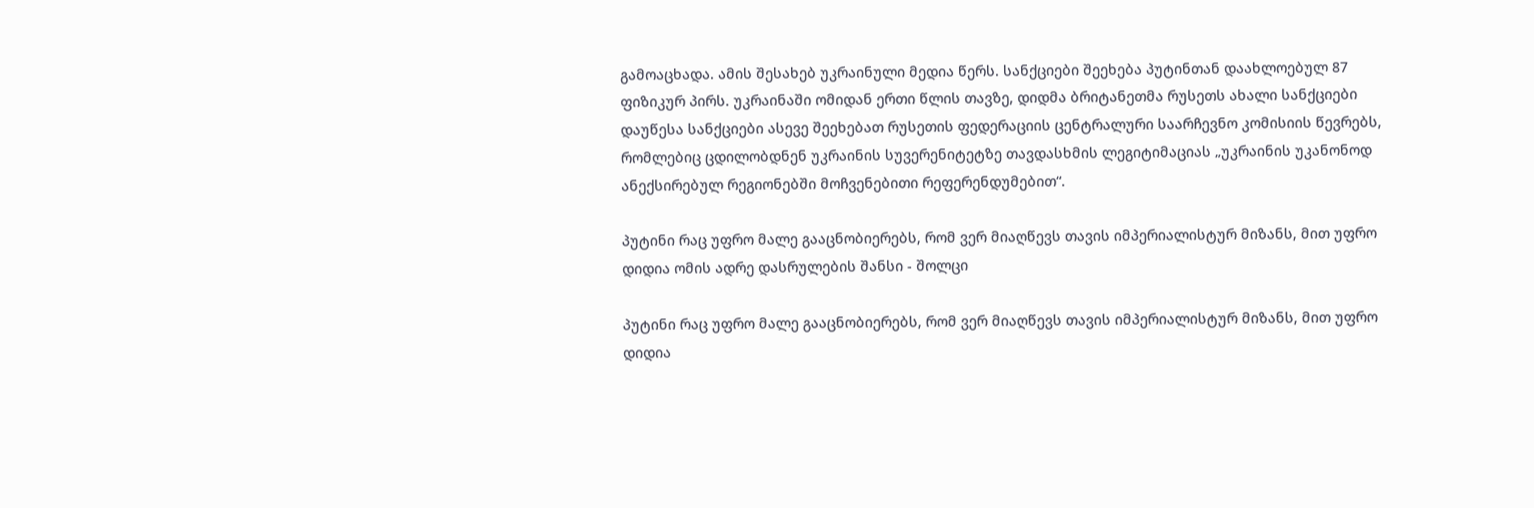გამოაცხადა. ამის შესახებ უკრაინული მედია წერს. სანქციები შეეხება პუტინთან დაახლოებულ 87 ფიზიკურ პირს. უკრაინაში ომიდან ერთი წლის თავზე, დიდმა ბრიტანეთმა რუსეთს ახალი სანქციები დაუწესა სანქციები ასევე შეეხებათ რუსეთის ფედერაციის ცენტრალური საარჩევნო კომისიის წევრებს, რომლებიც ცდილობდნენ უკრაინის სუვერენიტეტზე თავდასხმის ლეგიტიმაციას „უკრაინის უკანონოდ ანექსირებულ რეგიონებში მოჩვენებითი რეფერენდუმებით“.

პუტინი რაც უფრო მალე გააცნობიერებს, რომ ვერ მიაღწევს თავის იმპერიალისტურ მიზანს, მით უფრო დიდია ომის ადრე დასრულების შანსი - შოლცი

პუტინი რაც უფრო მალე გააცნობიერებს, რომ ვერ მიაღწევს თავის იმპერიალისტურ მიზანს, მით უფრო დიდია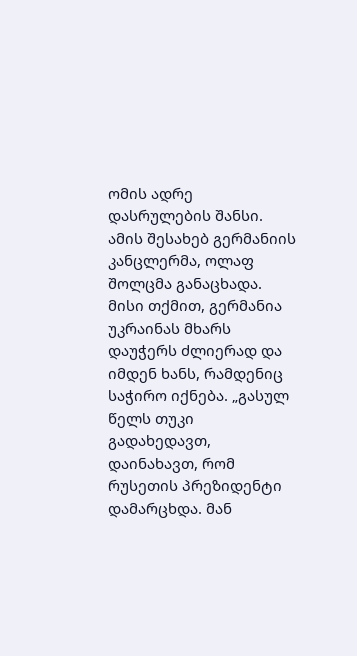ომის ადრე დასრულების შანსი. ამის შესახებ გერმანიის კანცლერმა, ოლაფ შოლცმა განაცხადა. მისი თქმით, გერმანია უკრაინას მხარს დაუჭერს ძლიერად და იმდენ ხანს, რამდენიც საჭირო იქნება. „გასულ წელს თუკი გადახედავთ, დაინახავთ, რომ რუსეთის პრეზიდენტი დამარცხდა. მან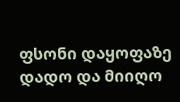ფსონი დაყოფაზე დადო და მიიღო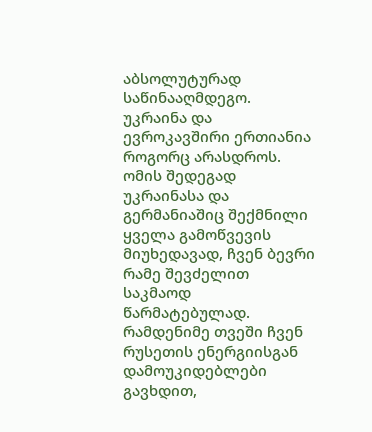აბსოლუტურად საწინააღმდეგო. უკრაინა და ევროკავშირი ერთიანია როგორც არასდროს. ომის შედეგად უკრაინასა და გერმანიაშიც შექმნილი ყველა გამოწვევის მიუხედავად, ჩვენ ბევრი რამე შევძელით საკმაოდ წარმატებულად. რამდენიმე თვეში ჩვენ რუსეთის ენერგიისგან დამოუკიდებლები გავხდით,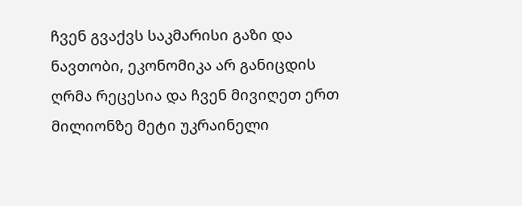ჩვენ გვაქვს საკმარისი გაზი და ნავთობი, ეკონომიკა არ განიცდის ღრმა რეცესია და ჩვენ მივიღეთ ერთ მილიონზე მეტი უკრაინელი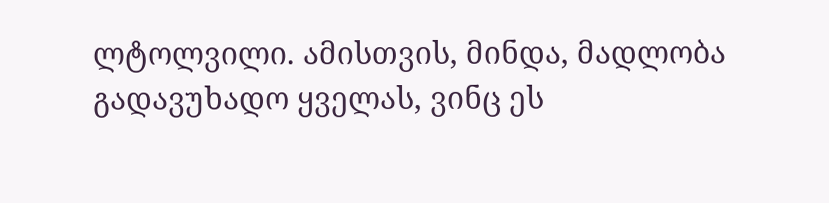ლტოლვილი. ამისთვის, მინდა, მადლობა გადავუხადო ყველას, ვინც ეს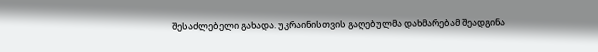შესაძლებელი გახადა. უკრაინისთვის გაღებულმა დახმარებამ შეადგინა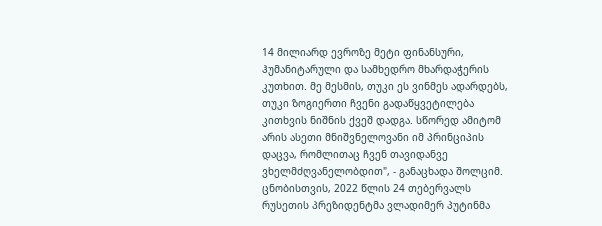14 მილიარდ ევროზე მეტი ფინანსური, ჰუმანიტარული და სამხედრო მხარდაჭერის კუთხით. მე მესმის, თუკი ეს ვინმეს ადარდებს, თუკი ზოგიერთი ჩვენი გადაწყვეტილება კითხვის ნიშნის ქვეშ დადგა. სწორედ ამიტომ არის ასეთი მნიშვნელოვანი იმ პრინციპის დაცვა, რომლითაც ჩვენ თავიდანვე ვხელმძღვანელობდით", - განაცხადა შოლციმ. ცნობისთვის, 2022 წლის 24 თებერვალს რუსეთის პრეზიდენტმა ვლადიმერ პუტინმა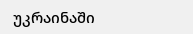უკრაინაში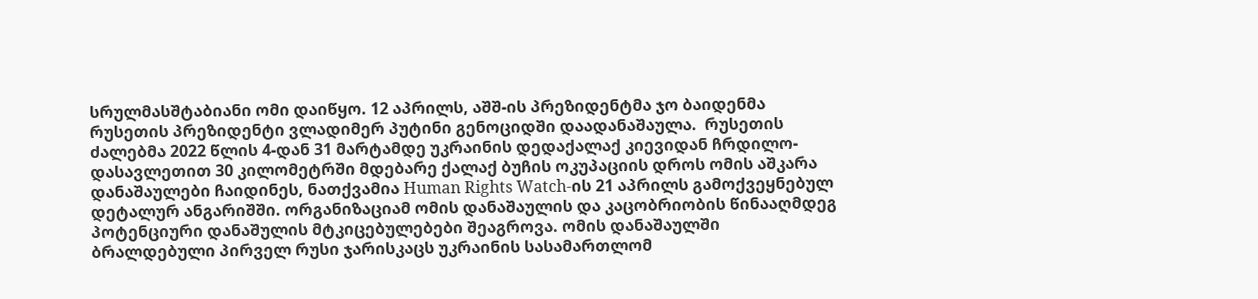სრულმასშტაბიანი ომი დაიწყო. 12 აპრილს, აშშ-ის პრეზიდენტმა ჯო ბაიდენმა რუსეთის პრეზიდენტი ვლადიმერ პუტინი გენოციდში დაადანაშაულა.  რუსეთის ძალებმა 2022 წლის 4-დან 31 მარტამდე უკრაინის დედაქალაქ კიევიდან ჩრდილო-დასავლეთით 30 კილომეტრში მდებარე ქალაქ ბუჩის ოკუპაციის დროს ომის აშკარა დანაშაულები ჩაიდინეს, ნათქვამია Human Rights Watch-ის 21 აპრილს გამოქვეყნებულ დეტალურ ანგარიშში. ორგანიზაციამ ომის დანაშაულის და კაცობრიობის წინააღმდეგ პოტენციური დანაშულის მტკიცებულებები შეაგროვა. ომის დანაშაულში ბრალდებული პირველ რუსი ჯარისკაცს უკრაინის სასამართლომ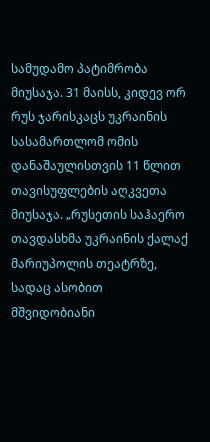სამუდამო პატიმრობა მიუსაჯა. 31 მაისს, კიდევ ორ რუს ჯარისკაცს უკრაინის სასამართლომ ომის დანაშაულისთვის 11 წლით თავისუფლების აღკვეთა მიუსაჯა. „რუსეთის საჰაერო თავდასხმა უკრაინის ქალაქ მარიუპოლის თეატრზე, სადაც ასობით მშვიდობიანი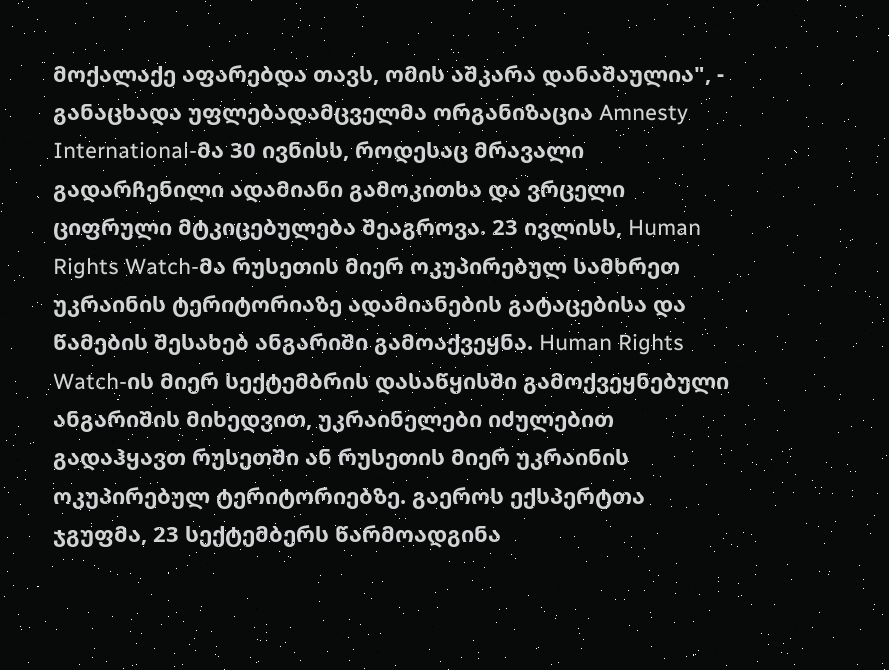მოქალაქე აფარებდა თავს, ომის აშკარა დანაშაულია", - განაცხადა უფლებადამცველმა ორგანიზაცია Amnesty International-მა 30 ივნისს, როდესაც მრავალი გადარჩენილი ადამიანი გამოკითხა და ვრცელი ციფრული მტკიცებულება შეაგროვა. 23 ივლისს, Human Rights Watch-მა რუსეთის მიერ ოკუპირებულ სამხრეთ უკრაინის ტერიტორიაზე ადამიანების გატაცებისა და წამების შესახებ ანგარიში გამოაქვეყნა. Human Rights Watch-ის მიერ სექტემბრის დასაწყისში გამოქვეყნებული ანგარიშის მიხედვით, უკრაინელები იძულებით გადაჰყავთ რუსეთში ან რუსეთის მიერ უკრაინის ოკუპირებულ ტერიტორიებზე. გაეროს ექსპერტთა ჯგუფმა, 23 სექტემბერს წარმოადგინა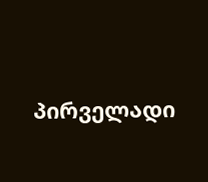პირველადი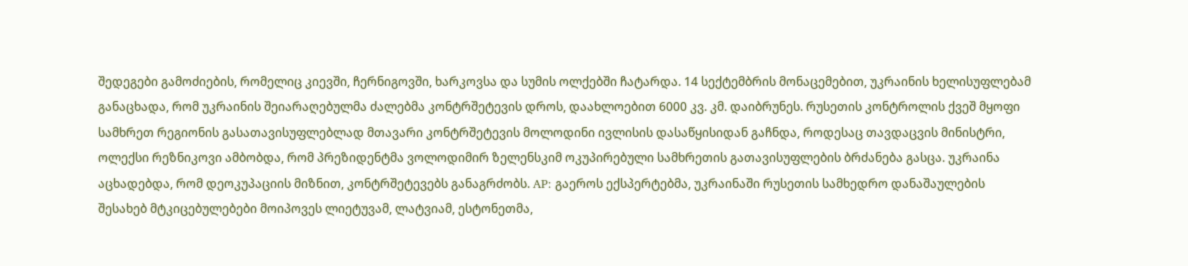შედეგები გამოძიების, რომელიც კიევში, ჩერნიგოვში, ხარკოვსა და სუმის ოლქებში ჩატარდა. 14 სექტემბრის მონაცემებით, უკრაინის ხელისუფლებამ განაცხადა, რომ უკრაინის შეიარაღებულმა ძალებმა კონტრშეტევის დროს, დაახლოებით 6000 კვ. კმ. დაიბრუნეს. რუსეთის კონტროლის ქვეშ მყოფი სამხრეთ რეგიონის გასათავისუფლებლად მთავარი კონტრშეტევის მოლოდინი ივლისის დასაწყისიდან გაჩნდა, როდესაც თავდაცვის მინისტრი, ოლექსი რეზნიკოვი ამბობდა, რომ პრეზიდენტმა ვოლოდიმირ ზელენსკიმ ოკუპირებული სამხრეთის გათავისუფლების ბრძანება გასცა. უკრაინა აცხადებდა, რომ დეოკუპაციის მიზნით, კონტრშეტევებს განაგრძობს. AP: გაეროს ექსპერტებმა, უკრაინაში რუსეთის სამხედრო დანაშაულების შესახებ მტკიცებულებები მოიპოვეს ლიეტუვამ, ლატვიამ, ესტონეთმა,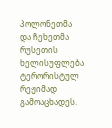პოლონეთმა და ჩეხეთმა რუსეთის ხელისუფლება ტერორისტულ რეჟიმად გამოაცხადეს.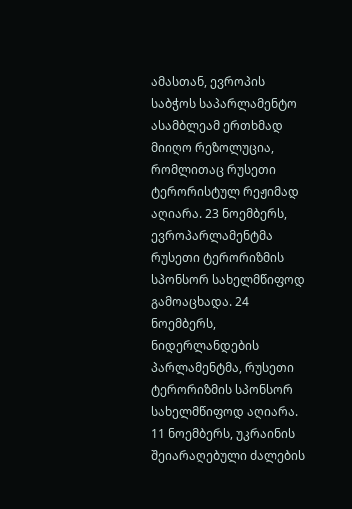ამასთან, ევროპის საბჭოს საპარლამენტო ასამბლეამ ერთხმად მიიღო რეზოლუცია, რომლითაც რუსეთი ტერორისტულ რეჟიმად აღიარა. 23 ნოემბერს, ევროპარლამენტმა რუსეთი ტერორიზმის სპონსორ სახელმწიფოდ გამოაცხადა. 24 ნოემბერს, ნიდერლანდების პარლამენტმა, რუსეთი ტერორიზმის სპონსორ სახელმწიფოდ აღიარა.  11 ნოემბერს, უკრაინის შეიარაღებული ძალების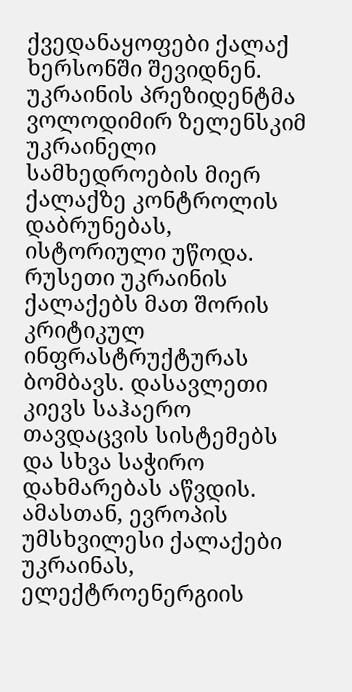ქვედანაყოფები ქალაქ ხერსონში შევიდნენ. უკრაინის პრეზიდენტმა ვოლოდიმირ ზელენსკიმ უკრაინელი სამხედროების მიერ ქალაქზე კონტროლის დაბრუნებას, ისტორიული უწოდა. რუსეთი უკრაინის ქალაქებს მათ შორის კრიტიკულ ინფრასტრუქტურას ბომბავს. დასავლეთი კიევს საჰაერო თავდაცვის სისტემებს და სხვა საჭირო დახმარებას აწვდის. ამასთან, ევროპის უმსხვილესი ქალაქები უკრაინას, ელექტროენერგიის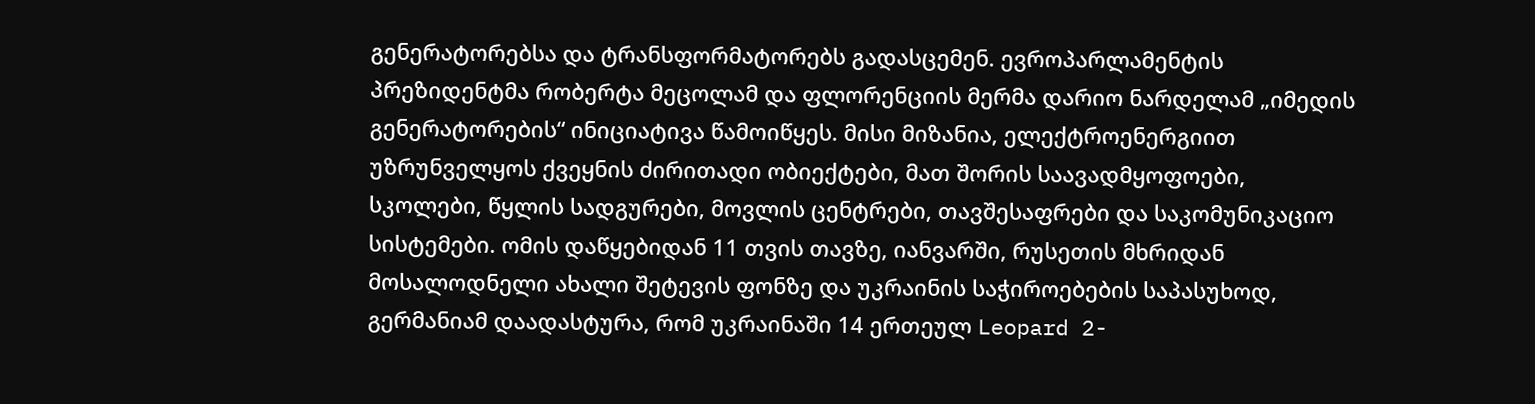გენერატორებსა და ტრანსფორმატორებს გადასცემენ. ევროპარლამენტის პრეზიდენტმა რობერტა მეცოლამ და ფლორენციის მერმა დარიო ნარდელამ „იმედის გენერატორების“ ინიციატივა წამოიწყეს. მისი მიზანია, ელექტროენერგიით უზრუნველყოს ქვეყნის ძირითადი ობიექტები, მათ შორის საავადმყოფოები, სკოლები, წყლის სადგურები, მოვლის ცენტრები, თავშესაფრები და საკომუნიკაციო სისტემები. ომის დაწყებიდან 11 თვის თავზე, იანვარში, რუსეთის მხრიდან მოსალოდნელი ახალი შეტევის ფონზე და უკრაინის საჭიროებების საპასუხოდ, გერმანიამ დაადასტურა, რომ უკრაინაში 14 ერთეულ Leopard 2-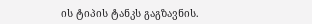ის ტიპის ტანკს გაგზავნის.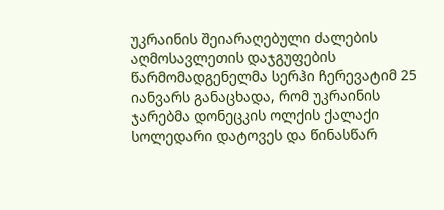უკრაინის შეიარაღებული ძალების აღმოსავლეთის დაჯგუფების წარმომადგენელმა სერჰი ჩერევატიმ 25 იანვარს განაცხადა, რომ უკრაინის ჯარებმა დონეცკის ოლქის ქალაქი სოლედარი დატოვეს და წინასწარ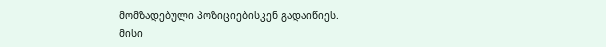მომზადებული პოზიციებისკენ გადაიწიეს. მისი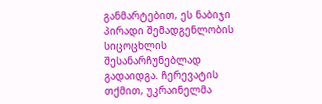განმარტებით, ეს ნაბიჯი პირადი შემადგენლობის სიცოცხლის შესანარჩუნებლად გადაიდგა. ჩერევატის თქმით, უკრაინელმა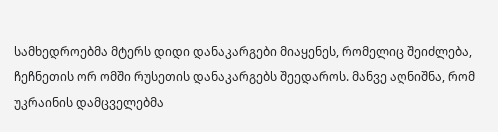სამხედროებმა მტერს დიდი დანაკარგები მიაყენეს, რომელიც შეიძლება, ჩეჩნეთის ორ ომში რუსეთის დანაკარგებს შეედაროს. მანვე აღნიშნა, რომ უკრაინის დამცველებმა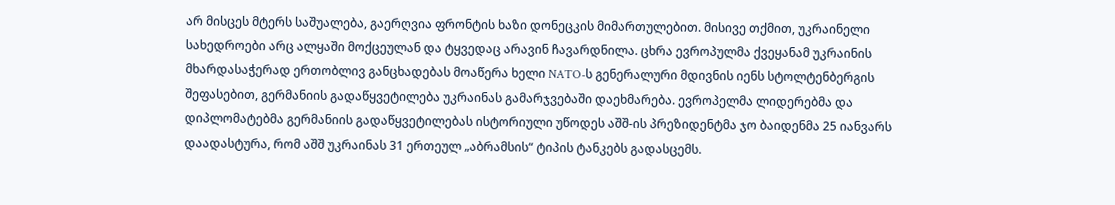არ მისცეს მტერს საშუალება, გაერღვია ფრონტის ხაზი დონეცკის მიმართულებით. მისივე თქმით, უკრაინელი სახედროები არც ალყაში მოქცეულან და ტყვედაც არავინ ჩავარდნილა. ცხრა ევროპულმა ქვეყანამ უკრაინის მხარდასაჭერად ერთობლივ განცხადებას მოაწერა ხელი NATO-ს გენერალური მდივნის იენს სტოლტენბერგის შეფასებით, გერმანიის გადაწყვეტილება უკრაინას გამარჯვებაში დაეხმარება. ევროპელმა ლიდერებმა და დიპლომატებმა გერმანიის გადაწყვეტილებას ისტორიული უწოდეს აშშ-ის პრეზიდენტმა ჯო ბაიდენმა 25 იანვარს დაადასტურა, რომ აშშ უკრაინას 31 ერთეულ „აბრამსის“ ტიპის ტანკებს გადასცემს.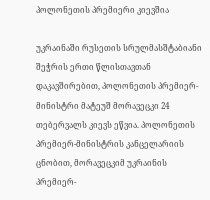პოლონეთის პრემიერი კიევშია

უკრაინაში რუსეთის სრულმასშტაბიანი შეჭრის ერთი წლისთავთან დაკავშირებით, პოლონეთის პრემიერ-მინისტრი მატეუშ მორავეცკი 24 თებერვალს კიევს ეწვია. პოლონეთის პრემიერ-მინისტრის კანცელარიის ცნობით, მორავეცკიმ უკრაინის პრემიერ-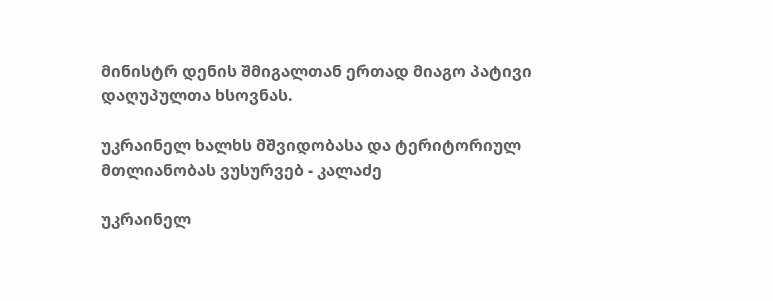მინისტრ დენის შმიგალთან ერთად მიაგო პატივი დაღუპულთა ხსოვნას.

უკრაინელ ხალხს მშვიდობასა და ტერიტორიულ მთლიანობას ვუსურვებ - კალაძე

უკრაინელ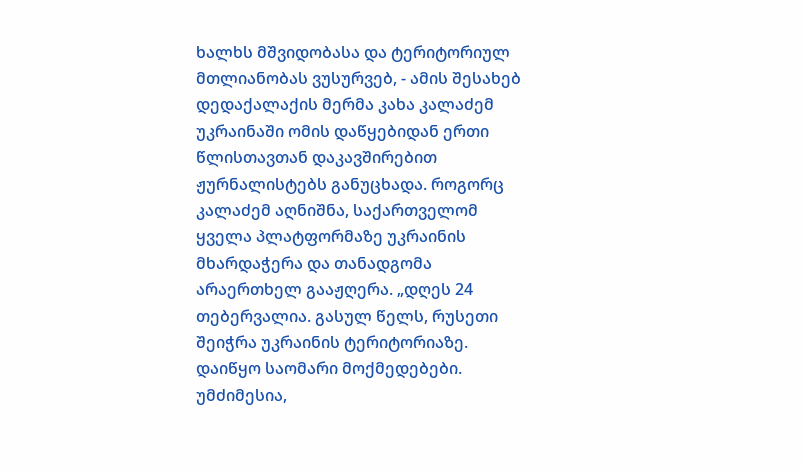ხალხს მშვიდობასა და ტერიტორიულ მთლიანობას ვუსურვებ, - ამის შესახებ დედაქალაქის მერმა კახა კალაძემ უკრაინაში ომის დაწყებიდან ერთი წლისთავთან დაკავშირებით ჟურნალისტებს განუცხადა. როგორც კალაძემ აღნიშნა, საქართველომ ყველა პლატფორმაზე უკრაინის მხარდაჭერა და თანადგომა არაერთხელ გააჟღერა. „დღეს 24 თებერვალია. გასულ წელს, რუსეთი შეიჭრა უკრაინის ტერიტორიაზე. დაიწყო საომარი მოქმედებები. უმძიმესია,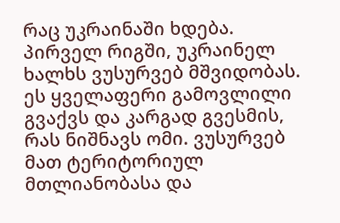რაც უკრაინაში ხდება. პირველ რიგში, უკრაინელ ხალხს ვუსურვებ მშვიდობას. ეს ყველაფერი გამოვლილი გვაქვს და კარგად გვესმის, რას ნიშნავს ომი. ვუსურვებ მათ ტერიტორიულ მთლიანობასა და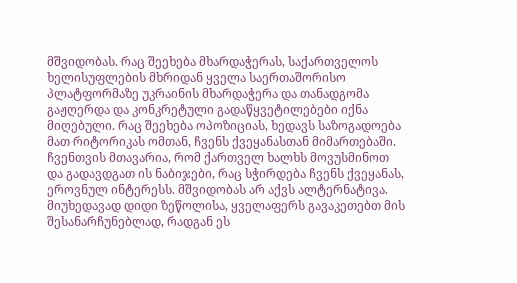მშვიდობას. რაც შეეხება მხარდაჭერას, საქართველოს ხელისუფლების მხრიდან ყველა საერთაშორისო პლატფორმაზე უკრაინის მხარდაჭერა და თანადგომა გაჟღერდა და კონკრეტული გადაწყვეტილებები იქნა მიღებული. რაც შეეხება ოპოზიციას, ხედავს საზოგადოება მათ რიტორიკას ომთან, ჩვენს ქვეყანასთან მიმართებაში. ჩვენთვის მთავარია, რომ ქართველ ხალხს მოვუსმინოთ და გადავდგათ ის ნაბიჯები, რაც სჭირდება ჩვენს ქვეყანას, ეროვნულ ინტერესს. მშვიდობას არ აქვს ალტერნატივა. მიუხედავად დიდი ზეწოლისა, ყველაფერს გავაკეთებთ მის შესანარჩუნებლად, რადგან ეს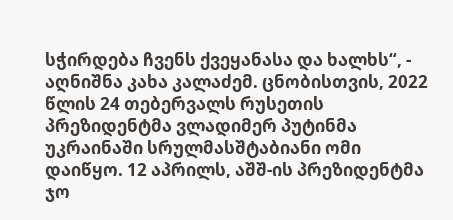სჭირდება ჩვენს ქვეყანასა და ხალხს“, - აღნიშნა კახა კალაძემ. ცნობისთვის, 2022 წლის 24 თებერვალს რუსეთის პრეზიდენტმა ვლადიმერ პუტინმა უკრაინაში სრულმასშტაბიანი ომი დაიწყო. 12 აპრილს, აშშ-ის პრეზიდენტმა ჯო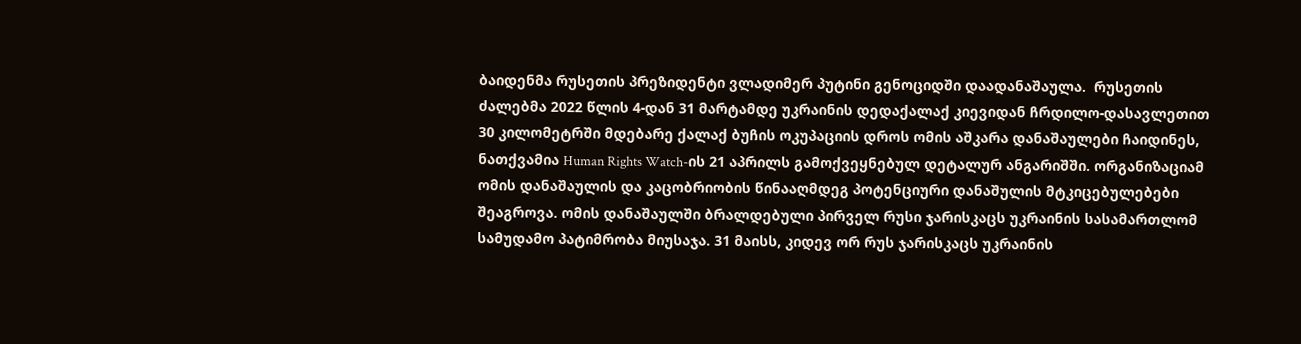ბაიდენმა რუსეთის პრეზიდენტი ვლადიმერ პუტინი გენოციდში დაადანაშაულა.  რუსეთის ძალებმა 2022 წლის 4-დან 31 მარტამდე უკრაინის დედაქალაქ კიევიდან ჩრდილო-დასავლეთით 30 კილომეტრში მდებარე ქალაქ ბუჩის ოკუპაციის დროს ომის აშკარა დანაშაულები ჩაიდინეს, ნათქვამია Human Rights Watch-ის 21 აპრილს გამოქვეყნებულ დეტალურ ანგარიშში. ორგანიზაციამ ომის დანაშაულის და კაცობრიობის წინააღმდეგ პოტენციური დანაშულის მტკიცებულებები შეაგროვა. ომის დანაშაულში ბრალდებული პირველ რუსი ჯარისკაცს უკრაინის სასამართლომ სამუდამო პატიმრობა მიუსაჯა. 31 მაისს, კიდევ ორ რუს ჯარისკაცს უკრაინის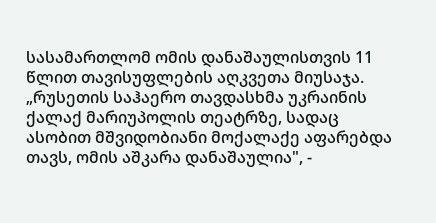სასამართლომ ომის დანაშაულისთვის 11 წლით თავისუფლების აღკვეთა მიუსაჯა. „რუსეთის საჰაერო თავდასხმა უკრაინის ქალაქ მარიუპოლის თეატრზე, სადაც ასობით მშვიდობიანი მოქალაქე აფარებდა თავს, ომის აშკარა დანაშაულია", -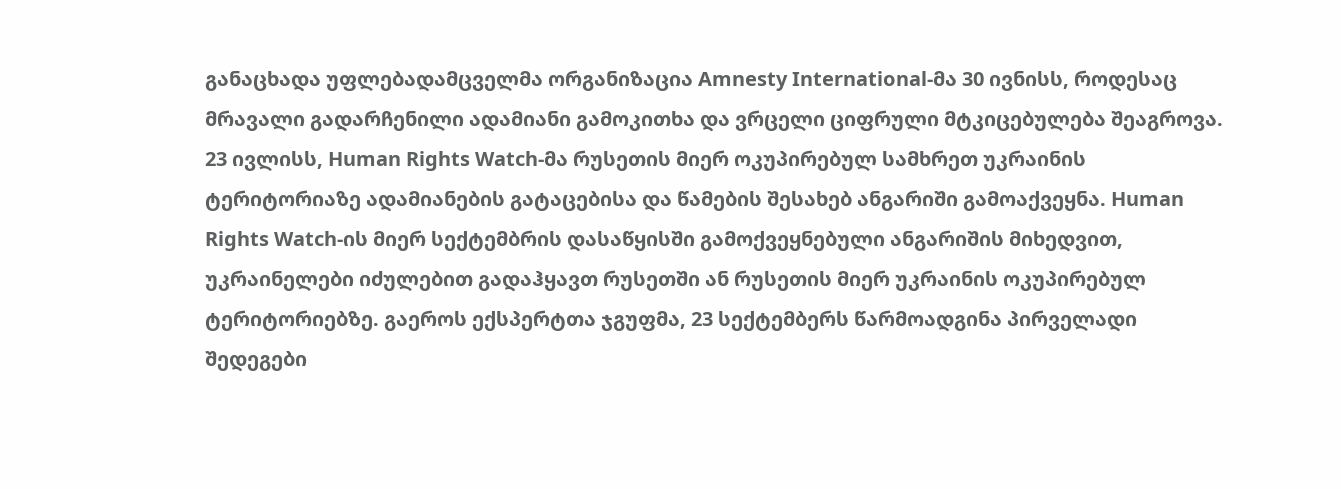განაცხადა უფლებადამცველმა ორგანიზაცია Amnesty International-მა 30 ივნისს, როდესაც მრავალი გადარჩენილი ადამიანი გამოკითხა და ვრცელი ციფრული მტკიცებულება შეაგროვა. 23 ივლისს, Human Rights Watch-მა რუსეთის მიერ ოკუპირებულ სამხრეთ უკრაინის ტერიტორიაზე ადამიანების გატაცებისა და წამების შესახებ ანგარიში გამოაქვეყნა. Human Rights Watch-ის მიერ სექტემბრის დასაწყისში გამოქვეყნებული ანგარიშის მიხედვით, უკრაინელები იძულებით გადაჰყავთ რუსეთში ან რუსეთის მიერ უკრაინის ოკუპირებულ ტერიტორიებზე. გაეროს ექსპერტთა ჯგუფმა, 23 სექტემბერს წარმოადგინა პირველადი შედეგები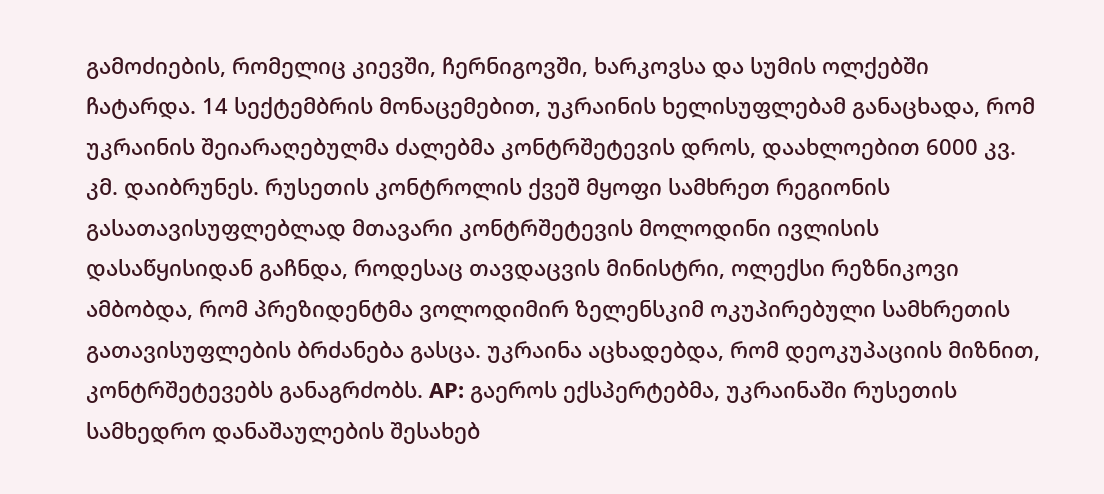გამოძიების, რომელიც კიევში, ჩერნიგოვში, ხარკოვსა და სუმის ოლქებში ჩატარდა. 14 სექტემბრის მონაცემებით, უკრაინის ხელისუფლებამ განაცხადა, რომ უკრაინის შეიარაღებულმა ძალებმა კონტრშეტევის დროს, დაახლოებით 6000 კვ. კმ. დაიბრუნეს. რუსეთის კონტროლის ქვეშ მყოფი სამხრეთ რეგიონის გასათავისუფლებლად მთავარი კონტრშეტევის მოლოდინი ივლისის დასაწყისიდან გაჩნდა, როდესაც თავდაცვის მინისტრი, ოლექსი რეზნიკოვი ამბობდა, რომ პრეზიდენტმა ვოლოდიმირ ზელენსკიმ ოკუპირებული სამხრეთის გათავისუფლების ბრძანება გასცა. უკრაინა აცხადებდა, რომ დეოკუპაციის მიზნით, კონტრშეტევებს განაგრძობს. AP: გაეროს ექსპერტებმა, უკრაინაში რუსეთის სამხედრო დანაშაულების შესახებ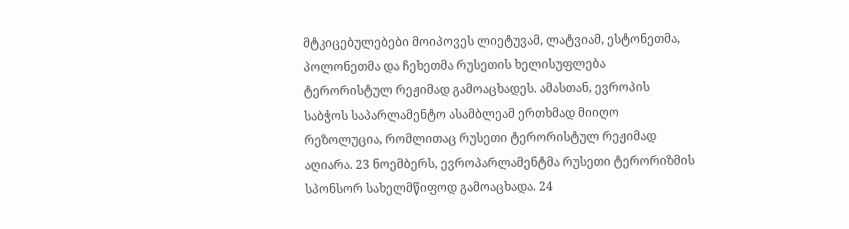მტკიცებულებები მოიპოვეს ლიეტუვამ, ლატვიამ, ესტონეთმა, პოლონეთმა და ჩეხეთმა რუსეთის ხელისუფლება ტერორისტულ რეჟიმად გამოაცხადეს. ამასთან, ევროპის საბჭოს საპარლამენტო ასამბლეამ ერთხმად მიიღო რეზოლუცია, რომლითაც რუსეთი ტერორისტულ რეჟიმად აღიარა. 23 ნოემბერს, ევროპარლამენტმა რუსეთი ტერორიზმის სპონსორ სახელმწიფოდ გამოაცხადა. 24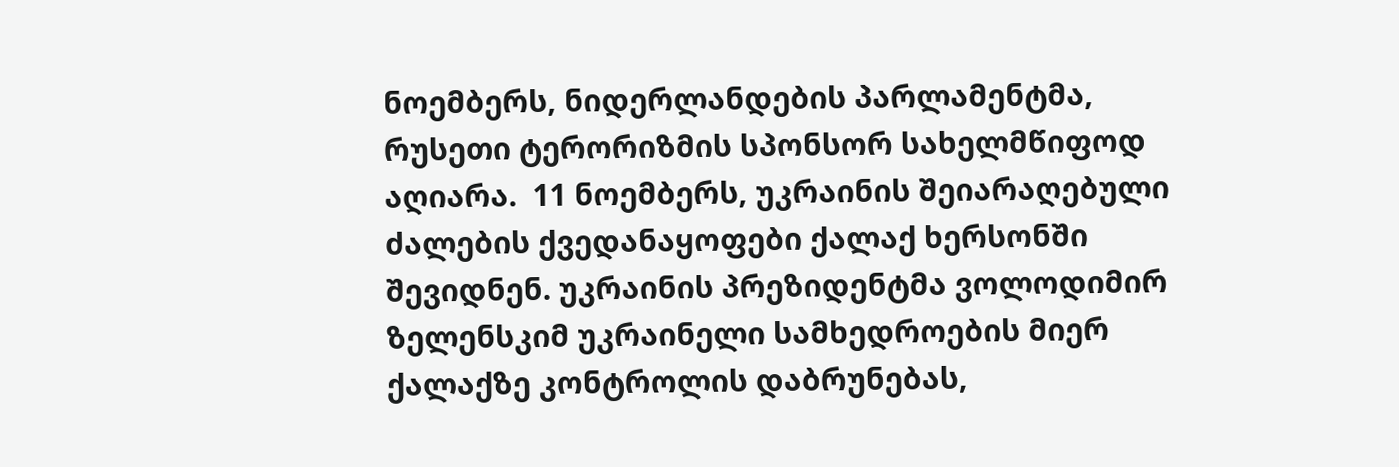ნოემბერს, ნიდერლანდების პარლამენტმა, რუსეთი ტერორიზმის სპონსორ სახელმწიფოდ აღიარა.  11 ნოემბერს, უკრაინის შეიარაღებული ძალების ქვედანაყოფები ქალაქ ხერსონში შევიდნენ. უკრაინის პრეზიდენტმა ვოლოდიმირ ზელენსკიმ უკრაინელი სამხედროების მიერ ქალაქზე კონტროლის დაბრუნებას,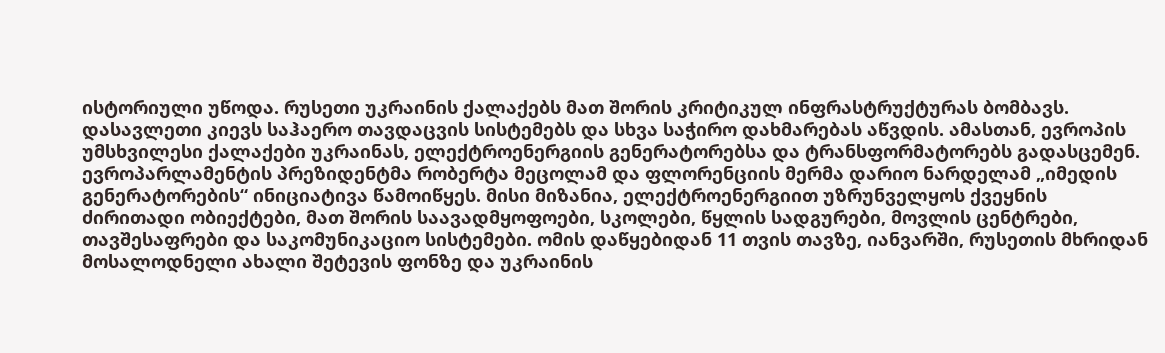ისტორიული უწოდა. რუსეთი უკრაინის ქალაქებს მათ შორის კრიტიკულ ინფრასტრუქტურას ბომბავს. დასავლეთი კიევს საჰაერო თავდაცვის სისტემებს და სხვა საჭირო დახმარებას აწვდის. ამასთან, ევროპის უმსხვილესი ქალაქები უკრაინას, ელექტროენერგიის გენერატორებსა და ტრანსფორმატორებს გადასცემენ. ევროპარლამენტის პრეზიდენტმა რობერტა მეცოლამ და ფლორენციის მერმა დარიო ნარდელამ „იმედის გენერატორების“ ინიციატივა წამოიწყეს. მისი მიზანია, ელექტროენერგიით უზრუნველყოს ქვეყნის ძირითადი ობიექტები, მათ შორის საავადმყოფოები, სკოლები, წყლის სადგურები, მოვლის ცენტრები, თავშესაფრები და საკომუნიკაციო სისტემები. ომის დაწყებიდან 11 თვის თავზე, იანვარში, რუსეთის მხრიდან მოსალოდნელი ახალი შეტევის ფონზე და უკრაინის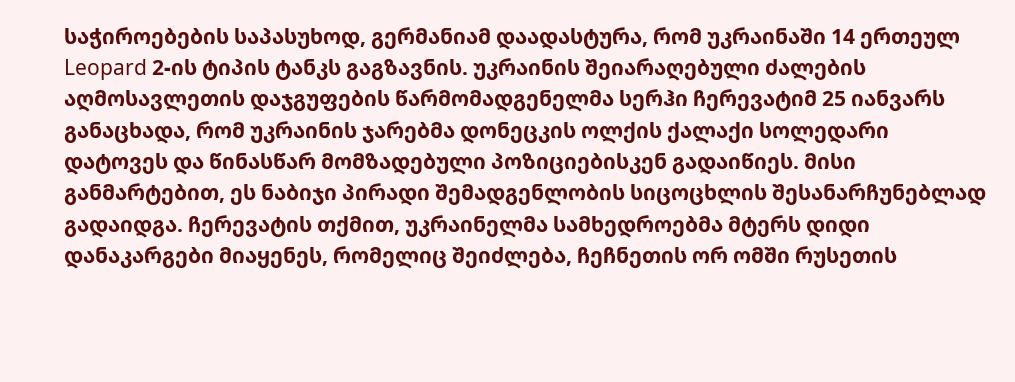საჭიროებების საპასუხოდ, გერმანიამ დაადასტურა, რომ უკრაინაში 14 ერთეულ Leopard 2-ის ტიპის ტანკს გაგზავნის. უკრაინის შეიარაღებული ძალების აღმოსავლეთის დაჯგუფების წარმომადგენელმა სერჰი ჩერევატიმ 25 იანვარს განაცხადა, რომ უკრაინის ჯარებმა დონეცკის ოლქის ქალაქი სოლედარი დატოვეს და წინასწარ მომზადებული პოზიციებისკენ გადაიწიეს. მისი განმარტებით, ეს ნაბიჯი პირადი შემადგენლობის სიცოცხლის შესანარჩუნებლად გადაიდგა. ჩერევატის თქმით, უკრაინელმა სამხედროებმა მტერს დიდი დანაკარგები მიაყენეს, რომელიც შეიძლება, ჩეჩნეთის ორ ომში რუსეთის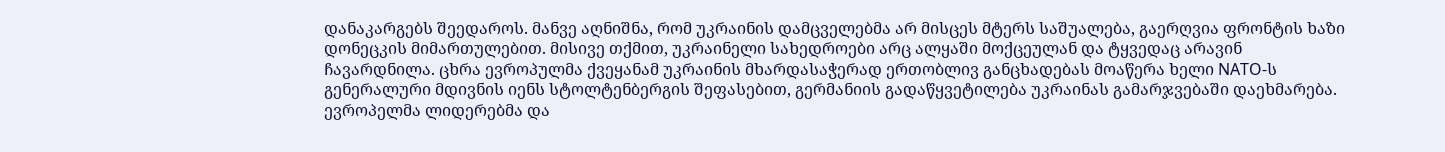დანაკარგებს შეედაროს. მანვე აღნიშნა, რომ უკრაინის დამცველებმა არ მისცეს მტერს საშუალება, გაერღვია ფრონტის ხაზი დონეცკის მიმართულებით. მისივე თქმით, უკრაინელი სახედროები არც ალყაში მოქცეულან და ტყვედაც არავინ ჩავარდნილა. ცხრა ევროპულმა ქვეყანამ უკრაინის მხარდასაჭერად ერთობლივ განცხადებას მოაწერა ხელი NATO-ს გენერალური მდივნის იენს სტოლტენბერგის შეფასებით, გერმანიის გადაწყვეტილება უკრაინას გამარჯვებაში დაეხმარება. ევროპელმა ლიდერებმა და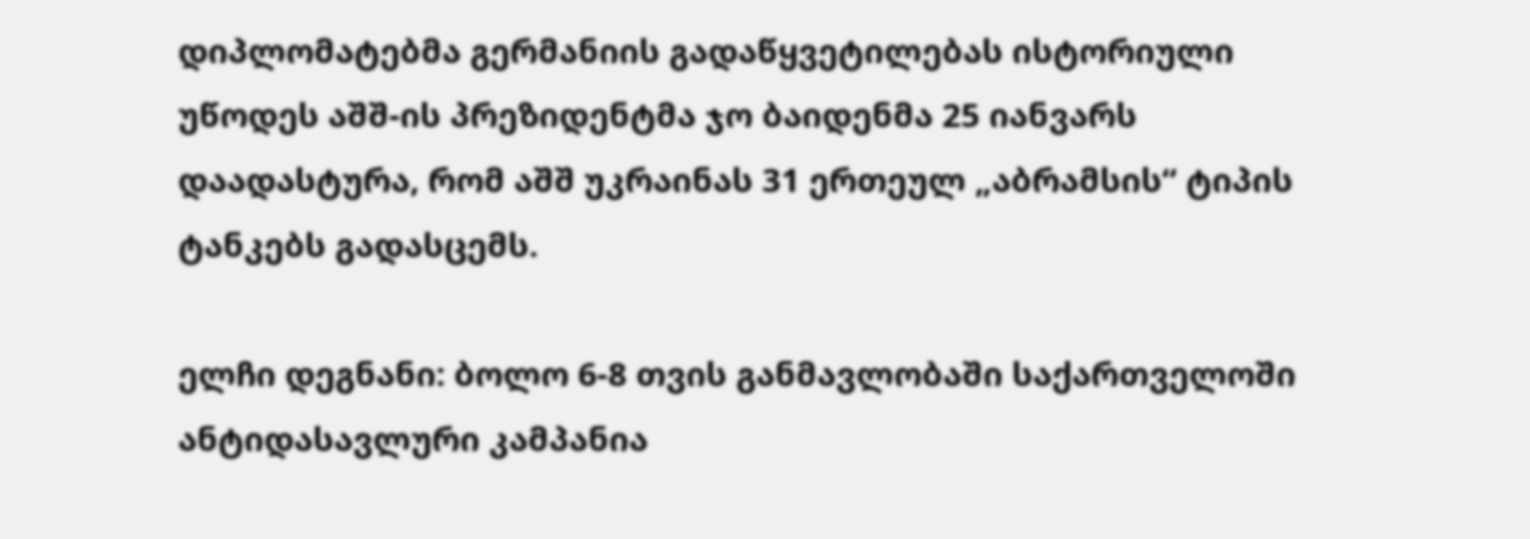დიპლომატებმა გერმანიის გადაწყვეტილებას ისტორიული უწოდეს აშშ-ის პრეზიდენტმა ჯო ბაიდენმა 25 იანვარს დაადასტურა, რომ აშშ უკრაინას 31 ერთეულ „აბრამსის“ ტიპის ტანკებს გადასცემს.

ელჩი დეგნანი: ბოლო 6-8 თვის განმავლობაში საქართველოში ანტიდასავლური კამპანია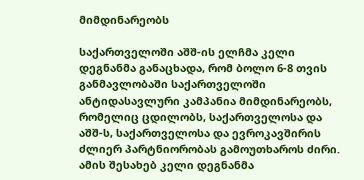მიმდინარეობს

საქართველოში აშშ-ის ელჩმა კელი დეგნანმა განაცხადა, რომ ბოლო 6-8 თვის განმავლობაში საქართველოში ანტიდასავლური კამპანია მიმდინარეობს, რომელიც ცდილობს, საქართველოსა და აშშ-ს, საქართველოსა და ევროკავშირის ძლიერ პარტნიორობას გამოუთხაროს ძირი. ამის შესახებ კელი დეგნანმა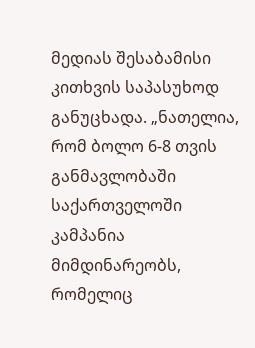მედიას შესაბამისი კითხვის საპასუხოდ განუცხადა. „ნათელია, რომ ბოლო 6-8 თვის განმავლობაში საქართველოში კამპანია მიმდინარეობს, რომელიც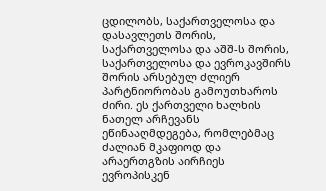ცდილობს, საქართველოსა და დასავლეთს შორის, საქართველოსა და აშშ-ს შორის, საქართველოსა და ევროკავშირს შორის არსებულ ძლიერ პარტნიორობას გამოუთხაროს ძირი. ეს ქართველი ხალხის ნათელ არჩევანს ეწინააღმდეგება, რომლებმაც ძალიან მკაფიოდ და არაერთგზის აირჩიეს ევროპისკენ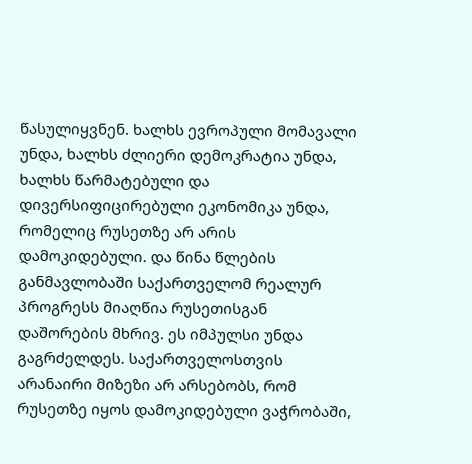წასულიყვნენ. ხალხს ევროპული მომავალი უნდა, ხალხს ძლიერი დემოკრატია უნდა, ხალხს წარმატებული და დივერსიფიცირებული ეკონომიკა უნდა, რომელიც რუსეთზე არ არის დამოკიდებული. და წინა წლების განმავლობაში საქართველომ რეალურ პროგრესს მიაღწია რუსეთისგან დაშორების მხრივ. ეს იმპულსი უნდა გაგრძელდეს. საქართველოსთვის არანაირი მიზეზი არ არსებობს, რომ რუსეთზე იყოს დამოკიდებული ვაჭრობაში,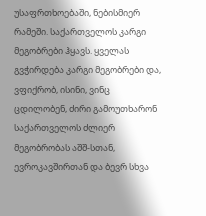უსაფრთხოებაში, ნებისმიერ რამეში. საქართველოს კარგი მეგობრები ჰყავს. ყველას გვჭირდება კარგი მეგობრები და, ვფიქრობ, ისინი, ვინც ცდილობენ, ძირი გამოუთხარონ საქართველოს ძლიერ მეგობრობას აშშ-სთან, ევროკავშირთან და ბევრ სხვა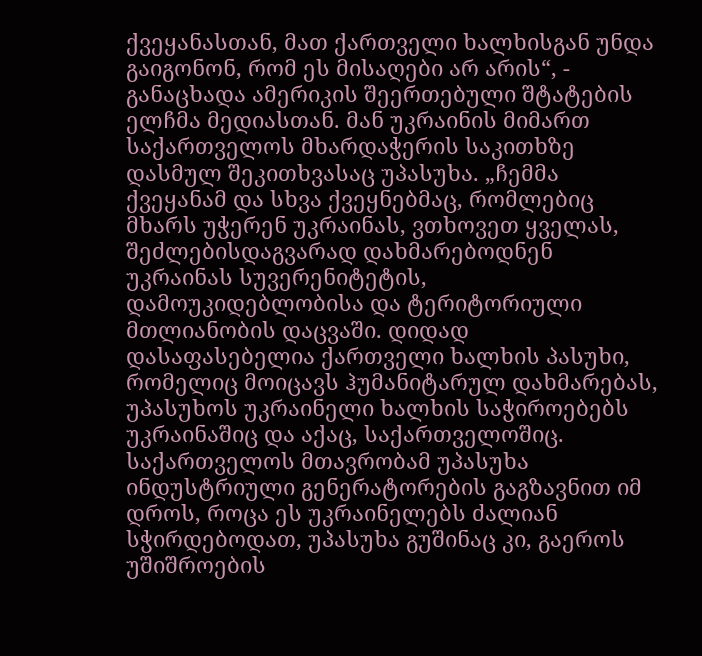ქვეყანასთან, მათ ქართველი ხალხისგან უნდა გაიგონონ, რომ ეს მისაღები არ არის“, - განაცხადა ამერიკის შეერთებული შტატების ელჩმა მედიასთან. მან უკრაინის მიმართ საქართველოს მხარდაჭერის საკითხზე დასმულ შეკითხვასაც უპასუხა. „ჩემმა ქვეყანამ და სხვა ქვეყნებმაც, რომლებიც მხარს უჭერენ უკრაინას, ვთხოვეთ ყველას, შეძლებისდაგვარად დახმარებოდნენ უკრაინას სუვერენიტეტის, დამოუკიდებლობისა და ტერიტორიული მთლიანობის დაცვაში. დიდად დასაფასებელია ქართველი ხალხის პასუხი, რომელიც მოიცავს ჰუმანიტარულ დახმარებას, უპასუხოს უკრაინელი ხალხის საჭიროებებს უკრაინაშიც და აქაც, საქართველოშიც. საქართველოს მთავრობამ უპასუხა ინდუსტრიული გენერატორების გაგზავნით იმ დროს, როცა ეს უკრაინელებს ძალიან სჭირდებოდათ, უპასუხა გუშინაც კი, გაეროს უშიშროების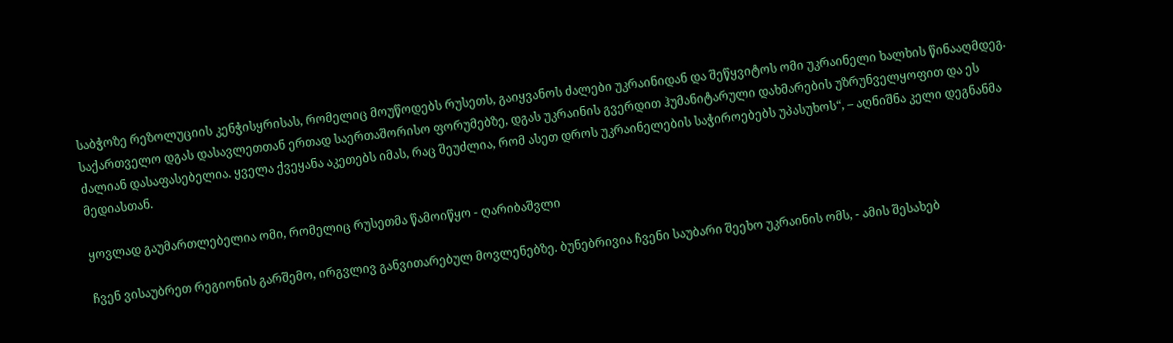საბჭოზე რეზოლუციის კენჭისყრისას, რომელიც მოუწოდებს რუსეთს, გაიყვანოს ძალები უკრაინიდან და შეწყვიტოს ომი უკრაინელი ხალხის წინააღმდეგ. საქართველო დგას დასავლეთთან ერთად საერთაშორისო ფორუმებზე, დგას უკრაინის გვერდით ჰუმანიტარული დახმარების უზრუნველყოფით და ეს ძალიან დასაფასებელია. ყველა ქვეყანა აკეთებს იმას, რაც შეუძლია, რომ ასეთ დროს უკრაინელების საჭიროებებს უპასუხოს“, – აღნიშნა კელი დეგნანმა მედიასთან.

ყოვლად გაუმართლებელია ომი, რომელიც რუსეთმა წამოიწყო - ღარიბაშვლი

ჩვენ ვისაუბრეთ რეგიონის გარშემო, ირგვლივ განვითარებულ მოვლენებზე. ბუნებრივია ჩვენი საუბარი შეეხო უკრაინის ომს, - ამის შესახებ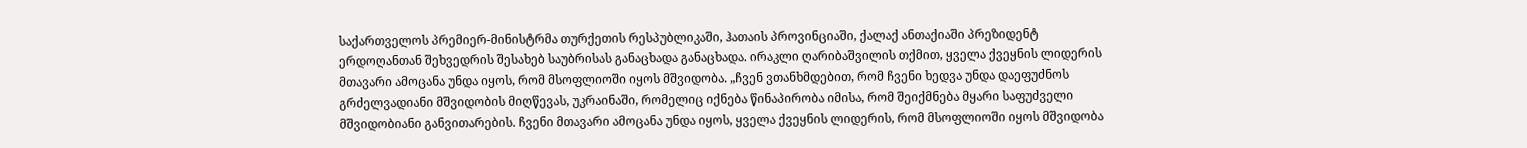საქართველოს პრემიერ-მინისტრმა თურქეთის რესპუბლიკაში, ჰათაის პროვინციაში, ქალაქ ანთაქიაში პრეზიდენტ ერდოღანთან შეხვედრის შესახებ საუბრისას განაცხადა განაცხადა. ირაკლი ღარიბაშვილის თქმით, ყველა ქვეყნის ლიდერის მთავარი ამოცანა უნდა იყოს, რომ მსოფლიოში იყოს მშვიდობა. „ჩვენ ვთანხმდებით, რომ ჩვენი ხედვა უნდა დაეფუძნოს გრძელვადიანი მშვიდობის მიღწევას, უკრაინაში, რომელიც იქნება წინაპირობა იმისა, რომ შეიქმნება მყარი საფუძველი მშვიდობიანი განვითარების. ჩვენი მთავარი ამოცანა უნდა იყოს, ყველა ქვეყნის ლიდერის, რომ მსოფლიოში იყოს მშვიდობა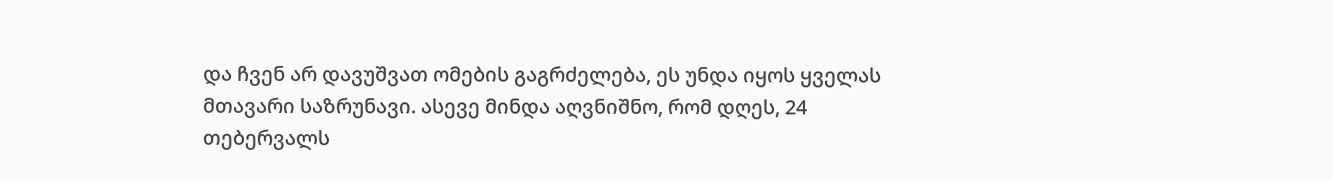და ჩვენ არ დავუშვათ ომების გაგრძელება, ეს უნდა იყოს ყველას მთავარი საზრუნავი. ასევე მინდა აღვნიშნო, რომ დღეს, 24 თებერვალს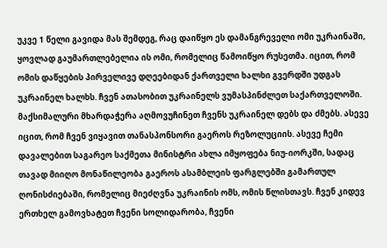უკვე 1 წელი გავიდა მას შემდეგ, რაც დაიწყო ეს დამანგრეველი ომი უკრაინაში, ყოვლად გაუმართლებელია ის ომი, რომელიც წამოიწყო რუსეთმა. იცით, რომ ომის დაწყების პირველივე დღეებიდან ქართველი ხალხი გვერდში უდგას უკრაინელ ხალხს. ჩვენ ათასობით უკრაინელს ვუმასპინძლეთ საქართველოში. მაქსიმალური მხარდაჭერა აღმოვუჩინეთ ჩვენს უკრაინელ დებს და ძმებს. ასევე იცით, რომ ჩვენ ვიყავით თანასპონსორი გაეროს რეზოლუციის. ასევე ჩემი დავალებით საგარეო საქმეთა მინისტრი ახლა იმყოფება ნიუ-იორკში, სადაც თავად მიიღო მონაწილეობა გაეროს ასამბლეის ფარგლებში გამართულ ღონისძიებაში, რომელიც მიეძღვნა უკრაინის ომს, ომის წლისთავს. ჩვენ კიდევ ერთხელ გამოვხატეთ ჩვენი სოლიდარობა, ჩვენი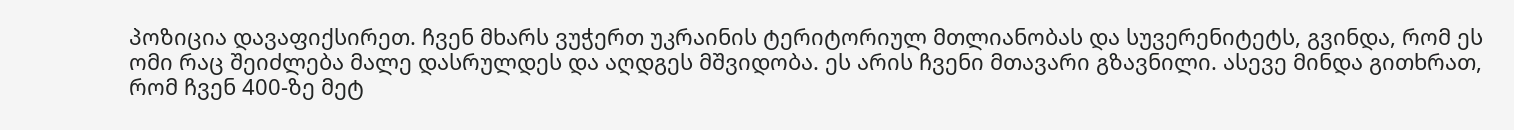პოზიცია დავაფიქსირეთ. ჩვენ მხარს ვუჭერთ უკრაინის ტერიტორიულ მთლიანობას და სუვერენიტეტს, გვინდა, რომ ეს ომი რაც შეიძლება მალე დასრულდეს და აღდგეს მშვიდობა. ეს არის ჩვენი მთავარი გზავნილი. ასევე მინდა გითხრათ, რომ ჩვენ 400-ზე მეტ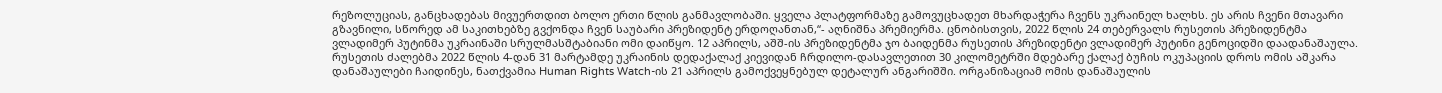რეზოლუციას, განცხადებას მივუერთდით ბოლო ერთი წლის განმავლობაში. ყველა პლატფორმაზე გამოვუცხადეთ მხარდაჭერა ჩვენს უკრაინელ ხალხს. ეს არის ჩვენი მთავარი გზავნილი, სწორედ ამ საკითხებზე გვქონდა ჩვენ საუბარი პრეზიდენტ ერდოღანთან,“- აღნიშნა პრემიერმა. ცნობისთვის, 2022 წლის 24 თებერვალს რუსეთის პრეზიდენტმა ვლადიმერ პუტინმა უკრაინაში სრულმასშტაბიანი ომი დაიწყო. 12 აპრილს, აშშ-ის პრეზიდენტმა ჯო ბაიდენმა რუსეთის პრეზიდენტი ვლადიმერ პუტინი გენოციდში დაადანაშაულა.  რუსეთის ძალებმა 2022 წლის 4-დან 31 მარტამდე უკრაინის დედაქალაქ კიევიდან ჩრდილო-დასავლეთით 30 კილომეტრში მდებარე ქალაქ ბუჩის ოკუპაციის დროს ომის აშკარა დანაშაულები ჩაიდინეს, ნათქვამია Human Rights Watch-ის 21 აპრილს გამოქვეყნებულ დეტალურ ანგარიშში. ორგანიზაციამ ომის დანაშაულის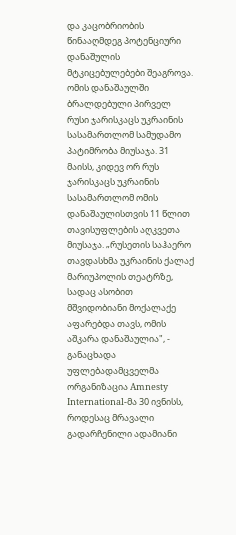და კაცობრიობის წინააღმდეგ პოტენციური დანაშულის მტკიცებულებები შეაგროვა. ომის დანაშაულში ბრალდებული პირველ რუსი ჯარისკაცს უკრაინის სასამართლომ სამუდამო პატიმრობა მიუსაჯა. 31 მაისს, კიდევ ორ რუს ჯარისკაცს უკრაინის სასამართლომ ომის დანაშაულისთვის 11 წლით თავისუფლების აღკვეთა მიუსაჯა. „რუსეთის საჰაერო თავდასხმა უკრაინის ქალაქ მარიუპოლის თეატრზე, სადაც ასობით მშვიდობიანი მოქალაქე აფარებდა თავს, ომის აშკარა დანაშაულია", - განაცხადა უფლებადამცველმა ორგანიზაცია Amnesty International-მა 30 ივნისს, როდესაც მრავალი გადარჩენილი ადამიანი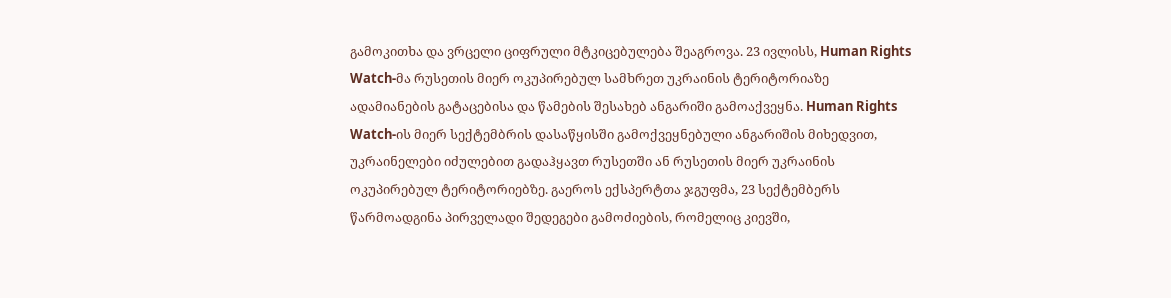გამოკითხა და ვრცელი ციფრული მტკიცებულება შეაგროვა. 23 ივლისს, Human Rights Watch-მა რუსეთის მიერ ოკუპირებულ სამხრეთ უკრაინის ტერიტორიაზე ადამიანების გატაცებისა და წამების შესახებ ანგარიში გამოაქვეყნა. Human Rights Watch-ის მიერ სექტემბრის დასაწყისში გამოქვეყნებული ანგარიშის მიხედვით, უკრაინელები იძულებით გადაჰყავთ რუსეთში ან რუსეთის მიერ უკრაინის ოკუპირებულ ტერიტორიებზე. გაეროს ექსპერტთა ჯგუფმა, 23 სექტემბერს წარმოადგინა პირველადი შედეგები გამოძიების, რომელიც კიევში,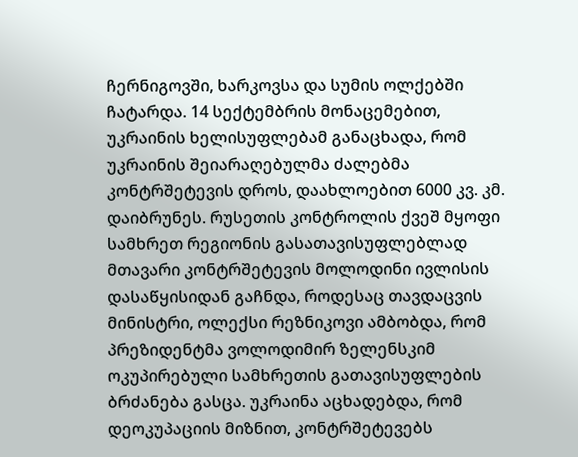ჩერნიგოვში, ხარკოვსა და სუმის ოლქებში ჩატარდა. 14 სექტემბრის მონაცემებით, უკრაინის ხელისუფლებამ განაცხადა, რომ უკრაინის შეიარაღებულმა ძალებმა კონტრშეტევის დროს, დაახლოებით 6000 კვ. კმ. დაიბრუნეს. რუსეთის კონტროლის ქვეშ მყოფი სამხრეთ რეგიონის გასათავისუფლებლად მთავარი კონტრშეტევის მოლოდინი ივლისის დასაწყისიდან გაჩნდა, როდესაც თავდაცვის მინისტრი, ოლექსი რეზნიკოვი ამბობდა, რომ პრეზიდენტმა ვოლოდიმირ ზელენსკიმ ოკუპირებული სამხრეთის გათავისუფლების ბრძანება გასცა. უკრაინა აცხადებდა, რომ დეოკუპაციის მიზნით, კონტრშეტევებს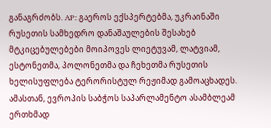განაგრძობს. AP: გაეროს ექსპერტებმა, უკრაინაში რუსეთის სამხედრო დანაშაულების შესახებ მტკიცებულებები მოიპოვეს ლიეტუვამ, ლატვიამ, ესტონეთმა, პოლონეთმა და ჩეხეთმა რუსეთის ხელისუფლება ტერორისტულ რეჟიმად გამოაცხადეს. ამასთან, ევროპის საბჭოს საპარლამენტო ასამბლეამ ერთხმად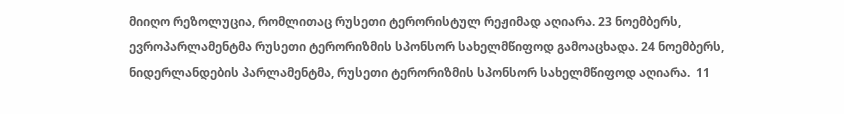მიიღო რეზოლუცია, რომლითაც რუსეთი ტერორისტულ რეჟიმად აღიარა. 23 ნოემბერს, ევროპარლამენტმა რუსეთი ტერორიზმის სპონსორ სახელმწიფოდ გამოაცხადა. 24 ნოემბერს, ნიდერლანდების პარლამენტმა, რუსეთი ტერორიზმის სპონსორ სახელმწიფოდ აღიარა.  11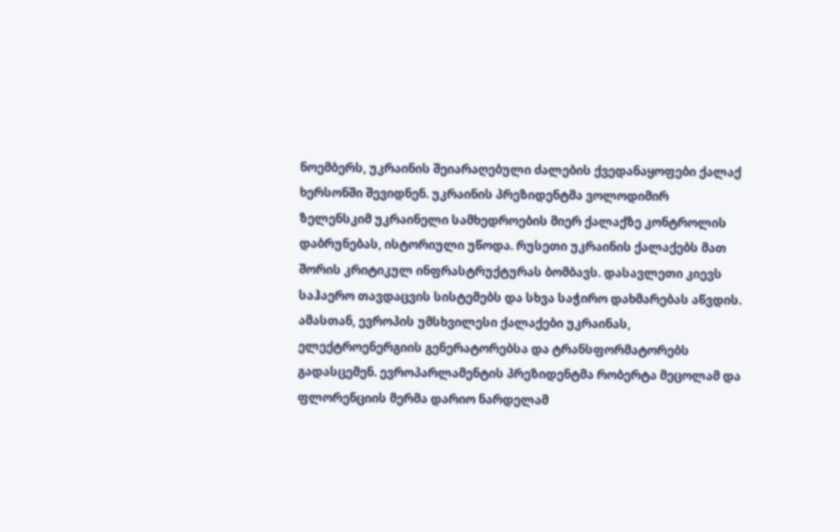ნოემბერს, უკრაინის შეიარაღებული ძალების ქვედანაყოფები ქალაქ ხერსონში შევიდნენ. უკრაინის პრეზიდენტმა ვოლოდიმირ ზელენსკიმ უკრაინელი სამხედროების მიერ ქალაქზე კონტროლის დაბრუნებას, ისტორიული უწოდა. რუსეთი უკრაინის ქალაქებს მათ შორის კრიტიკულ ინფრასტრუქტურას ბომბავს. დასავლეთი კიევს საჰაერო თავდაცვის სისტემებს და სხვა საჭირო დახმარებას აწვდის. ამასთან, ევროპის უმსხვილესი ქალაქები უკრაინას, ელექტროენერგიის გენერატორებსა და ტრანსფორმატორებს გადასცემენ. ევროპარლამენტის პრეზიდენტმა რობერტა მეცოლამ და ფლორენციის მერმა დარიო ნარდელამ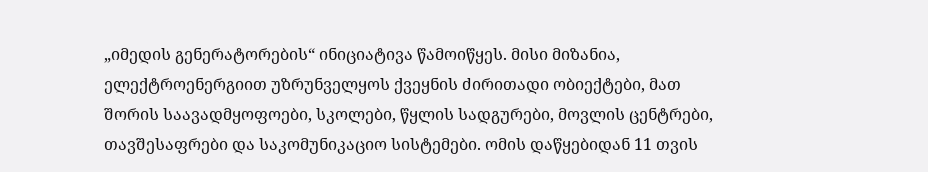„იმედის გენერატორების“ ინიციატივა წამოიწყეს. მისი მიზანია, ელექტროენერგიით უზრუნველყოს ქვეყნის ძირითადი ობიექტები, მათ შორის საავადმყოფოები, სკოლები, წყლის სადგურები, მოვლის ცენტრები, თავშესაფრები და საკომუნიკაციო სისტემები. ომის დაწყებიდან 11 თვის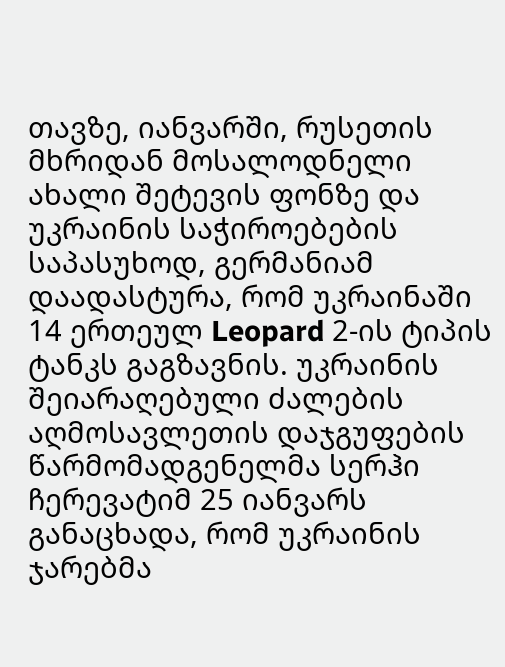თავზე, იანვარში, რუსეთის მხრიდან მოსალოდნელი ახალი შეტევის ფონზე და უკრაინის საჭიროებების საპასუხოდ, გერმანიამ დაადასტურა, რომ უკრაინაში 14 ერთეულ Leopard 2-ის ტიპის ტანკს გაგზავნის. უკრაინის შეიარაღებული ძალების აღმოსავლეთის დაჯგუფების წარმომადგენელმა სერჰი ჩერევატიმ 25 იანვარს განაცხადა, რომ უკრაინის ჯარებმა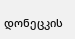დონეცკის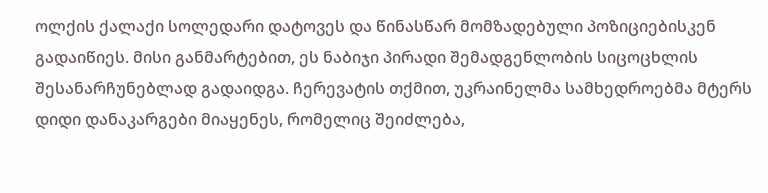ოლქის ქალაქი სოლედარი დატოვეს და წინასწარ მომზადებული პოზიციებისკენ გადაიწიეს. მისი განმარტებით, ეს ნაბიჯი პირადი შემადგენლობის სიცოცხლის შესანარჩუნებლად გადაიდგა. ჩერევატის თქმით, უკრაინელმა სამხედროებმა მტერს დიდი დანაკარგები მიაყენეს, რომელიც შეიძლება,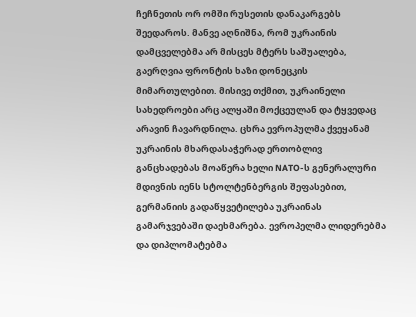ჩეჩნეთის ორ ომში რუსეთის დანაკარგებს შეედაროს. მანვე აღნიშნა, რომ უკრაინის დამცველებმა არ მისცეს მტერს საშუალება, გაერღვია ფრონტის ხაზი დონეცკის მიმართულებით. მისივე თქმით, უკრაინელი სახედროები არც ალყაში მოქცეულან და ტყვედაც არავინ ჩავარდნილა. ცხრა ევროპულმა ქვეყანამ უკრაინის მხარდასაჭერად ერთობლივ განცხადებას მოაწერა ხელი NATO-ს გენერალური მდივნის იენს სტოლტენბერგის შეფასებით, გერმანიის გადაწყვეტილება უკრაინას გამარჯვებაში დაეხმარება. ევროპელმა ლიდერებმა და დიპლომატებმა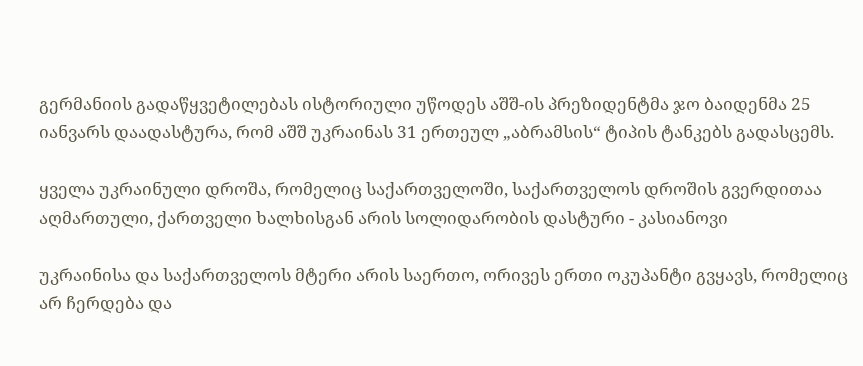გერმანიის გადაწყვეტილებას ისტორიული უწოდეს აშშ-ის პრეზიდენტმა ჯო ბაიდენმა 25 იანვარს დაადასტურა, რომ აშშ უკრაინას 31 ერთეულ „აბრამსის“ ტიპის ტანკებს გადასცემს.

ყველა უკრაინული დროშა, რომელიც საქართველოში, საქართველოს დროშის გვერდითაა აღმართული, ქართველი ხალხისგან არის სოლიდარობის დასტური - კასიანოვი

უკრაინისა და საქართველოს მტერი არის საერთო, ორივეს ერთი ოკუპანტი გვყავს, რომელიც არ ჩერდება და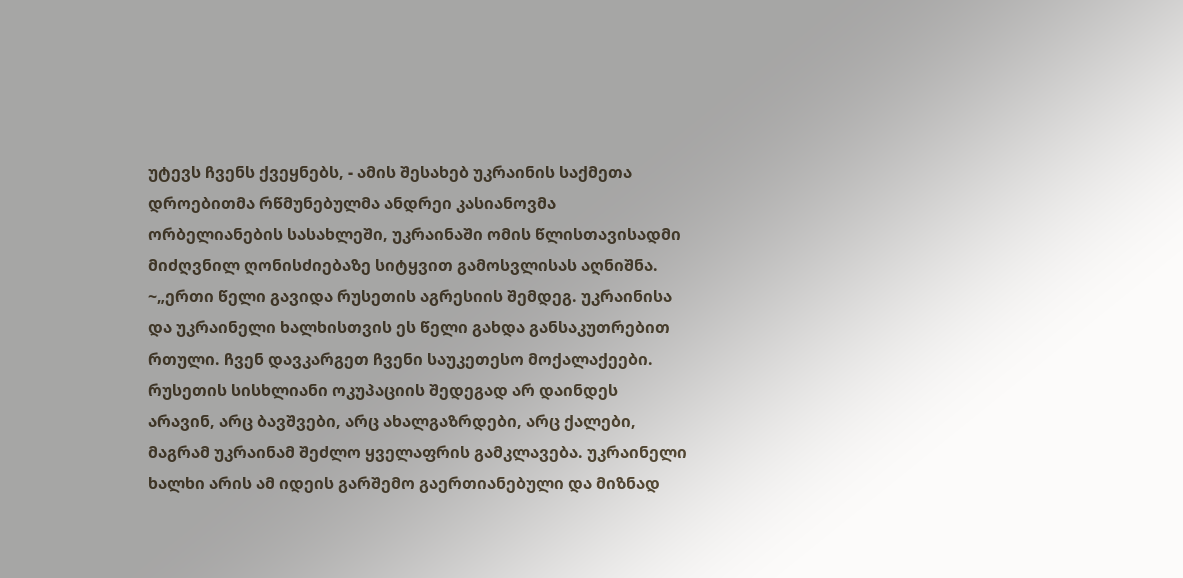უტევს ჩვენს ქვეყნებს, - ამის შესახებ უკრაინის საქმეთა დროებითმა რწმუნებულმა ანდრეი კასიანოვმა ორბელიანების სასახლეში, უკრაინაში ომის წლისთავისადმი მიძღვნილ ღონისძიებაზე სიტყვით გამოსვლისას აღნიშნა. ~„ერთი წელი გავიდა რუსეთის აგრესიის შემდეგ. უკრაინისა და უკრაინელი ხალხისთვის ეს წელი გახდა განსაკუთრებით რთული. ჩვენ დავკარგეთ ჩვენი საუკეთესო მოქალაქეები. რუსეთის სისხლიანი ოკუპაციის შედეგად არ დაინდეს არავინ, არც ბავშვები, არც ახალგაზრდები, არც ქალები, მაგრამ უკრაინამ შეძლო ყველაფრის გამკლავება. უკრაინელი ხალხი არის ამ იდეის გარშემო გაერთიანებული და მიზნად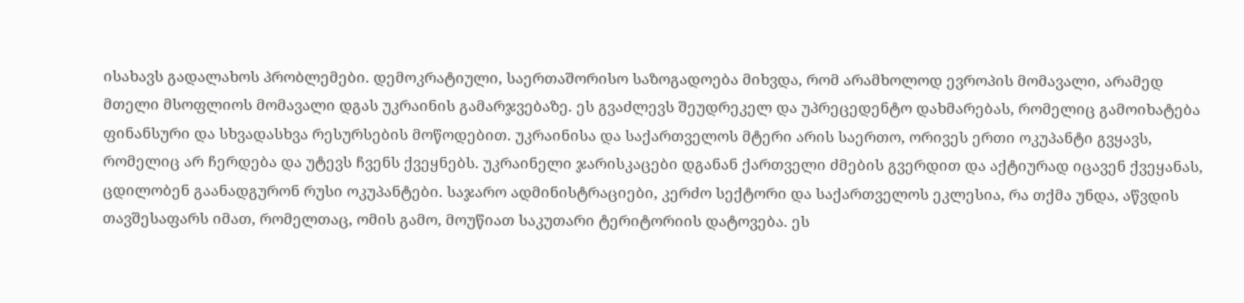ისახავს გადალახოს პრობლემები. დემოკრატიული, საერთაშორისო საზოგადოება მიხვდა, რომ არამხოლოდ ევროპის მომავალი, არამედ მთელი მსოფლიოს მომავალი დგას უკრაინის გამარჯვებაზე. ეს გვაძლევს შეუდრეკელ და უპრეცედენტო დახმარებას, რომელიც გამოიხატება ფინანსური და სხვადასხვა რესურსების მოწოდებით. უკრაინისა და საქართველოს მტერი არის საერთო, ორივეს ერთი ოკუპანტი გვყავს, რომელიც არ ჩერდება და უტევს ჩვენს ქვეყნებს. უკრაინელი ჯარისკაცები დგანან ქართველი ძმების გვერდით და აქტიურად იცავენ ქვეყანას, ცდილობენ გაანადგურონ რუსი ოკუპანტები. საჯარო ადმინისტრაციები, კერძო სექტორი და საქართველოს ეკლესია, რა თქმა უნდა, აწვდის თავშესაფარს იმათ, რომელთაც, ომის გამო, მოუწიათ საკუთარი ტერიტორიის დატოვება. ეს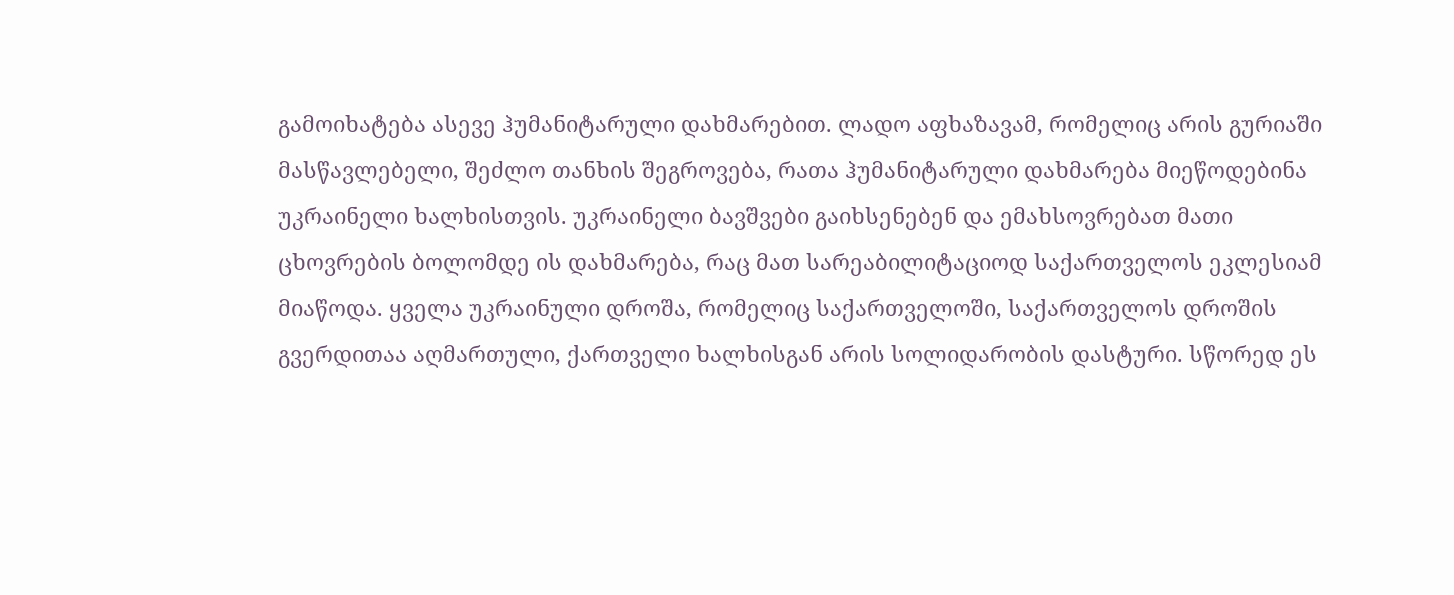გამოიხატება ასევე ჰუმანიტარული დახმარებით. ლადო აფხაზავამ, რომელიც არის გურიაში მასწავლებელი, შეძლო თანხის შეგროვება, რათა ჰუმანიტარული დახმარება მიეწოდებინა უკრაინელი ხალხისთვის. უკრაინელი ბავშვები გაიხსენებენ და ემახსოვრებათ მათი ცხოვრების ბოლომდე ის დახმარება, რაც მათ სარეაბილიტაციოდ საქართველოს ეკლესიამ მიაწოდა. ყველა უკრაინული დროშა, რომელიც საქართველოში, საქართველოს დროშის გვერდითაა აღმართული, ქართველი ხალხისგან არის სოლიდარობის დასტური. სწორედ ეს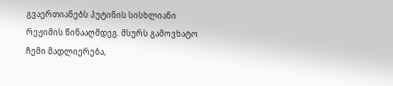გვაერთიანებს პუტინის სისხლიანი რეჟიმის წინააღმდეგ. მსურს გამოვხატო ჩემი მადლიერება,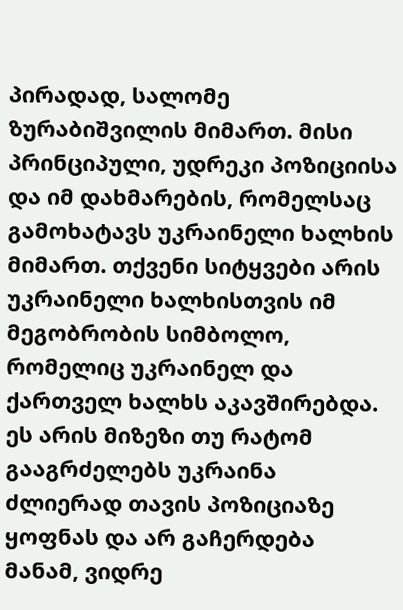პირადად, სალომე ზურაბიშვილის მიმართ. მისი პრინციპული, უდრეკი პოზიციისა და იმ დახმარების, რომელსაც გამოხატავს უკრაინელი ხალხის მიმართ. თქვენი სიტყვები არის უკრაინელი ხალხისთვის იმ მეგობრობის სიმბოლო, რომელიც უკრაინელ და ქართველ ხალხს აკავშირებდა. ეს არის მიზეზი თუ რატომ გააგრძელებს უკრაინა ძლიერად თავის პოზიციაზე ყოფნას და არ გაჩერდება მანამ, ვიდრე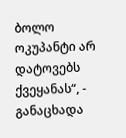ბოლო ოკუპანტი არ დატოვებს ქვეყანას“, - განაცხადა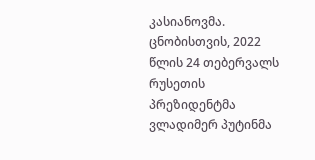კასიანოვმა. ცნობისთვის, 2022 წლის 24 თებერვალს რუსეთის პრეზიდენტმა ვლადიმერ პუტინმა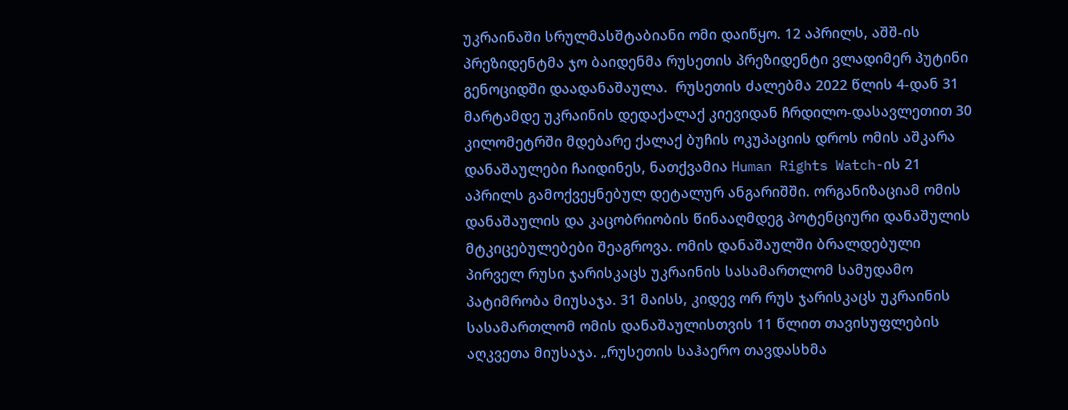უკრაინაში სრულმასშტაბიანი ომი დაიწყო. 12 აპრილს, აშშ-ის პრეზიდენტმა ჯო ბაიდენმა რუსეთის პრეზიდენტი ვლადიმერ პუტინი გენოციდში დაადანაშაულა.  რუსეთის ძალებმა 2022 წლის 4-დან 31 მარტამდე უკრაინის დედაქალაქ კიევიდან ჩრდილო-დასავლეთით 30 კილომეტრში მდებარე ქალაქ ბუჩის ოკუპაციის დროს ომის აშკარა დანაშაულები ჩაიდინეს, ნათქვამია Human Rights Watch-ის 21 აპრილს გამოქვეყნებულ დეტალურ ანგარიშში. ორგანიზაციამ ომის დანაშაულის და კაცობრიობის წინააღმდეგ პოტენციური დანაშულის მტკიცებულებები შეაგროვა. ომის დანაშაულში ბრალდებული პირველ რუსი ჯარისკაცს უკრაინის სასამართლომ სამუდამო პატიმრობა მიუსაჯა. 31 მაისს, კიდევ ორ რუს ჯარისკაცს უკრაინის სასამართლომ ომის დანაშაულისთვის 11 წლით თავისუფლების აღკვეთა მიუსაჯა. „რუსეთის საჰაერო თავდასხმა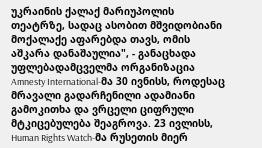უკრაინის ქალაქ მარიუპოლის თეატრზე, სადაც ასობით მშვიდობიანი მოქალაქე აფარებდა თავს, ომის აშკარა დანაშაულია", - განაცხადა უფლებადამცველმა ორგანიზაცია Amnesty International-მა 30 ივნისს, როდესაც მრავალი გადარჩენილი ადამიანი გამოკითხა და ვრცელი ციფრული მტკიცებულება შეაგროვა. 23 ივლისს, Human Rights Watch-მა რუსეთის მიერ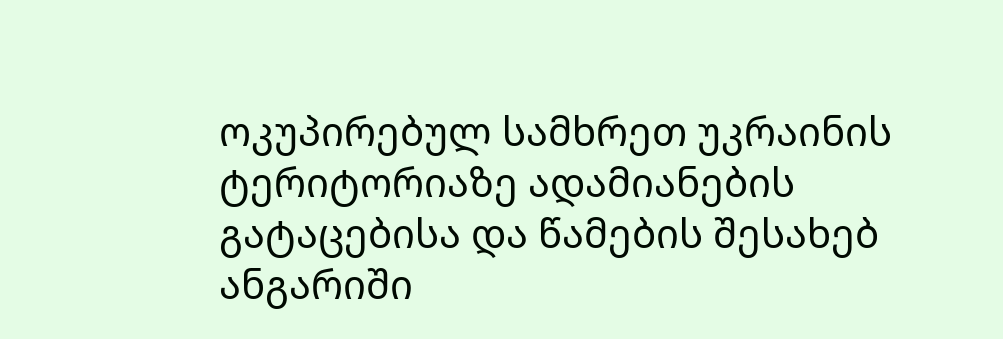ოკუპირებულ სამხრეთ უკრაინის ტერიტორიაზე ადამიანების გატაცებისა და წამების შესახებ ანგარიში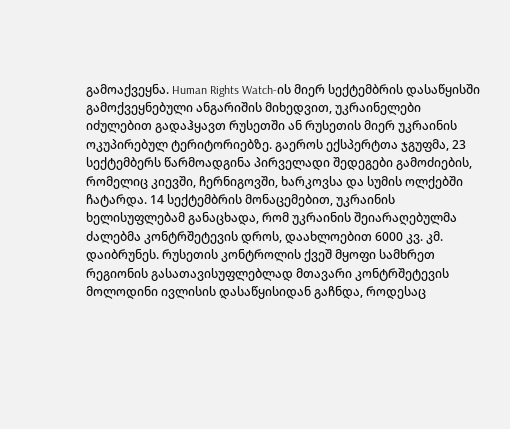გამოაქვეყნა. Human Rights Watch-ის მიერ სექტემბრის დასაწყისში გამოქვეყნებული ანგარიშის მიხედვით, უკრაინელები იძულებით გადაჰყავთ რუსეთში ან რუსეთის მიერ უკრაინის ოკუპირებულ ტერიტორიებზე. გაეროს ექსპერტთა ჯგუფმა, 23 სექტემბერს წარმოადგინა პირველადი შედეგები გამოძიების, რომელიც კიევში, ჩერნიგოვში, ხარკოვსა და სუმის ოლქებში ჩატარდა. 14 სექტემბრის მონაცემებით, უკრაინის ხელისუფლებამ განაცხადა, რომ უკრაინის შეიარაღებულმა ძალებმა კონტრშეტევის დროს, დაახლოებით 6000 კვ. კმ. დაიბრუნეს. რუსეთის კონტროლის ქვეშ მყოფი სამხრეთ რეგიონის გასათავისუფლებლად მთავარი კონტრშეტევის მოლოდინი ივლისის დასაწყისიდან გაჩნდა, როდესაც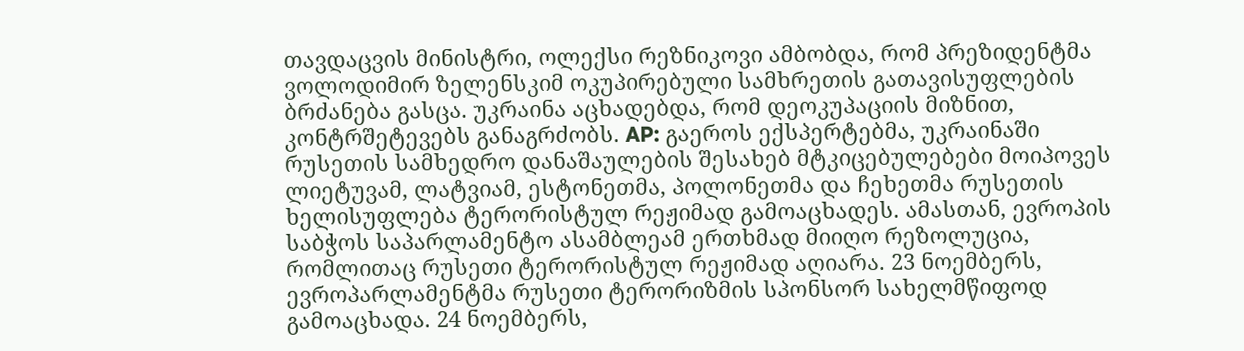თავდაცვის მინისტრი, ოლექსი რეზნიკოვი ამბობდა, რომ პრეზიდენტმა ვოლოდიმირ ზელენსკიმ ოკუპირებული სამხრეთის გათავისუფლების ბრძანება გასცა. უკრაინა აცხადებდა, რომ დეოკუპაციის მიზნით, კონტრშეტევებს განაგრძობს. AP: გაეროს ექსპერტებმა, უკრაინაში რუსეთის სამხედრო დანაშაულების შესახებ მტკიცებულებები მოიპოვეს ლიეტუვამ, ლატვიამ, ესტონეთმა, პოლონეთმა და ჩეხეთმა რუსეთის ხელისუფლება ტერორისტულ რეჟიმად გამოაცხადეს. ამასთან, ევროპის საბჭოს საპარლამენტო ასამბლეამ ერთხმად მიიღო რეზოლუცია, რომლითაც რუსეთი ტერორისტულ რეჟიმად აღიარა. 23 ნოემბერს, ევროპარლამენტმა რუსეთი ტერორიზმის სპონსორ სახელმწიფოდ გამოაცხადა. 24 ნოემბერს,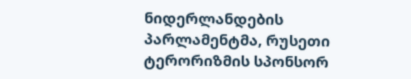ნიდერლანდების პარლამენტმა, რუსეთი ტერორიზმის სპონსორ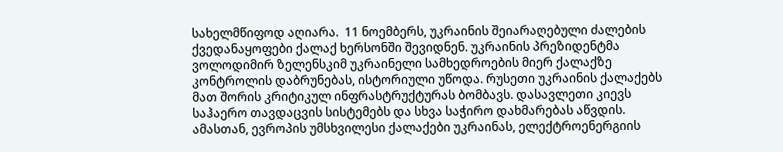სახელმწიფოდ აღიარა.  11 ნოემბერს, უკრაინის შეიარაღებული ძალების ქვედანაყოფები ქალაქ ხერსონში შევიდნენ. უკრაინის პრეზიდენტმა ვოლოდიმირ ზელენსკიმ უკრაინელი სამხედროების მიერ ქალაქზე კონტროლის დაბრუნებას, ისტორიული უწოდა. რუსეთი უკრაინის ქალაქებს მათ შორის კრიტიკულ ინფრასტრუქტურას ბომბავს. დასავლეთი კიევს საჰაერო თავდაცვის სისტემებს და სხვა საჭირო დახმარებას აწვდის. ამასთან, ევროპის უმსხვილესი ქალაქები უკრაინას, ელექტროენერგიის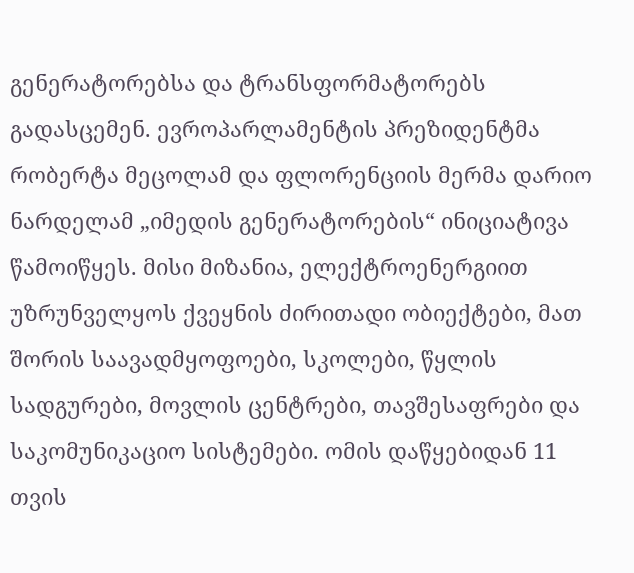გენერატორებსა და ტრანსფორმატორებს გადასცემენ. ევროპარლამენტის პრეზიდენტმა რობერტა მეცოლამ და ფლორენციის მერმა დარიო ნარდელამ „იმედის გენერატორების“ ინიციატივა წამოიწყეს. მისი მიზანია, ელექტროენერგიით უზრუნველყოს ქვეყნის ძირითადი ობიექტები, მათ შორის საავადმყოფოები, სკოლები, წყლის სადგურები, მოვლის ცენტრები, თავშესაფრები და საკომუნიკაციო სისტემები. ომის დაწყებიდან 11 თვის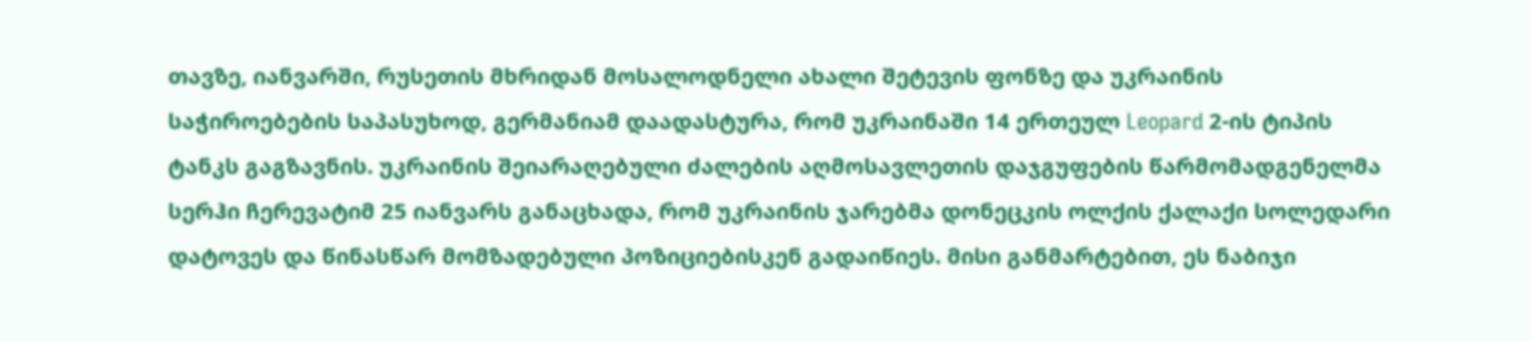თავზე, იანვარში, რუსეთის მხრიდან მოსალოდნელი ახალი შეტევის ფონზე და უკრაინის საჭიროებების საპასუხოდ, გერმანიამ დაადასტურა, რომ უკრაინაში 14 ერთეულ Leopard 2-ის ტიპის ტანკს გაგზავნის. უკრაინის შეიარაღებული ძალების აღმოსავლეთის დაჯგუფების წარმომადგენელმა სერჰი ჩერევატიმ 25 იანვარს განაცხადა, რომ უკრაინის ჯარებმა დონეცკის ოლქის ქალაქი სოლედარი დატოვეს და წინასწარ მომზადებული პოზიციებისკენ გადაიწიეს. მისი განმარტებით, ეს ნაბიჯი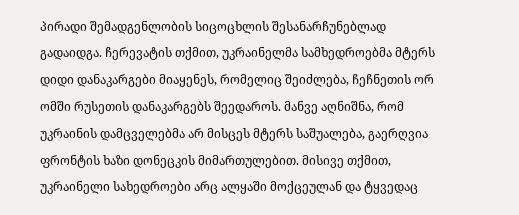პირადი შემადგენლობის სიცოცხლის შესანარჩუნებლად გადაიდგა. ჩერევატის თქმით, უკრაინელმა სამხედროებმა მტერს დიდი დანაკარგები მიაყენეს, რომელიც შეიძლება, ჩეჩნეთის ორ ომში რუსეთის დანაკარგებს შეედაროს. მანვე აღნიშნა, რომ უკრაინის დამცველებმა არ მისცეს მტერს საშუალება, გაერღვია ფრონტის ხაზი დონეცკის მიმართულებით. მისივე თქმით, უკრაინელი სახედროები არც ალყაში მოქცეულან და ტყვედაც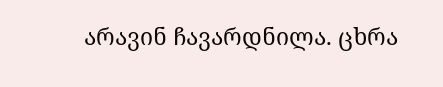არავინ ჩავარდნილა. ცხრა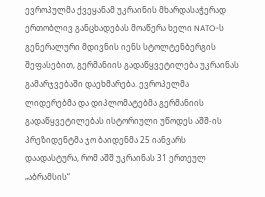ევროპულმა ქვეყანამ უკრაინის მხარდასაჭერად ერთობლივ განცხადებას მოაწერა ხელი NATO-ს გენერალური მდივნის იენს სტოლტენბერგის შეფასებით, გერმანიის გადაწყვეტილება უკრაინას გამარჯვებაში დაეხმარება. ევროპელმა ლიდერებმა და დიპლომატებმა გერმანიის გადაწყვეტილებას ისტორიული უწოდეს აშშ-ის პრეზიდენტმა ჯო ბაიდენმა 25 იანვარს დაადასტურა, რომ აშშ უკრაინას 31 ერთეულ „აბრამსის“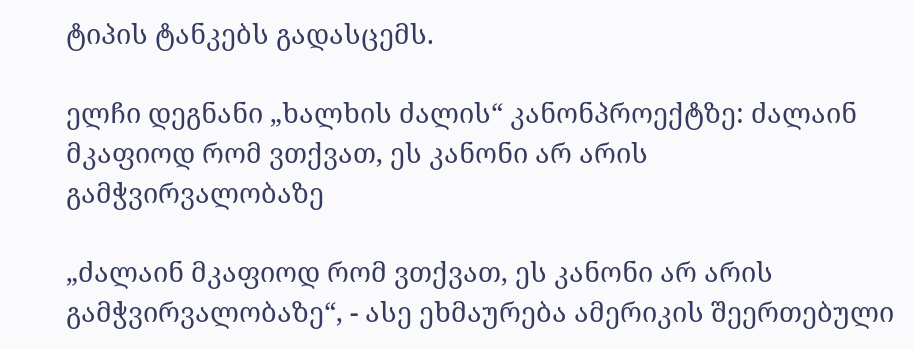ტიპის ტანკებს გადასცემს.

ელჩი დეგნანი „ხალხის ძალის“ კანონპროექტზე: ძალაინ მკაფიოდ რომ ვთქვათ, ეს კანონი არ არის გამჭვირვალობაზე

„ძალაინ მკაფიოდ რომ ვთქვათ, ეს კანონი არ არის გამჭვირვალობაზე“, - ასე ეხმაურება ამერიკის შეერთებული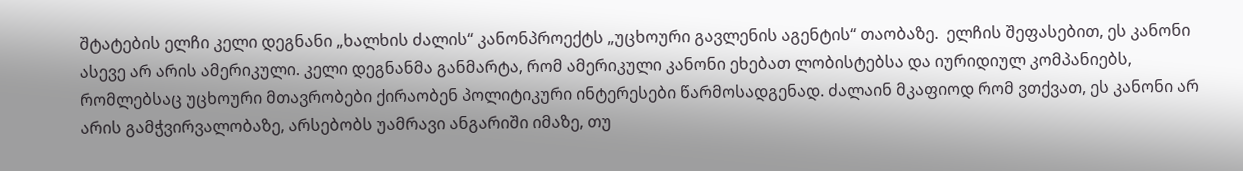შტატების ელჩი კელი დეგნანი „ხალხის ძალის“ კანონპროექტს „უცხოური გავლენის აგენტის“ თაობაზე.  ელჩის შეფასებით, ეს კანონი ასევე არ არის ამერიკული. კელი დეგნანმა განმარტა, რომ ამერიკული კანონი ეხებათ ლობისტებსა და იურიდიულ კომპანიებს, რომლებსაც უცხოური მთავრობები ქირაობენ პოლიტიკური ინტერესები წარმოსადგენად. ძალაინ მკაფიოდ რომ ვთქვათ, ეს კანონი არ არის გამჭვირვალობაზე, არსებობს უამრავი ანგარიში იმაზე, თუ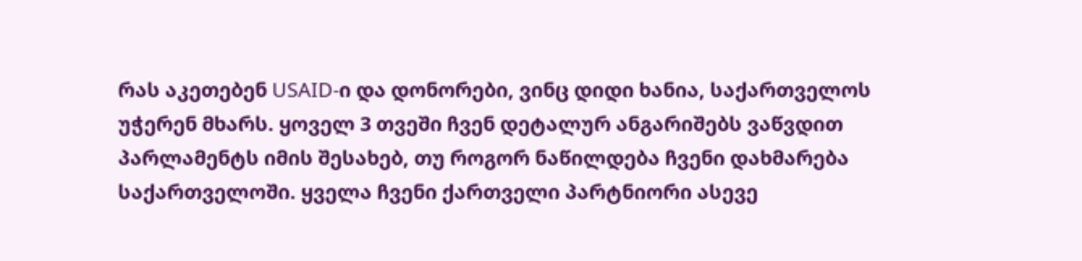რას აკეთებენ USAID-ი და დონორები, ვინც დიდი ხანია, საქართველოს უჭერენ მხარს. ყოველ 3 თვეში ჩვენ დეტალურ ანგარიშებს ვაწვდით პარლამენტს იმის შესახებ, თუ როგორ ნაწილდება ჩვენი დახმარება საქართველოში. ყველა ჩვენი ქართველი პარტნიორი ასევე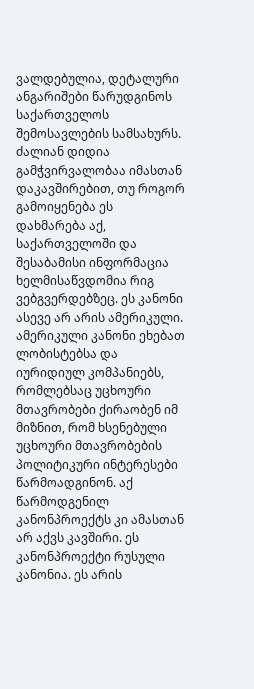ვალდებულია, დეტალური ანგარიშები წარუდგინოს საქართველოს შემოსავლების სამსახურს. ძალიან დიდია გამჭვირვალობაა იმასთან დაკავშირებით, თუ როგორ გამოიყენება ეს დახმარება აქ, საქართველოში და შესაბამისი ინფორმაცია ხელმისაწვდომია რიგ ვებგვერდებზეც. ეს კანონი ასევე არ არის ამერიკული. ამერიკული კანონი ეხებათ ლობისტებსა და იურიდიულ კომპანიებს, რომლებსაც უცხოური მთავრობები ქირაობენ იმ მიზნით, რომ ხსენებული უცხოური მთავრობების პოლიტიკური ინტერესები წარმოადგინონ. აქ წარმოდგენილ კანონპროექტს კი ამასთან არ აქვს კავშირი. ეს კანონპროექტი რუსული კანონია. ეს არის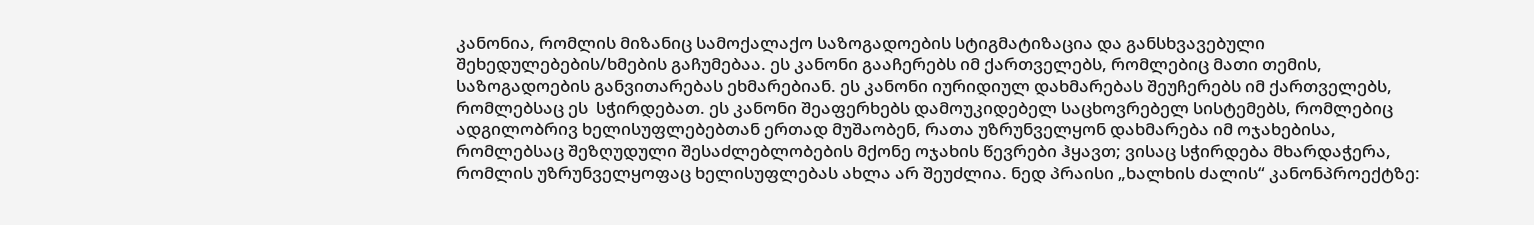კანონია, რომლის მიზანიც სამოქალაქო საზოგადოების სტიგმატიზაცია და განსხვავებული შეხედულებების/ხმების გაჩუმებაა. ეს კანონი გააჩერებს იმ ქართველებს, რომლებიც მათი თემის, საზოგადოების განვითარებას ეხმარებიან. ეს კანონი იურიდიულ დახმარებას შეუჩერებს იმ ქართველებს, რომლებსაც ეს  სჭირდებათ. ეს კანონი შეაფერხებს დამოუკიდებელ საცხოვრებელ სისტემებს, რომლებიც ადგილობრივ ხელისუფლებებთან ერთად მუშაობენ, რათა უზრუნველყონ დახმარება იმ ოჯახებისა, რომლებსაც შეზღუდული შესაძლებლობების მქონე ოჯახის წევრები ჰყავთ; ვისაც სჭირდება მხარდაჭერა, რომლის უზრუნველყოფაც ხელისუფლებას ახლა არ შეუძლია. ნედ პრაისი „ხალხის ძალის“ კანონპროექტზე: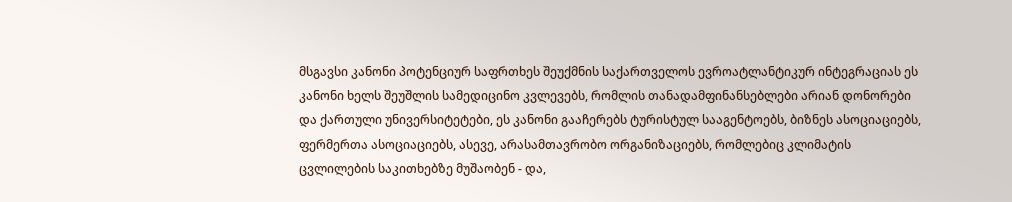მსგავსი კანონი პოტენციურ საფრთხეს შეუქმნის საქართველოს ევროატლანტიკურ ინტეგრაციას ეს კანონი ხელს შეუშლის სამედიცინო კვლევებს, რომლის თანადამფინანსებლები არიან დონორები და ქართული უნივერსიტეტები, ეს კანონი გააჩერებს ტურისტულ სააგენტოებს, ბიზნეს ასოციაციებს, ფერმერთა ასოციაციებს, ასევე, არასამთავრობო ორგანიზაციებს, რომლებიც კლიმატის ცვლილების საკითხებზე მუშაობენ - და,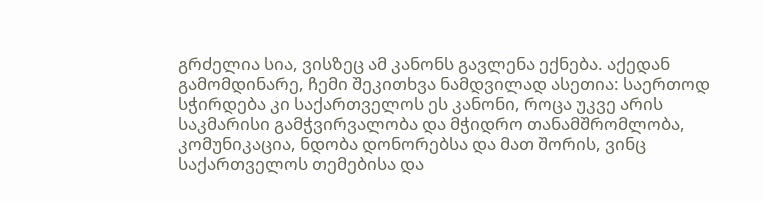გრძელია სია, ვისზეც ამ კანონს გავლენა ექნება. აქედან გამომდინარე, ჩემი შეკითხვა ნამდვილად ასეთია: საერთოდ სჭირდება კი საქართველოს ეს კანონი, როცა უკვე არის საკმარისი გამჭვირვალობა და მჭიდრო თანამშრომლობა, კომუნიკაცია, ნდობა დონორებსა და მათ შორის, ვინც საქართველოს თემებისა და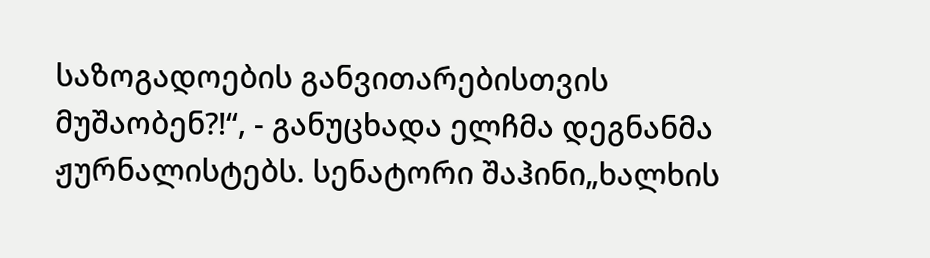საზოგადოების განვითარებისთვის მუშაობენ?!“, - განუცხადა ელჩმა დეგნანმა ჟურნალისტებს. სენატორი შაჰინი„ხალხის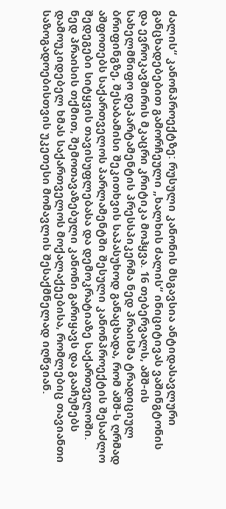ძალის“ კანონპროექტზე: რუსული კანონის მსგავსია ანტიდასავლური განცხადებებით გამორჩეული „ხალხის ძალის“ ინიციტივას ვაშინგტონის და ევროკავშირის მკაცრი კრიტიკა მოჰყვა. 16 თებერვალს, აშშ-ის სახელმწიფო დეპარტამენტის პრესსპიკერმა ნედ პრაისმა ტრადიციულ ბრიფინგზე, შესაბამისი შეკითხვის საპასუხოდ განაცხადა, რომ აშშ-ს ღრმად აშფოთებს საქართველოს პარლამენტში შესული კანონპროექტის შესაძლო შედეგები სიტყვის თავისუფლებასა და დემოკრატიაზე საქართველოში. ნედ პრაისის თქმით, შემოთავაზებული კანონი გარიყავს და გააჩუმებს დამოუკიდებელ ხმას საქართველოს მოქალაქეებისა, რომლებიც თავიანთი საზოგადოებისთვის უკეთესი მომავლის შესაქმნელად იღწვიან.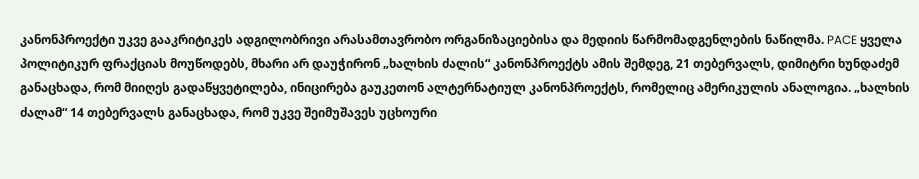კანონპროექტი უკვე გააკრიტიკეს ადგილობრივი არასამთავრობო ორგანიზაციებისა და მედიის წარმომადგენლების ნაწილმა. PACE ყველა პოლიტიკურ ფრაქციას მოუწოდებს, მხარი არ დაუჭირონ „ხალხის ძალის“ კანონპროექტს ამის შემდეგ, 21 თებერვალს, დიმიტრი ხუნდაძემ განაცხადა, რომ მიიღეს გადაწყვეტილება, ინიცირება გაუკეთონ ალტერნატიულ კანონპროექტს, რომელიც ამერიკულის ანალოგია. „ხალხის ძალამ“ 14 თებერვალს განაცხადა, რომ უკვე შეიმუშავეს უცხოური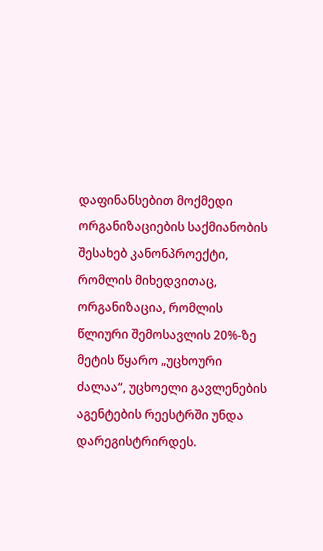დაფინანსებით მოქმედი ორგანიზაციების საქმიანობის შესახებ კანონპროექტი, რომლის მიხედვითაც, ორგანიზაცია, რომლის წლიური შემოსავლის 20%-ზე მეტის წყარო „უცხოური ძალაა“, უცხოელი გავლენების აგენტების რეესტრში უნდა დარეგისტრირდეს.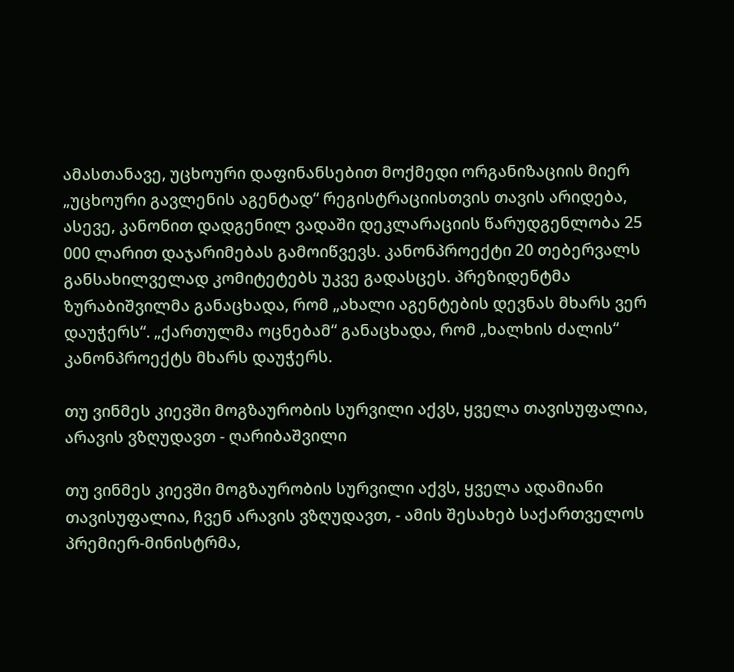ამასთანავე, უცხოური დაფინანსებით მოქმედი ორგანიზაციის მიერ „უცხოური გავლენის აგენტად“ რეგისტრაციისთვის თავის არიდება, ასევე, კანონით დადგენილ ვადაში დეკლარაციის წარუდგენლობა 25 000 ლარით დაჯარიმებას გამოიწვევს. კანონპროექტი 20 თებერვალს განსახილველად კომიტეტებს უკვე გადასცეს. პრეზიდენტმა ზურაბიშვილმა განაცხადა, რომ „ახალი აგენტების დევნას მხარს ვერ დაუჭერს“. „ქართულმა ოცნებამ“ განაცხადა, რომ „ხალხის ძალის“ კანონპროექტს მხარს დაუჭერს.

თუ ვინმეს კიევში მოგზაურობის სურვილი აქვს, ყველა თავისუფალია, არავის ვზღუდავთ - ღარიბაშვილი

თუ ვინმეს კიევში მოგზაურობის სურვილი აქვს, ყველა ადამიანი თავისუფალია, ჩვენ არავის ვზღუდავთ, - ამის შესახებ საქართველოს პრემიერ-მინისტრმა,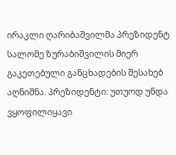ირაკლი ღარიბაშვილმა პრეზიდენტ სალომე ზურაბიშვილის მიერ გაკეთებული განცხადების შესახებ აღნიშნა. პრეზიდენტი: უთუოდ უნდა ვყოფილიყავი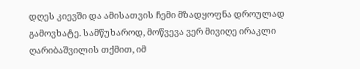დღეს კიევში და ამისათვის ჩემი მზადყოფნა დროულად გამოვხატე. სამწუხაროდ, მოწვევა ვერ მივიღე ირაკლი ღარიბაშვილის თქმით, იმ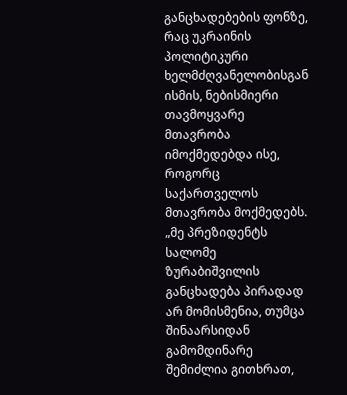განცხადებების ფონზე, რაც უკრაინის პოლიტიკური ხელმძღვანელობისგან ისმის, ნებისმიერი თავმოყვარე მთავრობა იმოქმედებდა ისე, როგორც საქართველოს მთავრობა მოქმედებს. „მე პრეზიდენტს სალომე ზურაბიშვილის განცხადება პირადად არ მომისმენია, თუმცა შინაარსიდან გამომდინარე შემიძლია გითხრათ,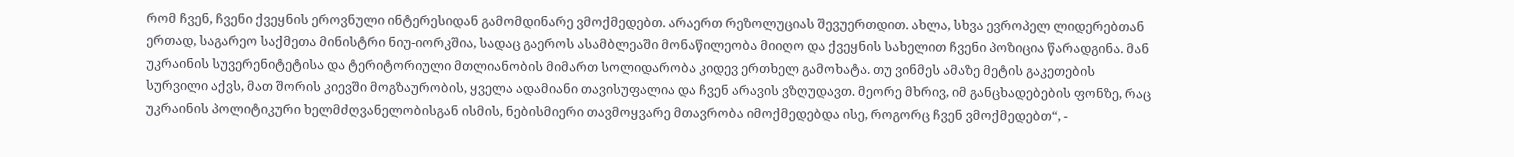რომ ჩვენ, ჩვენი ქვეყნის ეროვნული ინტერესიდან გამომდინარე ვმოქმედებთ. არაერთ რეზოლუციას შევუერთდით. ახლა, სხვა ევროპელ ლიდერებთან ერთად, საგარეო საქმეთა მინისტრი ნიუ-იორკშია, სადაც გაეროს ასამბლეაში მონაწილეობა მიიღო და ქვეყნის სახელით ჩვენი პოზიცია წარადგინა. მან უკრაინის სუვერენიტეტისა და ტერიტორიული მთლიანობის მიმართ სოლიდარობა კიდევ ერთხელ გამოხატა. თუ ვინმეს ამაზე მეტის გაკეთების სურვილი აქვს, მათ შორის კიევში მოგზაურობის, ყველა ადამიანი თავისუფალია და ჩვენ არავის ვზღუდავთ. მეორე მხრივ, იმ განცხადებების ფონზე, რაც უკრაინის პოლიტიკური ხელმძღვანელობისგან ისმის, ნებისმიერი თავმოყვარე მთავრობა იმოქმედებდა ისე, როგორც ჩვენ ვმოქმედებთ“, -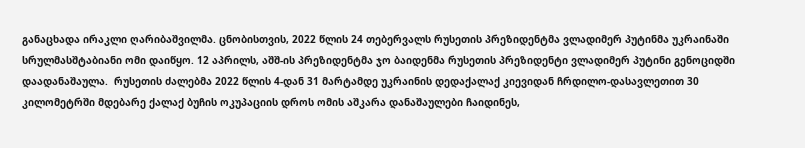განაცხადა ირაკლი ღარიბაშვილმა. ცნობისთვის, 2022 წლის 24 თებერვალს რუსეთის პრეზიდენტმა ვლადიმერ პუტინმა უკრაინაში სრულმასშტაბიანი ომი დაიწყო. 12 აპრილს, აშშ-ის პრეზიდენტმა ჯო ბაიდენმა რუსეთის პრეზიდენტი ვლადიმერ პუტინი გენოციდში დაადანაშაულა.  რუსეთის ძალებმა 2022 წლის 4-დან 31 მარტამდე უკრაინის დედაქალაქ კიევიდან ჩრდილო-დასავლეთით 30 კილომეტრში მდებარე ქალაქ ბუჩის ოკუპაციის დროს ომის აშკარა დანაშაულები ჩაიდინეს,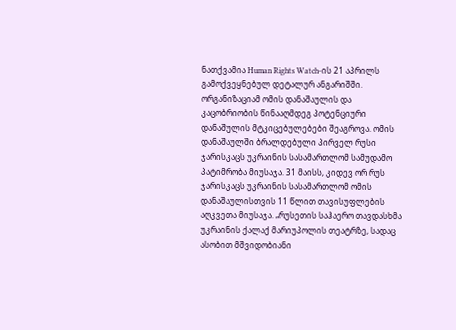ნათქვამია Human Rights Watch-ის 21 აპრილს გამოქვეყნებულ დეტალურ ანგარიშში. ორგანიზაციამ ომის დანაშაულის და კაცობრიობის წინააღმდეგ პოტენციური დანაშულის მტკიცებულებები შეაგროვა. ომის დანაშაულში ბრალდებული პირველ რუსი ჯარისკაცს უკრაინის სასამართლომ სამუდამო პატიმრობა მიუსაჯა. 31 მაისს, კიდევ ორ რუს ჯარისკაცს უკრაინის სასამართლომ ომის დანაშაულისთვის 11 წლით თავისუფლების აღკვეთა მიუსაჯა. „რუსეთის საჰაერო თავდასხმა უკრაინის ქალაქ მარიუპოლის თეატრზე, სადაც ასობით მშვიდობიანი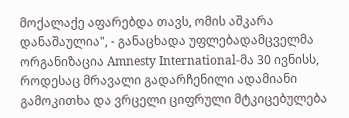მოქალაქე აფარებდა თავს, ომის აშკარა დანაშაულია", - განაცხადა უფლებადამცველმა ორგანიზაცია Amnesty International-მა 30 ივნისს, როდესაც მრავალი გადარჩენილი ადამიანი გამოკითხა და ვრცელი ციფრული მტკიცებულება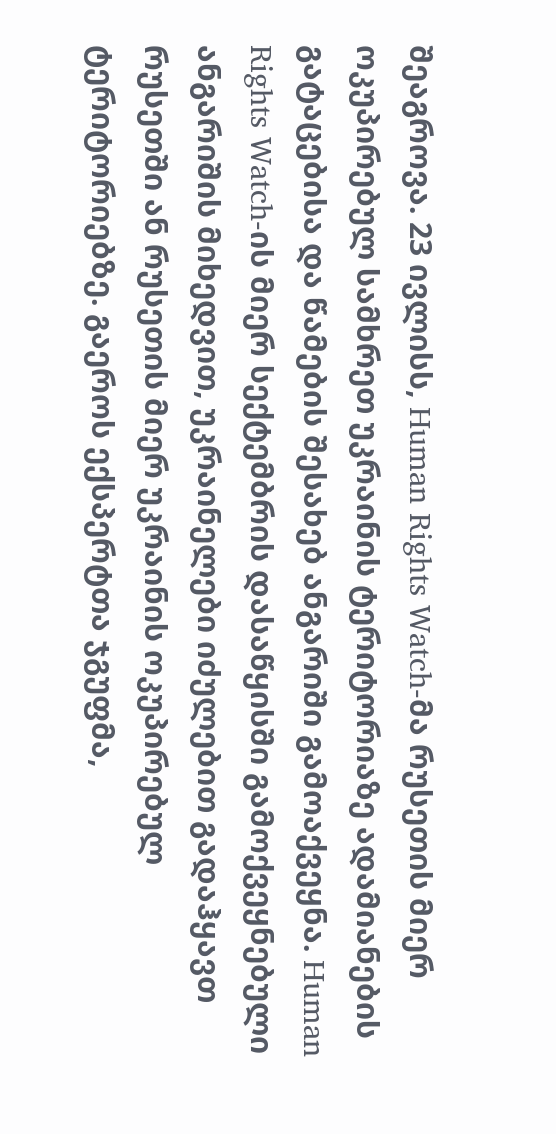შეაგროვა. 23 ივლისს, Human Rights Watch-მა რუსეთის მიერ ოკუპირებულ სამხრეთ უკრაინის ტერიტორიაზე ადამიანების გატაცებისა და წამების შესახებ ანგარიში გამოაქვეყნა. Human Rights Watch-ის მიერ სექტემბრის დასაწყისში გამოქვეყნებული ანგარიშის მიხედვით, უკრაინელები იძულებით გადაჰყავთ რუსეთში ან რუსეთის მიერ უკრაინის ოკუპირებულ ტერიტორიებზე. გაეროს ექსპერტთა ჯგუფმა,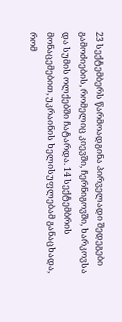23 სექტემბერს წარმოადგინა პირველადი შედეგები გამოძიების, რომელიც კიევში, ჩერნიგოვში, ხარკოვსა და სუმის ოლქებში ჩატარდა. 14 სექტემბრის მონაცემებით, უკრაინის ხელისუფლებამ განაცხადა, რომ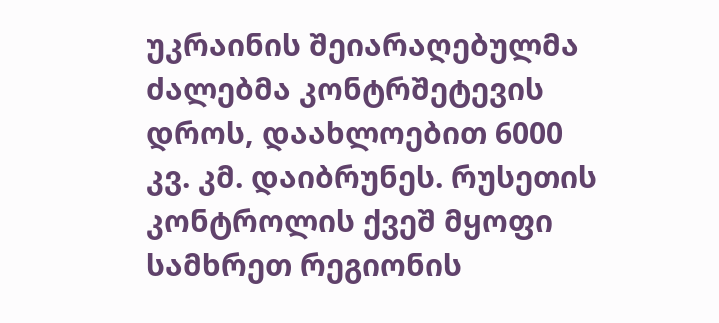უკრაინის შეიარაღებულმა ძალებმა კონტრშეტევის დროს, დაახლოებით 6000 კვ. კმ. დაიბრუნეს. რუსეთის კონტროლის ქვეშ მყოფი სამხრეთ რეგიონის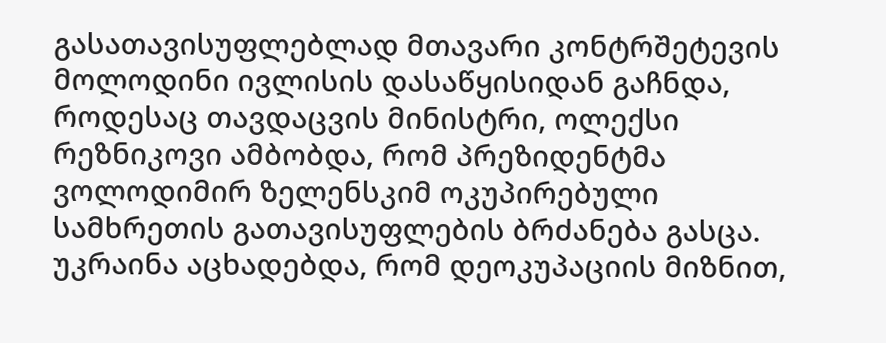გასათავისუფლებლად მთავარი კონტრშეტევის მოლოდინი ივლისის დასაწყისიდან გაჩნდა, როდესაც თავდაცვის მინისტრი, ოლექსი რეზნიკოვი ამბობდა, რომ პრეზიდენტმა ვოლოდიმირ ზელენსკიმ ოკუპირებული სამხრეთის გათავისუფლების ბრძანება გასცა. უკრაინა აცხადებდა, რომ დეოკუპაციის მიზნით,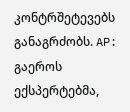კონტრშეტევებს განაგრძობს. AP: გაეროს ექსპერტებმა,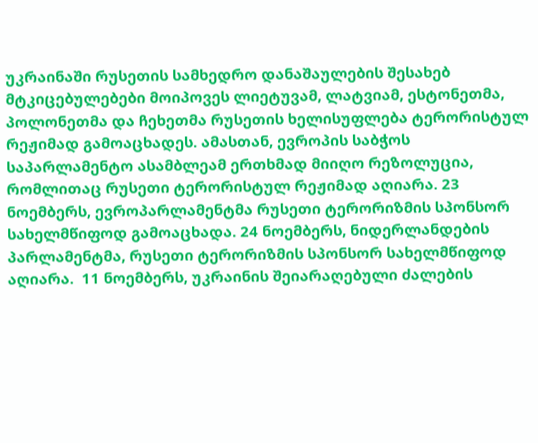უკრაინაში რუსეთის სამხედრო დანაშაულების შესახებ მტკიცებულებები მოიპოვეს ლიეტუვამ, ლატვიამ, ესტონეთმა, პოლონეთმა და ჩეხეთმა რუსეთის ხელისუფლება ტერორისტულ რეჟიმად გამოაცხადეს. ამასთან, ევროპის საბჭოს საპარლამენტო ასამბლეამ ერთხმად მიიღო რეზოლუცია, რომლითაც რუსეთი ტერორისტულ რეჟიმად აღიარა. 23 ნოემბერს, ევროპარლამენტმა რუსეთი ტერორიზმის სპონსორ სახელმწიფოდ გამოაცხადა. 24 ნოემბერს, ნიდერლანდების პარლამენტმა, რუსეთი ტერორიზმის სპონსორ სახელმწიფოდ აღიარა.  11 ნოემბერს, უკრაინის შეიარაღებული ძალების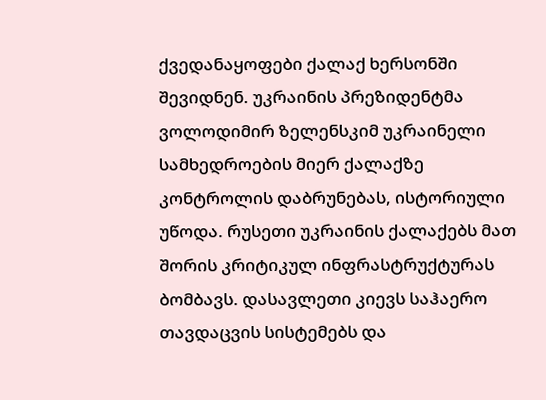ქვედანაყოფები ქალაქ ხერსონში შევიდნენ. უკრაინის პრეზიდენტმა ვოლოდიმირ ზელენსკიმ უკრაინელი სამხედროების მიერ ქალაქზე კონტროლის დაბრუნებას, ისტორიული უწოდა. რუსეთი უკრაინის ქალაქებს მათ შორის კრიტიკულ ინფრასტრუქტურას ბომბავს. დასავლეთი კიევს საჰაერო თავდაცვის სისტემებს და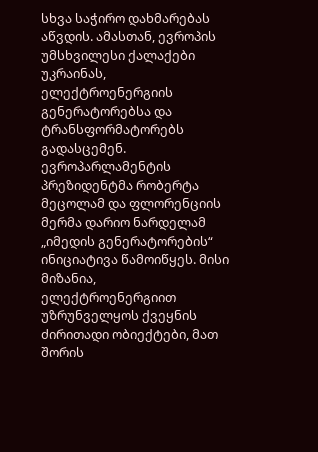სხვა საჭირო დახმარებას აწვდის. ამასთან, ევროპის უმსხვილესი ქალაქები უკრაინას, ელექტროენერგიის გენერატორებსა და ტრანსფორმატორებს გადასცემენ. ევროპარლამენტის პრეზიდენტმა რობერტა მეცოლამ და ფლორენციის მერმა დარიო ნარდელამ „იმედის გენერატორების“ ინიციატივა წამოიწყეს. მისი მიზანია, ელექტროენერგიით უზრუნველყოს ქვეყნის ძირითადი ობიექტები, მათ შორის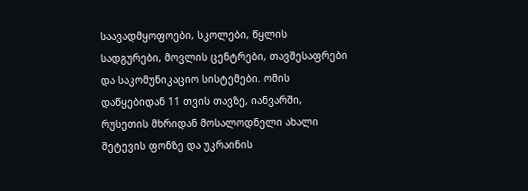საავადმყოფოები, სკოლები, წყლის სადგურები, მოვლის ცენტრები, თავშესაფრები და საკომუნიკაციო სისტემები. ომის დაწყებიდან 11 თვის თავზე, იანვარში, რუსეთის მხრიდან მოსალოდნელი ახალი შეტევის ფონზე და უკრაინის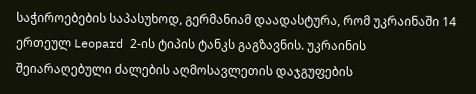საჭიროებების საპასუხოდ, გერმანიამ დაადასტურა, რომ უკრაინაში 14 ერთეულ Leopard 2-ის ტიპის ტანკს გაგზავნის. უკრაინის შეიარაღებული ძალების აღმოსავლეთის დაჯგუფების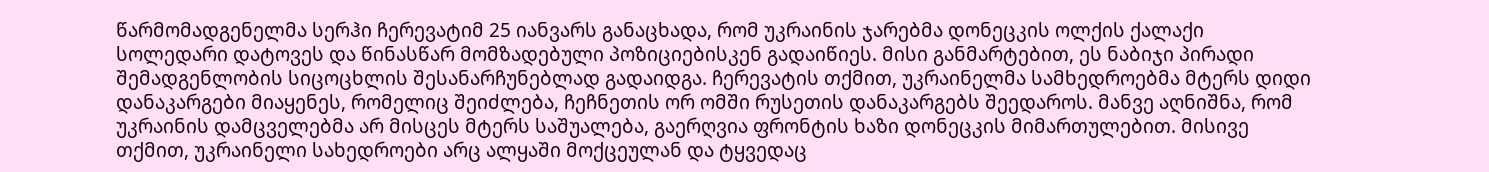წარმომადგენელმა სერჰი ჩერევატიმ 25 იანვარს განაცხადა, რომ უკრაინის ჯარებმა დონეცკის ოლქის ქალაქი სოლედარი დატოვეს და წინასწარ მომზადებული პოზიციებისკენ გადაიწიეს. მისი განმარტებით, ეს ნაბიჯი პირადი შემადგენლობის სიცოცხლის შესანარჩუნებლად გადაიდგა. ჩერევატის თქმით, უკრაინელმა სამხედროებმა მტერს დიდი დანაკარგები მიაყენეს, რომელიც შეიძლება, ჩეჩნეთის ორ ომში რუსეთის დანაკარგებს შეედაროს. მანვე აღნიშნა, რომ უკრაინის დამცველებმა არ მისცეს მტერს საშუალება, გაერღვია ფრონტის ხაზი დონეცკის მიმართულებით. მისივე თქმით, უკრაინელი სახედროები არც ალყაში მოქცეულან და ტყვედაც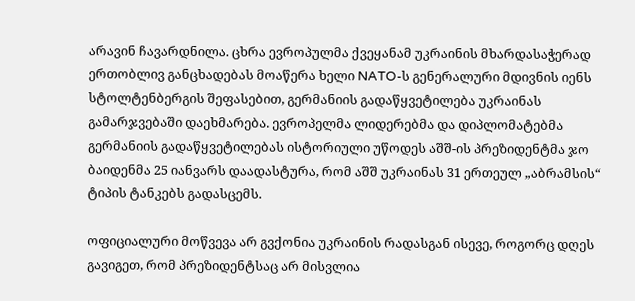არავინ ჩავარდნილა. ცხრა ევროპულმა ქვეყანამ უკრაინის მხარდასაჭერად ერთობლივ განცხადებას მოაწერა ხელი NATO-ს გენერალური მდივნის იენს სტოლტენბერგის შეფასებით, გერმანიის გადაწყვეტილება უკრაინას გამარჯვებაში დაეხმარება. ევროპელმა ლიდერებმა და დიპლომატებმა გერმანიის გადაწყვეტილებას ისტორიული უწოდეს აშშ-ის პრეზიდენტმა ჯო ბაიდენმა 25 იანვარს დაადასტურა, რომ აშშ უკრაინას 31 ერთეულ „აბრამსის“ ტიპის ტანკებს გადასცემს.

ოფიციალური მოწვევა არ გვქონია უკრაინის რადასგან ისევე, როგორც დღეს გავიგეთ, რომ პრეზიდენტსაც არ მისვლია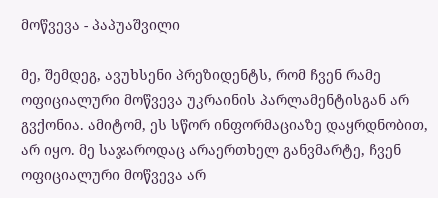მოწვევა - პაპუაშვილი

მე, შემდეგ, ავუხსენი პრეზიდენტს, რომ ჩვენ რამე ოფიციალური მოწვევა უკრაინის პარლამენტისგან არ გვქონია. ამიტომ, ეს სწორ ინფორმაციაზე დაყრდნობით, არ იყო. მე საჯაროდაც არაერთხელ განვმარტე, ჩვენ ოფიციალური მოწვევა არ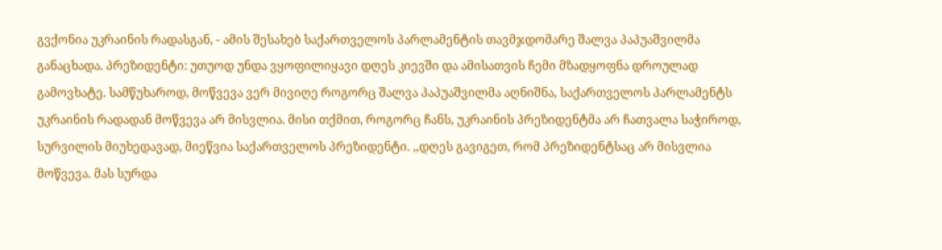გვქონია უკრაინის რადასგან, - ამის შესახებ საქართველოს პარლამენტის თავმჯდომარე შალვა პაპუაშვილმა განაცხადა. პრეზიდენტი: უთუოდ უნდა ვყოფილიყავი დღეს კიევში და ამისათვის ჩემი მზადყოფნა დროულად გამოვხატე. სამწუხაროდ, მოწვევა ვერ მივიღე როგორც შალვა პაპუაშვილმა აღნიშნა, საქართველოს პარლამენტს უკრაინის რადადან მოწვევა არ მისვლია. მისი თქმით, როგორც ჩანს, უკრაინის პრეზიდენტმა არ ჩათვალა საჭიროდ, სურვილის მიუხედავად, მიეწვია საქართველოს პრეზიდენტი. ,,დღეს გავიგეთ, რომ პრეზიდენტსაც არ მისვლია მოწვევა. მას სურდა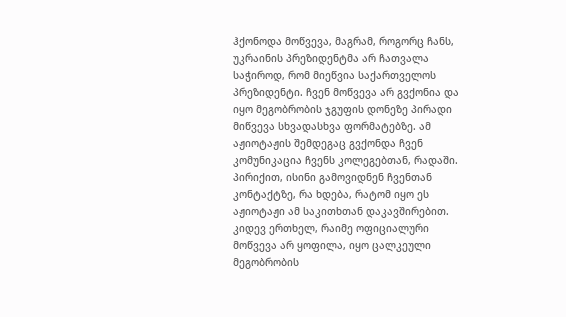ჰქონოდა მოწვევა, მაგრამ, როგორც ჩანს, უკრაინის პრეზიდენტმა არ ჩათვალა საჭიროდ, რომ მიეწვია საქართველოს პრეზიდენტი. ჩვენ მოწვევა არ გვქონია და იყო მეგობრობის ჯგუფის დონეზე პირადი მიწვევა სხვადასხვა ფორმატებზე. ამ აჟიოტაჟის შემდეგაც გვქონდა ჩვენ კომუნიკაცია ჩვენს კოლეგებთან, რადაში. პირიქით, ისინი გამოვიდნენ ჩვენთან კონტაქტზე, რა ხდება, რატომ იყო ეს აჟიოტაჟი ამ საკითხთან დაკავშირებით. კიდევ ერთხელ, რაიმე ოფიციალური მოწვევა არ ყოფილა, იყო ცალკეული მეგობრობის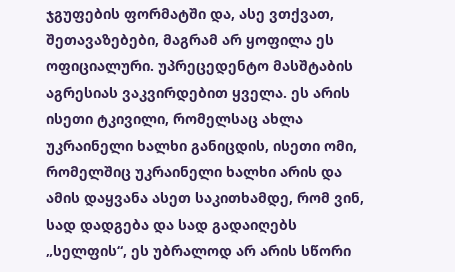ჯგუფების ფორმატში და, ასე ვთქვათ, შეთავაზებები, მაგრამ არ ყოფილა ეს ოფიციალური. უპრეცედენტო მასშტაბის აგრესიას ვაკვირდებით ყველა. ეს არის ისეთი ტკივილი, რომელსაც ახლა უკრაინელი ხალხი განიცდის, ისეთი ომი, რომელშიც უკრაინელი ხალხი არის და ამის დაყვანა ასეთ საკითხამდე, რომ ვინ, სად დადგება და სად გადაიღებს „სელფის“, ეს უბრალოდ არ არის სწორი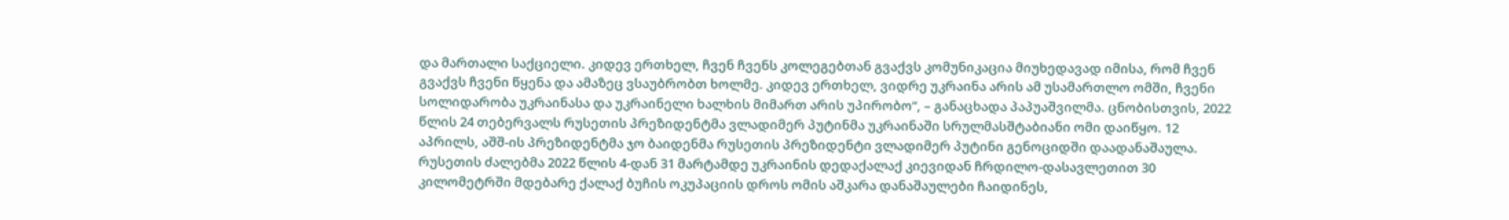და მართალი საქციელი. კიდევ ერთხელ, ჩვენ ჩვენს კოლეგებთან გვაქვს კომუნიკაცია მიუხედავად იმისა, რომ ჩვენ გვაქვს ჩვენი წყენა და ამაზეც ვსაუბრობთ ხოლმე. კიდევ ერთხელ, ვიდრე უკრაინა არის ამ უსამართლო ომში, ჩვენი სოლიდარობა უკრაინასა და უკრაინელი ხალხის მიმართ არის უპირობო“, – განაცხადა პაპუაშვილმა. ცნობისთვის, 2022 წლის 24 თებერვალს რუსეთის პრეზიდენტმა ვლადიმერ პუტინმა უკრაინაში სრულმასშტაბიანი ომი დაიწყო. 12 აპრილს, აშშ-ის პრეზიდენტმა ჯო ბაიდენმა რუსეთის პრეზიდენტი ვლადიმერ პუტინი გენოციდში დაადანაშაულა.  რუსეთის ძალებმა 2022 წლის 4-დან 31 მარტამდე უკრაინის დედაქალაქ კიევიდან ჩრდილო-დასავლეთით 30 კილომეტრში მდებარე ქალაქ ბუჩის ოკუპაციის დროს ომის აშკარა დანაშაულები ჩაიდინეს,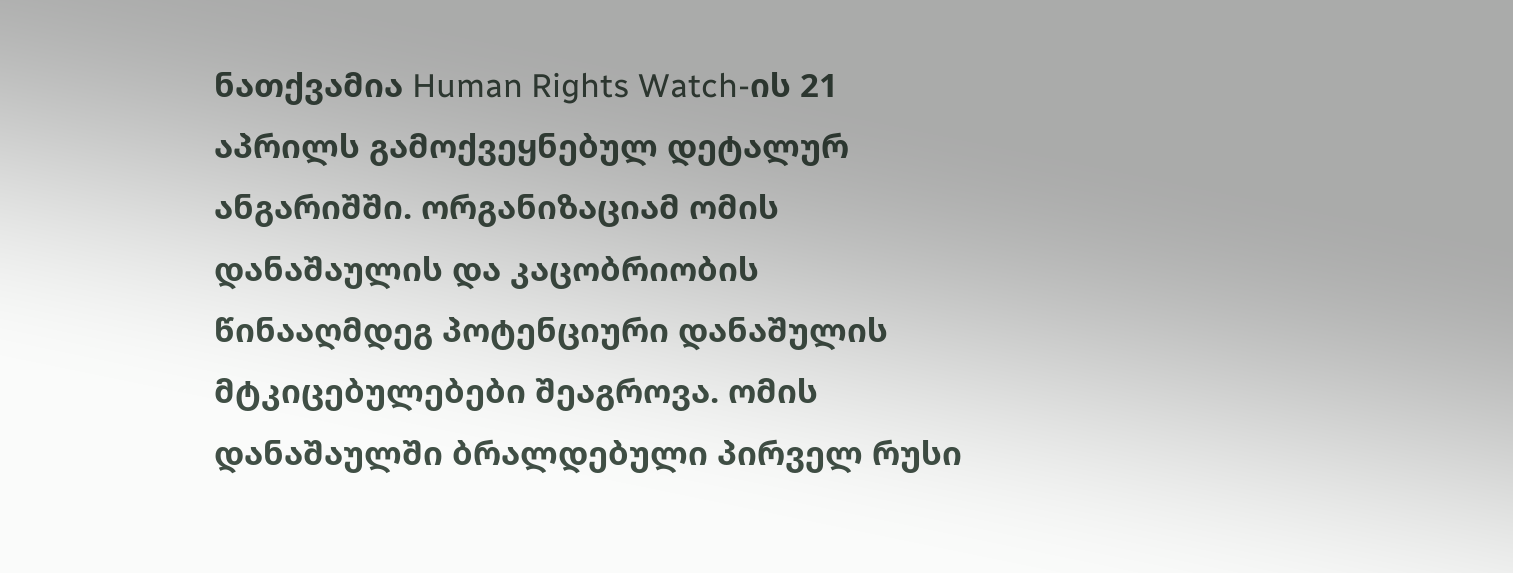ნათქვამია Human Rights Watch-ის 21 აპრილს გამოქვეყნებულ დეტალურ ანგარიშში. ორგანიზაციამ ომის დანაშაულის და კაცობრიობის წინააღმდეგ პოტენციური დანაშულის მტკიცებულებები შეაგროვა. ომის დანაშაულში ბრალდებული პირველ რუსი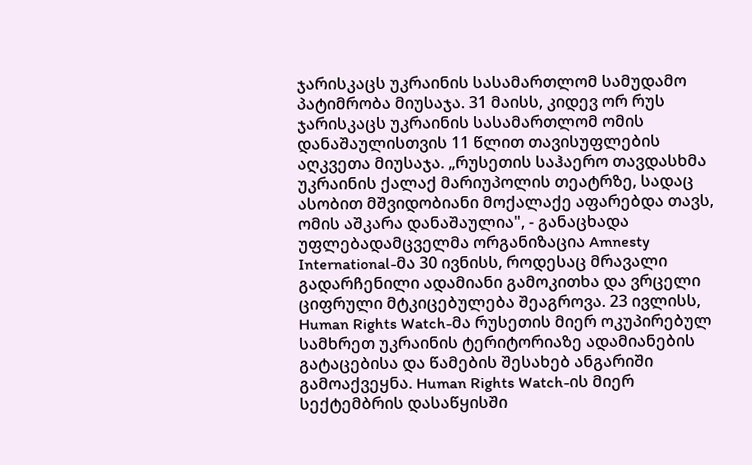ჯარისკაცს უკრაინის სასამართლომ სამუდამო პატიმრობა მიუსაჯა. 31 მაისს, კიდევ ორ რუს ჯარისკაცს უკრაინის სასამართლომ ომის დანაშაულისთვის 11 წლით თავისუფლების აღკვეთა მიუსაჯა. „რუსეთის საჰაერო თავდასხმა უკრაინის ქალაქ მარიუპოლის თეატრზე, სადაც ასობით მშვიდობიანი მოქალაქე აფარებდა თავს, ომის აშკარა დანაშაულია", - განაცხადა უფლებადამცველმა ორგანიზაცია Amnesty International-მა 30 ივნისს, როდესაც მრავალი გადარჩენილი ადამიანი გამოკითხა და ვრცელი ციფრული მტკიცებულება შეაგროვა. 23 ივლისს, Human Rights Watch-მა რუსეთის მიერ ოკუპირებულ სამხრეთ უკრაინის ტერიტორიაზე ადამიანების გატაცებისა და წამების შესახებ ანგარიში გამოაქვეყნა. Human Rights Watch-ის მიერ სექტემბრის დასაწყისში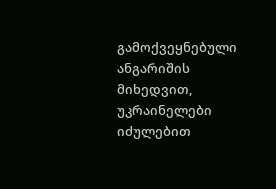გამოქვეყნებული ანგარიშის მიხედვით, უკრაინელები იძულებით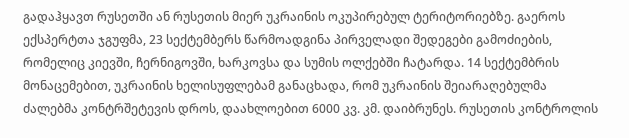გადაჰყავთ რუსეთში ან რუსეთის მიერ უკრაინის ოკუპირებულ ტერიტორიებზე. გაეროს ექსპერტთა ჯგუფმა, 23 სექტემბერს წარმოადგინა პირველადი შედეგები გამოძიების, რომელიც კიევში, ჩერნიგოვში, ხარკოვსა და სუმის ოლქებში ჩატარდა. 14 სექტემბრის მონაცემებით, უკრაინის ხელისუფლებამ განაცხადა, რომ უკრაინის შეიარაღებულმა ძალებმა კონტრშეტევის დროს, დაახლოებით 6000 კვ. კმ. დაიბრუნეს. რუსეთის კონტროლის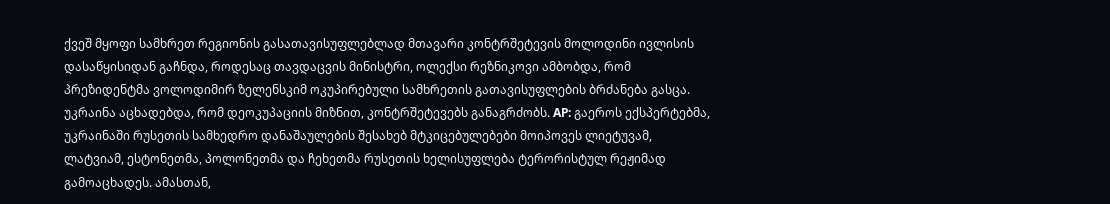ქვეშ მყოფი სამხრეთ რეგიონის გასათავისუფლებლად მთავარი კონტრშეტევის მოლოდინი ივლისის დასაწყისიდან გაჩნდა, როდესაც თავდაცვის მინისტრი, ოლექსი რეზნიკოვი ამბობდა, რომ პრეზიდენტმა ვოლოდიმირ ზელენსკიმ ოკუპირებული სამხრეთის გათავისუფლების ბრძანება გასცა. უკრაინა აცხადებდა, რომ დეოკუპაციის მიზნით, კონტრშეტევებს განაგრძობს. AP: გაეროს ექსპერტებმა, უკრაინაში რუსეთის სამხედრო დანაშაულების შესახებ მტკიცებულებები მოიპოვეს ლიეტუვამ, ლატვიამ, ესტონეთმა, პოლონეთმა და ჩეხეთმა რუსეთის ხელისუფლება ტერორისტულ რეჟიმად გამოაცხადეს. ამასთან,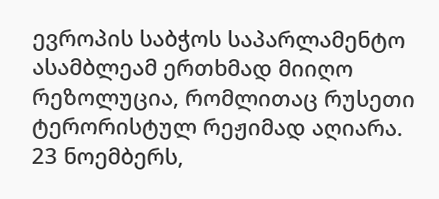ევროპის საბჭოს საპარლამენტო ასამბლეამ ერთხმად მიიღო რეზოლუცია, რომლითაც რუსეთი ტერორისტულ რეჟიმად აღიარა. 23 ნოემბერს,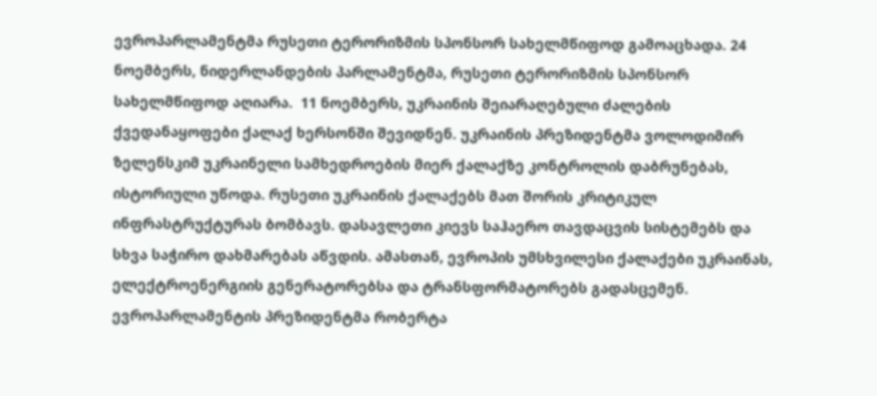ევროპარლამენტმა რუსეთი ტერორიზმის სპონსორ სახელმწიფოდ გამოაცხადა. 24 ნოემბერს, ნიდერლანდების პარლამენტმა, რუსეთი ტერორიზმის სპონსორ სახელმწიფოდ აღიარა.  11 ნოემბერს, უკრაინის შეიარაღებული ძალების ქვედანაყოფები ქალაქ ხერსონში შევიდნენ. უკრაინის პრეზიდენტმა ვოლოდიმირ ზელენსკიმ უკრაინელი სამხედროების მიერ ქალაქზე კონტროლის დაბრუნებას, ისტორიული უწოდა. რუსეთი უკრაინის ქალაქებს მათ შორის კრიტიკულ ინფრასტრუქტურას ბომბავს. დასავლეთი კიევს საჰაერო თავდაცვის სისტემებს და სხვა საჭირო დახმარებას აწვდის. ამასთან, ევროპის უმსხვილესი ქალაქები უკრაინას, ელექტროენერგიის გენერატორებსა და ტრანსფორმატორებს გადასცემენ. ევროპარლამენტის პრეზიდენტმა რობერტა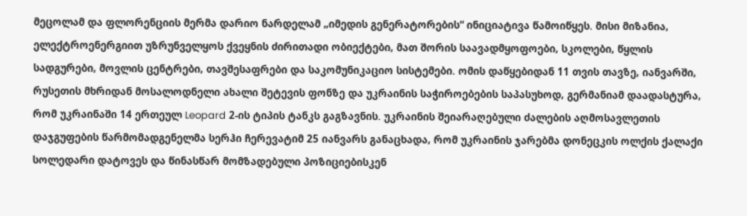მეცოლამ და ფლორენციის მერმა დარიო ნარდელამ „იმედის გენერატორების“ ინიციატივა წამოიწყეს. მისი მიზანია, ელექტროენერგიით უზრუნველყოს ქვეყნის ძირითადი ობიექტები, მათ შორის საავადმყოფოები, სკოლები, წყლის სადგურები, მოვლის ცენტრები, თავშესაფრები და საკომუნიკაციო სისტემები. ომის დაწყებიდან 11 თვის თავზე, იანვარში, რუსეთის მხრიდან მოსალოდნელი ახალი შეტევის ფონზე და უკრაინის საჭიროებების საპასუხოდ, გერმანიამ დაადასტურა, რომ უკრაინაში 14 ერთეულ Leopard 2-ის ტიპის ტანკს გაგზავნის. უკრაინის შეიარაღებული ძალების აღმოსავლეთის დაჯგუფების წარმომადგენელმა სერჰი ჩერევატიმ 25 იანვარს განაცხადა, რომ უკრაინის ჯარებმა დონეცკის ოლქის ქალაქი სოლედარი დატოვეს და წინასწარ მომზადებული პოზიციებისკენ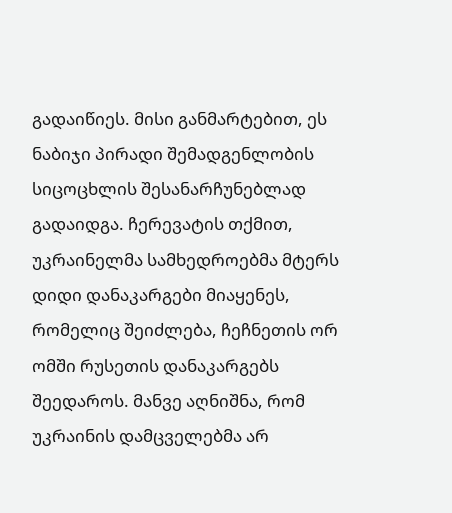გადაიწიეს. მისი განმარტებით, ეს ნაბიჯი პირადი შემადგენლობის სიცოცხლის შესანარჩუნებლად გადაიდგა. ჩერევატის თქმით, უკრაინელმა სამხედროებმა მტერს დიდი დანაკარგები მიაყენეს, რომელიც შეიძლება, ჩეჩნეთის ორ ომში რუსეთის დანაკარგებს შეედაროს. მანვე აღნიშნა, რომ უკრაინის დამცველებმა არ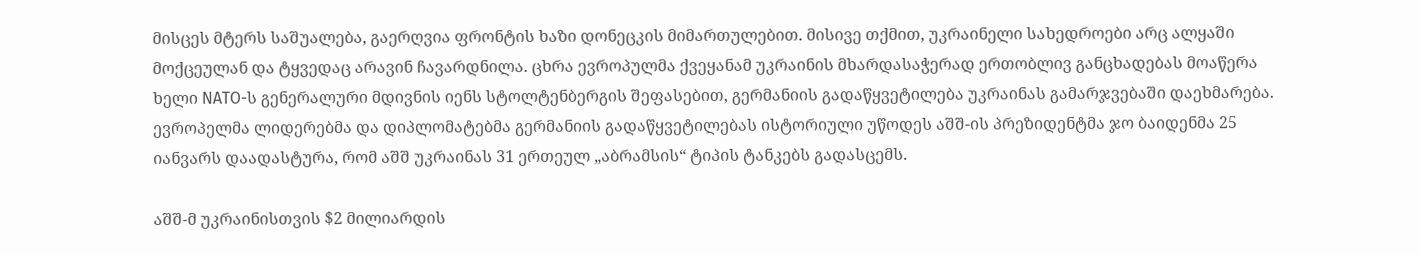მისცეს მტერს საშუალება, გაერღვია ფრონტის ხაზი დონეცკის მიმართულებით. მისივე თქმით, უკრაინელი სახედროები არც ალყაში მოქცეულან და ტყვედაც არავინ ჩავარდნილა. ცხრა ევროპულმა ქვეყანამ უკრაინის მხარდასაჭერად ერთობლივ განცხადებას მოაწერა ხელი NATO-ს გენერალური მდივნის იენს სტოლტენბერგის შეფასებით, გერმანიის გადაწყვეტილება უკრაინას გამარჯვებაში დაეხმარება. ევროპელმა ლიდერებმა და დიპლომატებმა გერმანიის გადაწყვეტილებას ისტორიული უწოდეს აშშ-ის პრეზიდენტმა ჯო ბაიდენმა 25 იანვარს დაადასტურა, რომ აშშ უკრაინას 31 ერთეულ „აბრამსის“ ტიპის ტანკებს გადასცემს.

აშშ-მ უკრაინისთვის $2 მილიარდის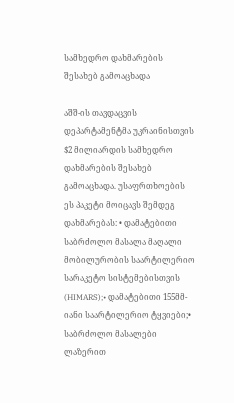სამხედრო დახმარების შესახებ გამოაცხადა

აშშ-ის თავდაცვის დეპარტამენტმა უკრაინისთვის $2 მილიარდის სამხედრო დახმარების შესახებ გამოაცხადა. უსაფრთხოების ეს პაკეტი მოიცავს შემდეგ დახმარებას: • დამატებითი საბრძოლო მასალა მაღალი მობილურობის საარტილერიო სარაკეტო სისტემებისთვის (HIMARS);• დამატებითი 155მმ-იანი საარტილერიო ტყვიები;• საბრძოლო მასალები ლაზერით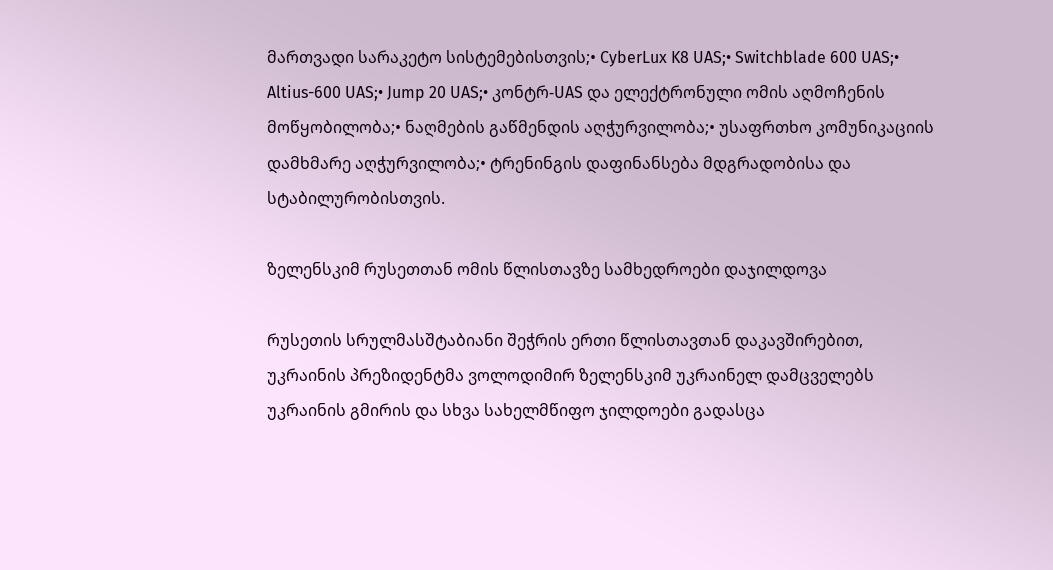მართვადი სარაკეტო სისტემებისთვის;• CyberLux K8 UAS;• Switchblade 600 UAS;• Altius-600 UAS;• Jump 20 UAS;• კონტრ-UAS და ელექტრონული ომის აღმოჩენის მოწყობილობა;• ნაღმების გაწმენდის აღჭურვილობა;• უსაფრთხო კომუნიკაციის დამხმარე აღჭურვილობა;• ტრენინგის დაფინანსება მდგრადობისა და სტაბილურობისთვის.

ზელენსკიმ რუსეთთან ომის წლისთავზე სამხედროები დაჯილდოვა

რუსეთის სრულმასშტაბიანი შეჭრის ერთი წლისთავთან დაკავშირებით, უკრაინის პრეზიდენტმა ვოლოდიმირ ზელენსკიმ უკრაინელ დამცველებს უკრაინის გმირის და სხვა სახელმწიფო ჯილდოები გადასცა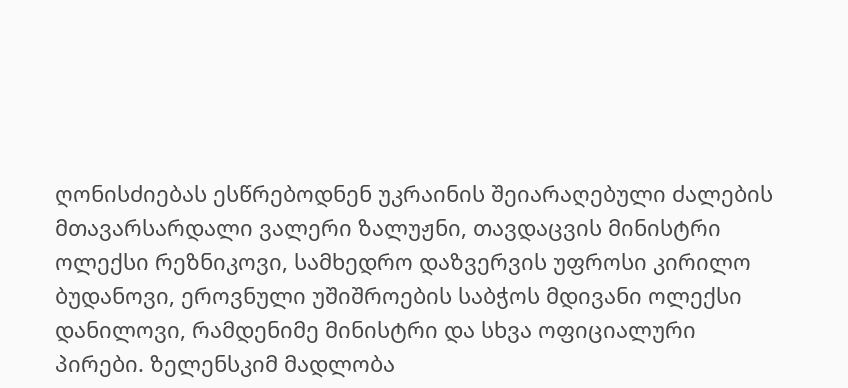ღონისძიებას ესწრებოდნენ უკრაინის შეიარაღებული ძალების მთავარსარდალი ვალერი ზალუჟნი, თავდაცვის მინისტრი ოლექსი რეზნიკოვი, სამხედრო დაზვერვის უფროსი კირილო ბუდანოვი, ეროვნული უშიშროების საბჭოს მდივანი ოლექსი დანილოვი, რამდენიმე მინისტრი და სხვა ოფიციალური პირები. ზელენსკიმ მადლობა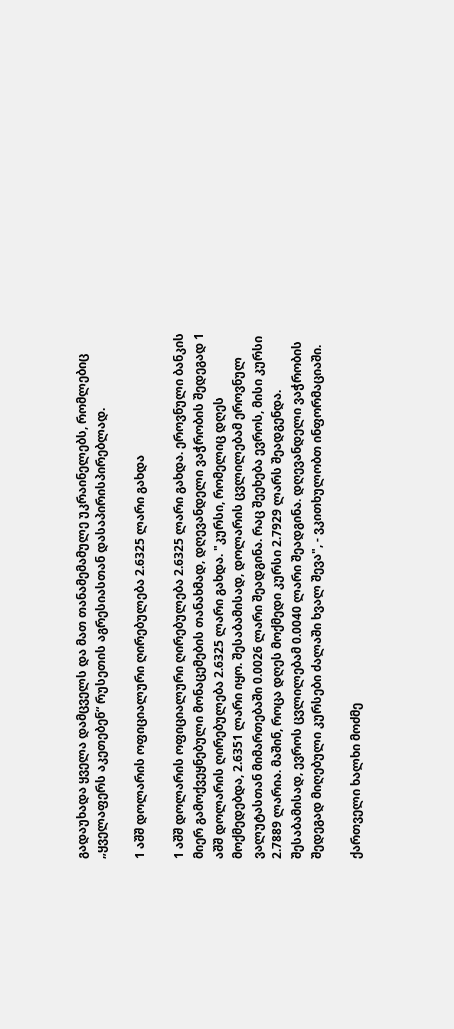გადაუხადა ყველა დამცველს და მათ თანამემამულე უკრაინელებს, რომლებიც „ყველაფერს აკეთებენ“ რუსეთის აგრესიასთან დასაპირისპირებლად.

1 აშშ დოლარის ოფიციალური ღირებულება 2.6325 ლარი გახდა

1 აშშ დოლარის ოფიციალური ღირებულება 2.6325 ლარი გახდა. ეროვნული ბანკის მიერ გამოქვეყნებული მონაცემების თანახმად, დღევანდელი ვაჭრობის შედეგად 1 აშშ დოლარის ღირებულება 2.6325 ლარი გახდა. "კურსი, რომელიც დღეს მოქმედებდა, 2.6351 ლარი იყო. შესაბამისად, დოლარის ცვლილებამ ეროვნულ ვალუტასთან მიმართებაში 0.0026 ლარი შეადგინა. რაც შეეხება ევროს, მისი კურსი 2.7889 ლარია. მაშინ, როცა დღეს მოქმედი კურსი 2.7929 ლარს შეადგენდა. შესაბამისად, ევროს ცვლილებამ 0.0040 ლარი შეადგინა. დღევანდელი ვაჭრობის შედეგად მიღებული კურსები ძალაში ხვალ შევა", - ვკითხულობთ ინფორმაციაში.

ქართველი ხალხი მოძმე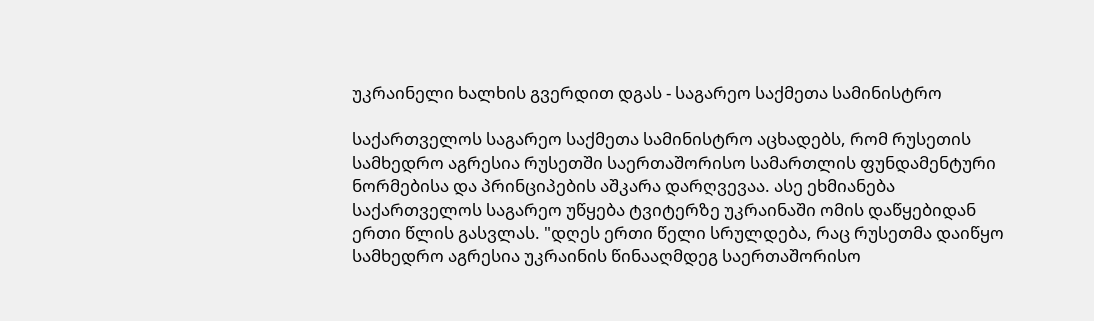უკრაინელი ხალხის გვერდით დგას - საგარეო საქმეთა სამინისტრო

საქართველოს საგარეო საქმეთა სამინისტრო აცხადებს, რომ რუსეთის სამხედრო აგრესია რუსეთში საერთაშორისო სამართლის ფუნდამენტური ნორმებისა და პრინციპების აშკარა დარღვევაა. ასე ეხმიანება საქართველოს საგარეო უწყება ტვიტერზე უკრაინაში ომის დაწყებიდან ერთი წლის გასვლას. "დღეს ერთი წელი სრულდება, რაც რუსეთმა დაიწყო სამხედრო აგრესია უკრაინის წინააღმდეგ საერთაშორისო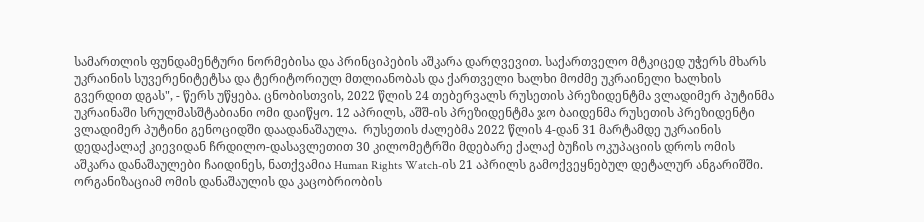სამართლის ფუნდამენტური ნორმებისა და პრინციპების აშკარა დარღვევით. საქართველო მტკიცედ უჭერს მხარს უკრაინის სუვერენიტეტსა და ტერიტორიულ მთლიანობას და ქართველი ხალხი მოძმე უკრაინელი ხალხის გვერდით დგას", - წერს უწყება. ცნობისთვის, 2022 წლის 24 თებერვალს რუსეთის პრეზიდენტმა ვლადიმერ პუტინმა უკრაინაში სრულმასშტაბიანი ომი დაიწყო. 12 აპრილს, აშშ-ის პრეზიდენტმა ჯო ბაიდენმა რუსეთის პრეზიდენტი ვლადიმერ პუტინი გენოციდში დაადანაშაულა.  რუსეთის ძალებმა 2022 წლის 4-დან 31 მარტამდე უკრაინის დედაქალაქ კიევიდან ჩრდილო-დასავლეთით 30 კილომეტრში მდებარე ქალაქ ბუჩის ოკუპაციის დროს ომის აშკარა დანაშაულები ჩაიდინეს, ნათქვამია Human Rights Watch-ის 21 აპრილს გამოქვეყნებულ დეტალურ ანგარიშში. ორგანიზაციამ ომის დანაშაულის და კაცობრიობის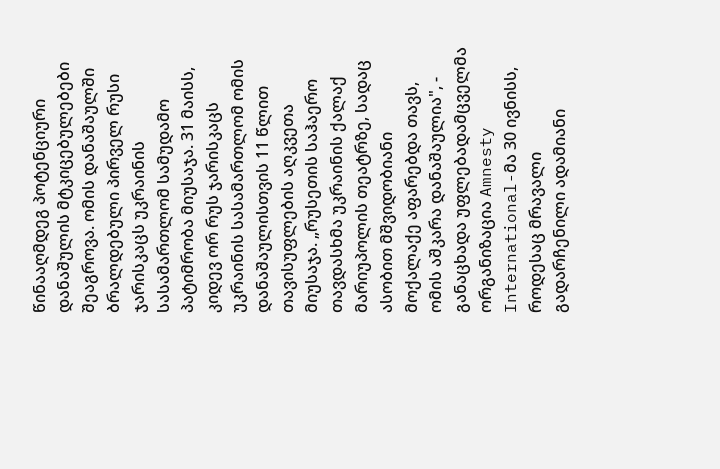წინააღმდეგ პოტენციური დანაშულის მტკიცებულებები შეაგროვა. ომის დანაშაულში ბრალდებული პირველ რუსი ჯარისკაცს უკრაინის სასამართლომ სამუდამო პატიმრობა მიუსაჯა. 31 მაისს, კიდევ ორ რუს ჯარისკაცს უკრაინის სასამართლომ ომის დანაშაულისთვის 11 წლით თავისუფლების აღკვეთა მიუსაჯა. „რუსეთის საჰაერო თავდასხმა უკრაინის ქალაქ მარიუპოლის თეატრზე, სადაც ასობით მშვიდობიანი მოქალაქე აფარებდა თავს, ომის აშკარა დანაშაულია", - განაცხადა უფლებადამცველმა ორგანიზაცია Amnesty International-მა 30 ივნისს, როდესაც მრავალი გადარჩენილი ადამიანი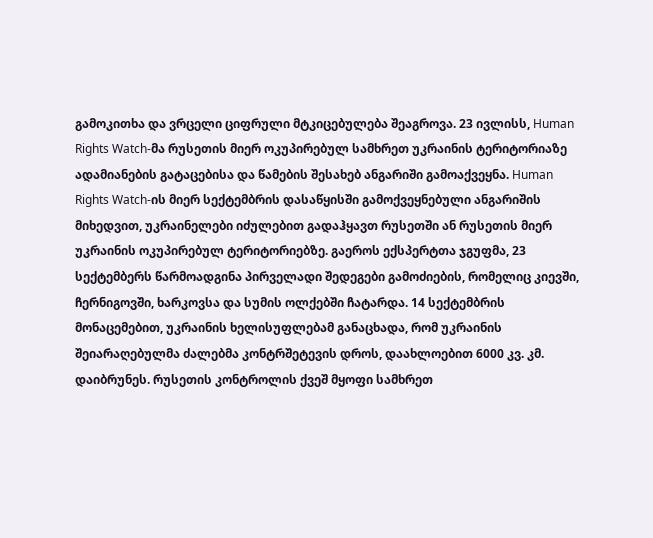გამოკითხა და ვრცელი ციფრული მტკიცებულება შეაგროვა. 23 ივლისს, Human Rights Watch-მა რუსეთის მიერ ოკუპირებულ სამხრეთ უკრაინის ტერიტორიაზე ადამიანების გატაცებისა და წამების შესახებ ანგარიში გამოაქვეყნა. Human Rights Watch-ის მიერ სექტემბრის დასაწყისში გამოქვეყნებული ანგარიშის მიხედვით, უკრაინელები იძულებით გადაჰყავთ რუსეთში ან რუსეთის მიერ უკრაინის ოკუპირებულ ტერიტორიებზე. გაეროს ექსპერტთა ჯგუფმა, 23 სექტემბერს წარმოადგინა პირველადი შედეგები გამოძიების, რომელიც კიევში, ჩერნიგოვში, ხარკოვსა და სუმის ოლქებში ჩატარდა. 14 სექტემბრის მონაცემებით, უკრაინის ხელისუფლებამ განაცხადა, რომ უკრაინის შეიარაღებულმა ძალებმა კონტრშეტევის დროს, დაახლოებით 6000 კვ. კმ. დაიბრუნეს. რუსეთის კონტროლის ქვეშ მყოფი სამხრეთ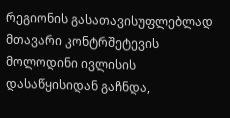რეგიონის გასათავისუფლებლად მთავარი კონტრშეტევის მოლოდინი ივლისის დასაწყისიდან გაჩნდა,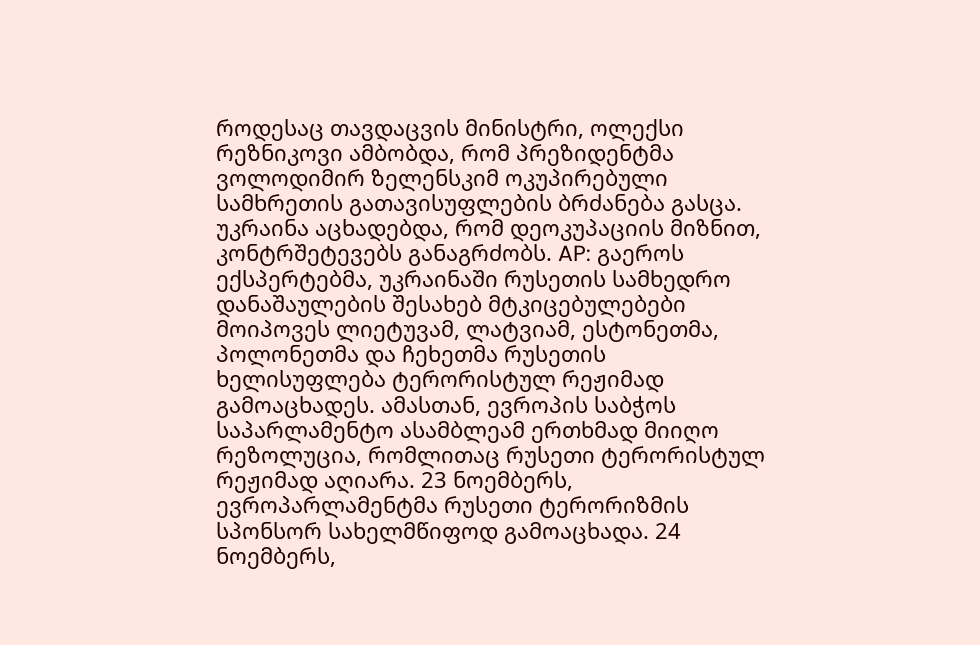როდესაც თავდაცვის მინისტრი, ოლექსი რეზნიკოვი ამბობდა, რომ პრეზიდენტმა ვოლოდიმირ ზელენსკიმ ოკუპირებული სამხრეთის გათავისუფლების ბრძანება გასცა. უკრაინა აცხადებდა, რომ დეოკუპაციის მიზნით, კონტრშეტევებს განაგრძობს. AP: გაეროს ექსპერტებმა, უკრაინაში რუსეთის სამხედრო დანაშაულების შესახებ მტკიცებულებები მოიპოვეს ლიეტუვამ, ლატვიამ, ესტონეთმა, პოლონეთმა და ჩეხეთმა რუსეთის ხელისუფლება ტერორისტულ რეჟიმად გამოაცხადეს. ამასთან, ევროპის საბჭოს საპარლამენტო ასამბლეამ ერთხმად მიიღო რეზოლუცია, რომლითაც რუსეთი ტერორისტულ რეჟიმად აღიარა. 23 ნოემბერს, ევროპარლამენტმა რუსეთი ტერორიზმის სპონსორ სახელმწიფოდ გამოაცხადა. 24 ნოემბერს,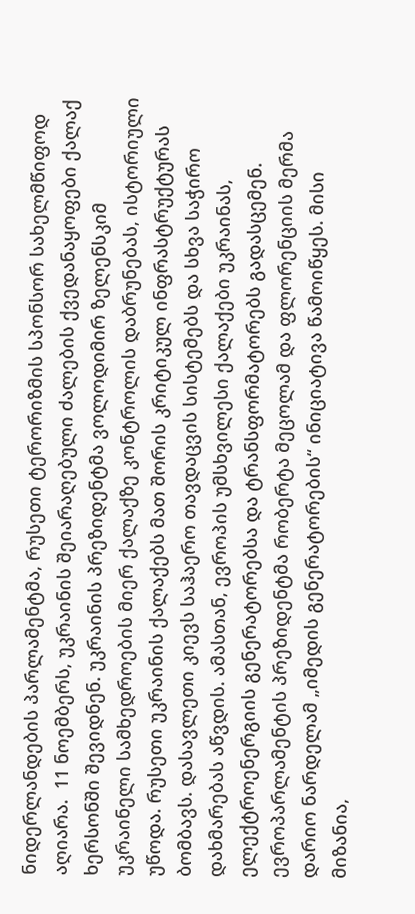ნიდერლანდების პარლამენტმა, რუსეთი ტერორიზმის სპონსორ სახელმწიფოდ აღიარა.  11 ნოემბერს, უკრაინის შეიარაღებული ძალების ქვედანაყოფები ქალაქ ხერსონში შევიდნენ. უკრაინის პრეზიდენტმა ვოლოდიმირ ზელენსკიმ უკრაინელი სამხედროების მიერ ქალაქზე კონტროლის დაბრუნებას, ისტორიული უწოდა. რუსეთი უკრაინის ქალაქებს მათ შორის კრიტიკულ ინფრასტრუქტურას ბომბავს. დასავლეთი კიევს საჰაერო თავდაცვის სისტემებს და სხვა საჭირო დახმარებას აწვდის. ამასთან, ევროპის უმსხვილესი ქალაქები უკრაინას, ელექტროენერგიის გენერატორებსა და ტრანსფორმატორებს გადასცემენ. ევროპარლამენტის პრეზიდენტმა რობერტა მეცოლამ და ფლორენციის მერმა დარიო ნარდელამ „იმედის გენერატორების“ ინიციატივა წამოიწყეს. მისი მიზანია,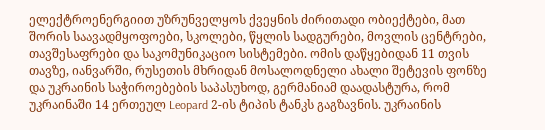ელექტროენერგიით უზრუნველყოს ქვეყნის ძირითადი ობიექტები, მათ შორის საავადმყოფოები, სკოლები, წყლის სადგურები, მოვლის ცენტრები, თავშესაფრები და საკომუნიკაციო სისტემები. ომის დაწყებიდან 11 თვის თავზე, იანვარში, რუსეთის მხრიდან მოსალოდნელი ახალი შეტევის ფონზე და უკრაინის საჭიროებების საპასუხოდ, გერმანიამ დაადასტურა, რომ უკრაინაში 14 ერთეულ Leopard 2-ის ტიპის ტანკს გაგზავნის. უკრაინის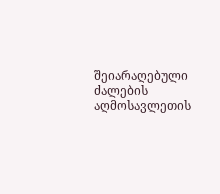შეიარაღებული ძალების აღმოსავლეთის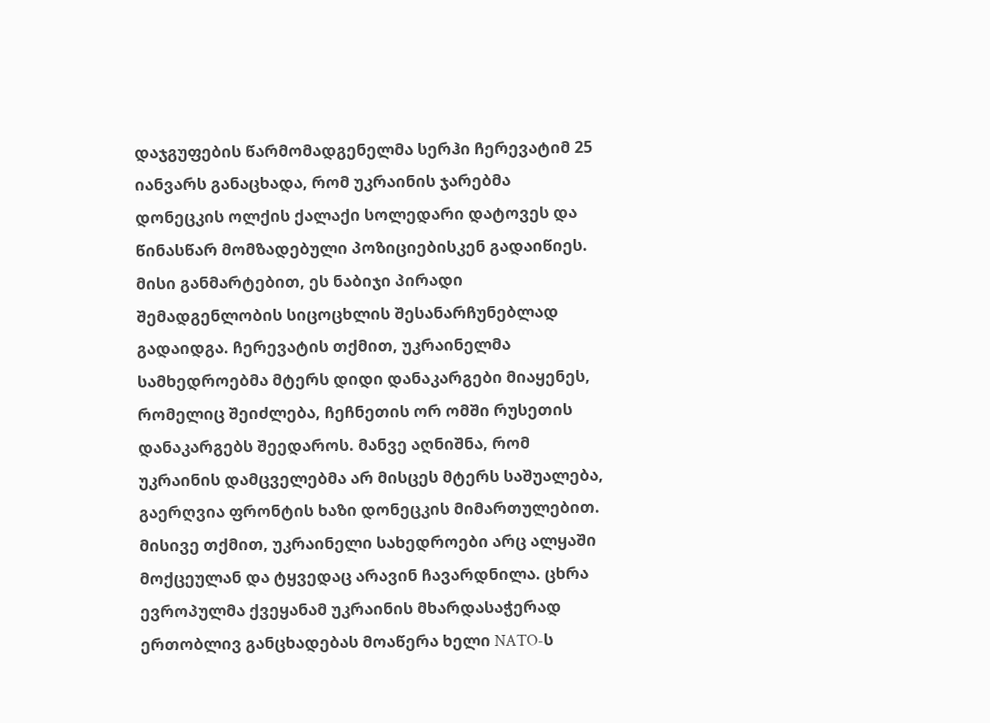დაჯგუფების წარმომადგენელმა სერჰი ჩერევატიმ 25 იანვარს განაცხადა, რომ უკრაინის ჯარებმა დონეცკის ოლქის ქალაქი სოლედარი დატოვეს და წინასწარ მომზადებული პოზიციებისკენ გადაიწიეს. მისი განმარტებით, ეს ნაბიჯი პირადი შემადგენლობის სიცოცხლის შესანარჩუნებლად გადაიდგა. ჩერევატის თქმით, უკრაინელმა სამხედროებმა მტერს დიდი დანაკარგები მიაყენეს, რომელიც შეიძლება, ჩეჩნეთის ორ ომში რუსეთის დანაკარგებს შეედაროს. მანვე აღნიშნა, რომ უკრაინის დამცველებმა არ მისცეს მტერს საშუალება, გაერღვია ფრონტის ხაზი დონეცკის მიმართულებით. მისივე თქმით, უკრაინელი სახედროები არც ალყაში მოქცეულან და ტყვედაც არავინ ჩავარდნილა. ცხრა ევროპულმა ქვეყანამ უკრაინის მხარდასაჭერად ერთობლივ განცხადებას მოაწერა ხელი NATO-ს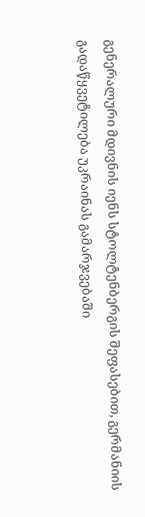გენერალური მდივნის იენს სტოლტენბერგის შეფასებით, გერმანიის გადაწყვეტილება უკრაინას გამარჯვებაში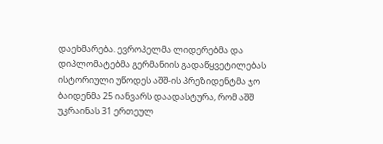დაეხმარება. ევროპელმა ლიდერებმა და დიპლომატებმა გერმანიის გადაწყვეტილებას ისტორიული უწოდეს აშშ-ის პრეზიდენტმა ჯო ბაიდენმა 25 იანვარს დაადასტურა, რომ აშშ უკრაინას 31 ერთეულ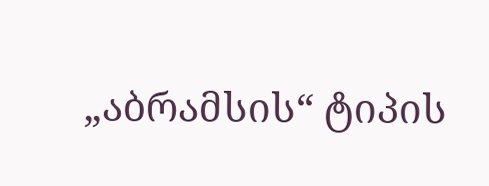„აბრამსის“ ტიპის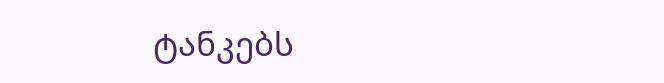ტანკებს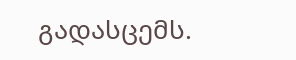გადასცემს.